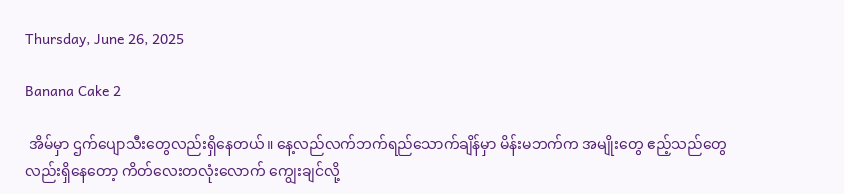Thursday, June 26, 2025

Banana Cake 2

 အိမ်မှာ ဌက်ပျောသီးတွေလည်းရှိနေတယ်။ နေ့လည်လက်ဘက်ရည်သောက်ချိန်မှာ မိန်းမဘက်က အမျိုးတွေ ဧည့်သည်တွေလည်းရှိနေတော့ ကိတ်လေးတလုံးလောက် ကျွေးချင်လို့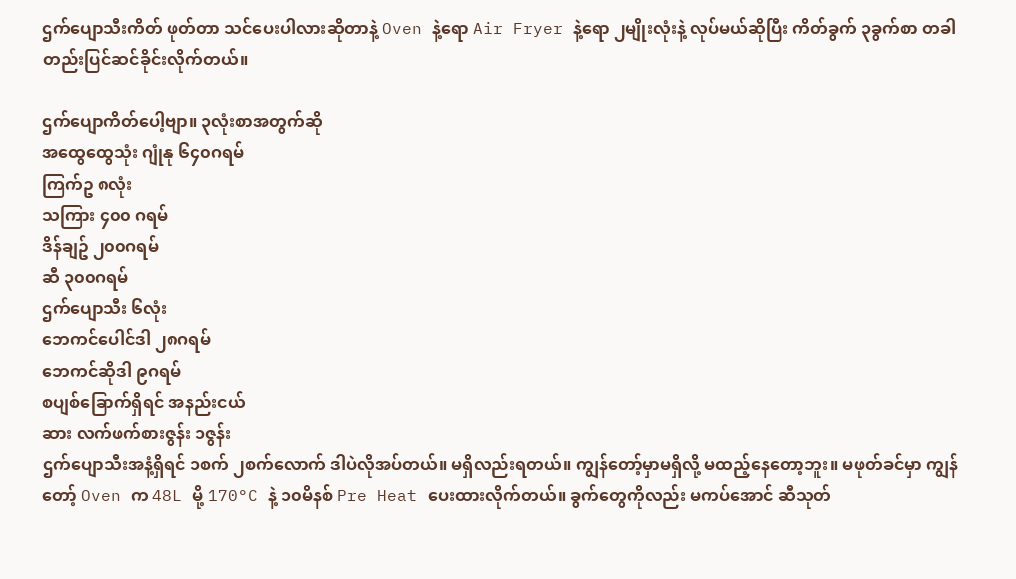ဌက်ပျောသီးကိတ် ဖုတ်တာ သင်ပေးပါလားဆိုတာနဲ့ Oven နဲ့ရော Air Fryer နဲ့ရော ၂မျိုးလုံးနဲ့ လုပ်မယ်ဆိုပြီး ကိတ်ခွက် ၃ခွက်စာ တခါတည်းပြင်ဆင်ခိုင်းလိုက်တယ်။

ဌက်ပျောကိတ်ပေါ့ဗျာ။ ၃လုံးစာအတွက်ဆို
အထွေထွေသုံး ဂျုံနု ၆၄၀ဂရမ်
ကြက်ဥ ၈လုံး
သကြား ၄၀၀ ဂရမ်
ဒိန်ချဥ် ၂၀၀ဂရမ်
ဆီ ၃၀၀ဂရမ်
ဌက်ပျောသီး ၆လုံး
ဘေကင်ပေါင်ဒါ ၂၈ဂရမ်
ဘေကင်ဆိုဒါ ၉ဂရမ်
စပျစ်ခြောက်ရှိရင် အနည်းငယ်
ဆား လက်ဖက်စားဇွန်း ၁ဇွန်း
ဌက်ပျောသီးအနံ့ရှိရင် ၁စက် ၂စက်လောက် ဒါပဲလိုအပ်တယ်။ မရှိလည်းရတယ်။ ကျွန်တော့်မှာမရှိလို့ မထည့်နေတော့ဘူး။ မဖုတ်ခင်မှာ ကျွန်တော့် Oven က 48L မို့ 170°C နဲ့ ၁၀မိနစ် Pre Heat ပေးထားလိုက်တယ်။ ခွက်တွေကိုလည်း မကပ်အောင် ဆီသုတ်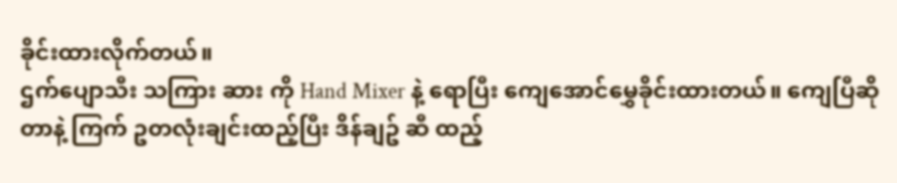ခိုင်းထားလိုက်တယ်။
ဌက်ပျောသီး သကြား ဆား ကို Hand Mixer နဲ့ ရောပြီး ကျေအောင်မွှေခိုင်းထားတယ်။ ကျေပြီဆိုတာနဲ့ ကြက် ဥတလုံးချင်းထည့်ပြီး ဒိန်ချဥ် ဆီ ထည့်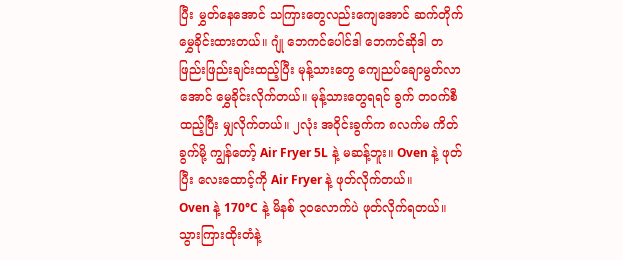ပြီး မွှတ်နေအောင် သကြားတွေလည်းကျေအောင် ဆက်တိုက်မွှေခိုင်းထားတယ်။ ဂျုံ ဘေကင်ပေါင်ဒါ ဘေကင်ဆိုဒါ တဖြည်းဖြည်းချင်းထည့်ပြီး မုန့်သားတွေ ကျေညပ်ချောမွတ်လာအောင် မွှေခိုင်းလိုက်တယ်။ မုန့်သားတွေရရင် ခွက် တ၀က်စီထည့်ပြီး မျှလိုက်တယ်။ ၂လုံး အ၀ိုင်းခွက်က ၈လက်မ ကိတ်ခွက်မို့ ကျွန်တော့် Air Fryer 5L နဲ့ မဆန့်ဘူး။ Oven နဲ့ ဖုတ်ပြီး လေးထောင့်ကို Air Fryer နဲ့ ဖုတ်လိုက်တယ်။
Oven နဲ့ 170°C နဲ့ မိနစ် ၃၀လောက်ပဲ ဖုတ်လိုက်ရတယ်။ သွားကြားထိုးတံနဲ့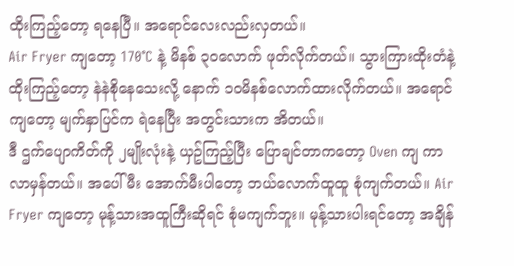ထိုးကြည့်တော့ ရနေပြီ။ အရောင်လေးလည်းလှတယ်။
Air Fryer ကျတော့ 170°C နဲ့ မိနစ် ၃၀လောက် ဖုတ်လိုက်တယ်။ သွားကြားထိုးတံနဲ့ ထိုးကြည့်တော့ နဲနဲစိုနေသေးလို့ နောက် ၁၀မိနစ်လောက်ထားလိုက်တယ်။ အရောင်ကျတော့ မျက်နှာပြင်က ရဲနေပြီး အတွင်းသားက အိတယ်။
ဒီ ဌက်ပျောကိတ်ကို ၂မျိုးလုံးနဲ့ ယှဥ်ကြည့်ပြီး ပြောချင်တာကတော့ Oven ကျ ကာလာမှန်တယ်။ အပေါ်မီး အောက်မီးပါတော့ ဘယ်လောက်ထူထူ စုံကျက်တယ်။ Air Fryer ကျတော့ မုန့်သားအထူကြီးဆိုရင် စုံမကျက်ဘူး။ မုန့်သားပါးရင်တော့ အချိန်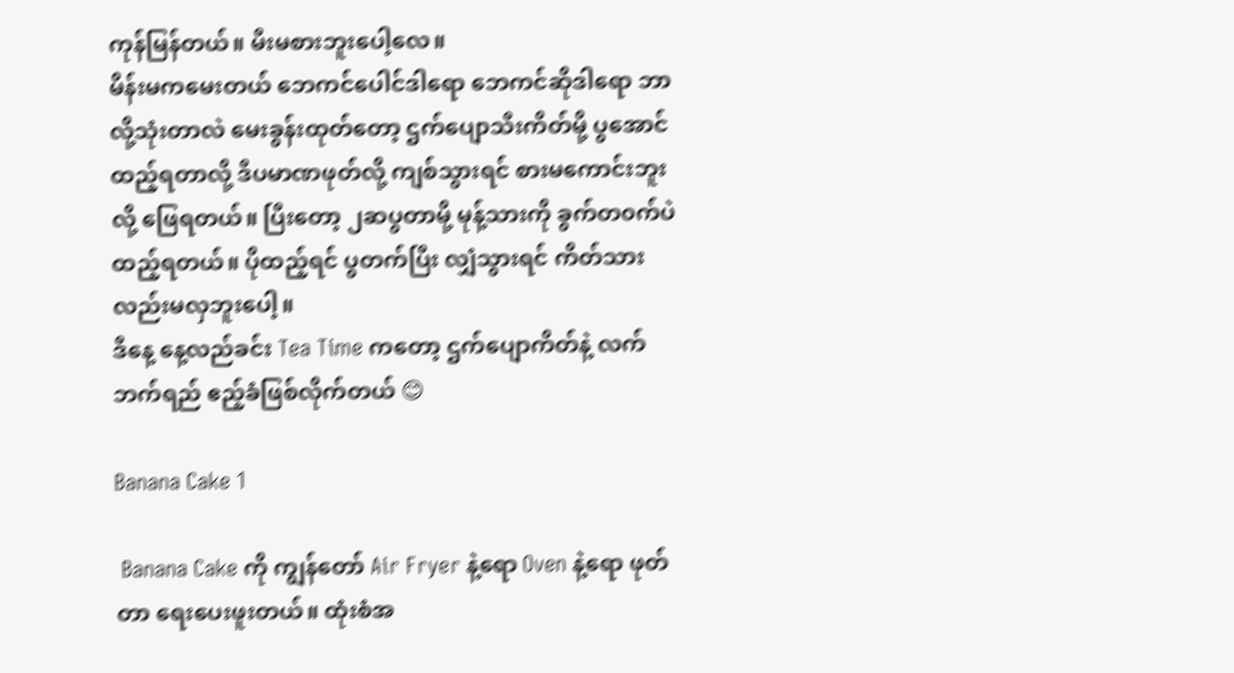ကုန်မြန်တယ်။ မီးမစားဘူးပေါ့လေ။
မိန်းမကမေးတယ် ဘေကင်ပေါင်ဒါရော ဘေကင်ဆိုဒါရော ဘာလို့သုံးတာလဲ မေးခွန်းထုတ်တော့ ဌက်ပျောသီးကိတ်မို့ ပွအောင်ထည့်ရတာလို့ ဒီပမာဏဖုတ်လို့ ကျစ်သွားရင် စားမကောင်းဘူးလို့ ဖြေရတယ်။ ပြီးတော့ ၂ဆပွတာမို့ မုန့်သားကို ခွက်တ၀က်ပဲထည့်ရတယ်။ ပိုထည့်ရင် ပွတက်ပြီး လျှံသွားရင် ကိတ်သားလည်းမလှဘူးပေါ့။
ဒီနေ့ နေ့လည်ခင်း Tea Time ကတော့ ဌက်ပျောကိတ်နဲ့ လက်ဘက်ရည် ဧည့်ခံဖြစ်လိုက်တယ် 😊

Banana Cake 1

 Banana Cake ကို ကျွန်တော် Air Fryer နဲ့ရော Oven နဲ့ရော ဖုတ်တာ ရေးပေးဖူးတယ်။ ထုံးစံအ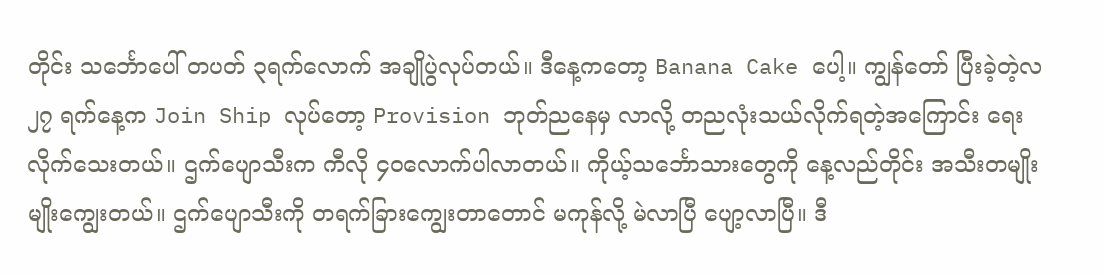တိုင်း သင်္ဘောပေါ် တပတ် ၃ရက်လောက် အချိုပွဲလုပ်တယ်။ ဒီနေ့ကတော့ Banana Cake ပေါ့။ ကျွန်တော် ပြီးခဲ့တဲ့လ ၂၇ ရက်နေ့က Join Ship လုပ်တော့ Provision ဘုတ်ညနေမှ လာလို့ တညလုံးသယ်လိုက်ရတဲ့အကြောင်း ရေးလိုက်သေးတယ်။ ဌက်ပျောသီးက ကီလို ၄၀လောက်ပါလာတယ်။ ကိုယ့်သင်္ဘောသားတွေကို နေ့လည်တိုင်း အသီးတမျိုးမျိုးကျွေးတယ်။ ဌက်ပျောသီးကို တရက်ခြားကျွေးတာတောင် မကုန်လို့ မဲလာပြီ ပျော့လာပြီ။ ဒီ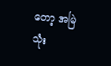တော့ အမြဲသုံး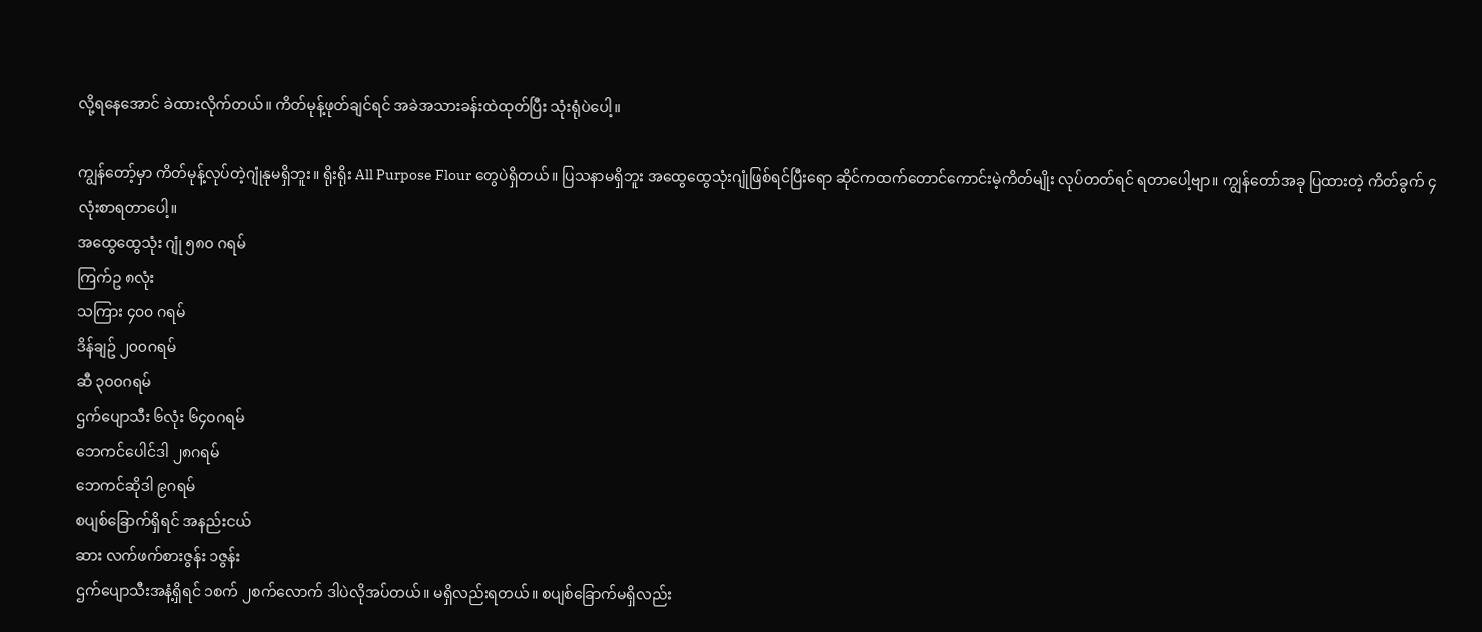လို့ရနေအောင် ခဲထားလိုက်တယ်။ ကိတ်မုန့်ဖုတ်ချင်ရင် အခဲအသားခန်းထဲထုတ်ပြီး သုံးရုံပဲပေါ့။

ကျွန်တော့်မှာ ကိတ်မုန့်လုပ်တဲ့ဂျုံနုမရှိဘူး။ ရိုးရိုး All Purpose Flour တွေပဲရှိတယ်။ ပြသနာမရှိဘူး အထွေထွေသုံးဂျုံဖြစ်ရင်ပြီးရော ဆိုင်ကထက်တောင်ကောင်းမဲ့ကိတ်မျိုး လုပ်တတ်ရင် ရတာပေါ့ဗျာ။ ကျွန်တော်အခု ပြထားတဲ့ ကိတ်ခွက် ၄လုံးစာရတာပေါ့။
အထွေထွေသုံး ဂျုံ ၅၈၀ ဂရမ်
ကြက်ဥ ၈လုံး
သကြား ၄၀၀ ဂရမ်
ဒိန်ချဥ် ၂၀၀ဂရမ်
ဆီ ၃၀၀ဂရမ်
ဌက်ပျောသီး ၆လုံး ၆၄၀ဂရမ်
ဘေကင်ပေါင်ဒါ ၂၈ဂရမ်
ဘေကင်ဆိုဒါ ၉ဂရမ်
စပျစ်ခြောက်ရှိရင် အနည်းငယ်
ဆား လက်ဖက်စားဇွန်း ၁ဇွန်း
ဌက်ပျောသီးအနံ့ရှိရင် ၁စက် ၂စက်လောက် ဒါပဲလိုအပ်တယ်။ မရှိလည်းရတယ်။ စပျစ်ခြောက်မရှိလည်း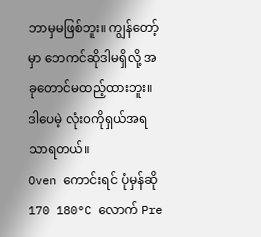ဘာမှမဖြစ်ဘူး။ ကျွန်တော့်မှာ ဘေကင်ဆိုဒါမရှိလို့ အခုတောင်မထည့်ထားဘူး။ ဒါပေမဲ့ လုံး၀ကိုရှယ်အရသာရတယ်။
Oven ကောင်းရင် ပုံမှန်ဆို 170 180°C လောက် Pre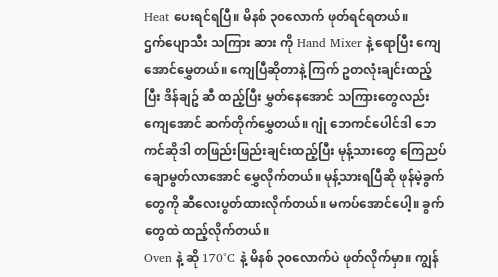Heat ပေးရင်ရပြီ။ မိနစ် ၃၀လောက် ဖုတ်ရင်ရတယ်။
ဌက်ပျောသီး သကြား ဆား ကို Hand Mixer နဲ့ ရောပြီး ကျေအောင်မွှေတယ်။ ကျေပြီဆိုတာနဲ့ ကြက် ဥတလုံးချင်းထည့်ပြီး ဒိန်ချဥ် ဆီ ထည့်ပြီး မွှတ်နေအောင် သကြားတွေလည်းကျေအောင် ဆက်တိုက်မွှေတယ်။ ဂျုံ ဘေကင်ပေါင်ဒါ ဘေကင်ဆိုဒါ တဖြည်းဖြည်းချင်းထည့်ပြီး မုန့်သားတွေ ကြေညပ်ချောမွတ်လာအောင် မွှေလိုက်တယ်။ မုန့်သားရပြီဆို ဖုန်မဲ့ခွက်တွေကို ဆီလေးပွတ်ထားလိုက်တယ်။ မကပ်အောင်ပေါ့။ ခွက်တွေထဲ ထည့်လိုက်တယ်။
Oven နဲ့ ဆို 170°C နဲ့ မိနစ် ၃၀လောက်ပဲ ဖုတ်လိုက်မှာ။ ကျွန်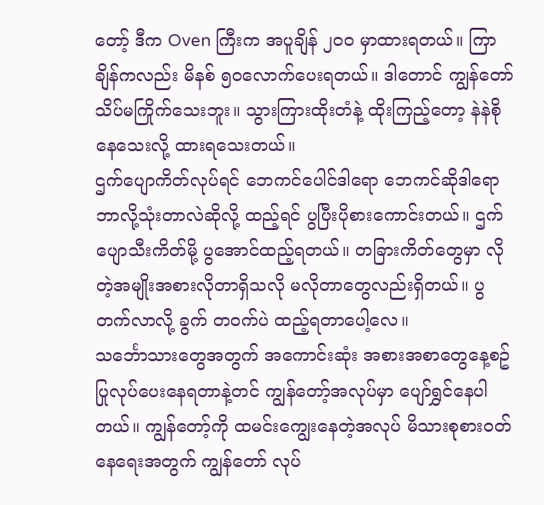တော့် ဒီက Oven ကြီးက အပူချိန် ၂၀၀ မှာထားရတယ်။ ကြာချိန်ကလည်း မိနစ် ၅၀လောက်ပေးရတယ်။ ဒါတောင် ကျွန်တော်သိပ်မကြိုက်သေးဘူး။ သွားကြားထိုးတံနဲ့ ထိုးကြည့်တော့ နဲနဲစိုနေသေးလို့ ထားရသေးတယ်။
ဌက်ပျောကိတ်လုပ်ရင် ဘေကင်ပေါင်ဒါရော ဘေကင်ဆိုဒါရော ဘာလို့သုံးတာလဲဆိုလို့ ထည့်ရင် ပွပြီးပိုစားကောင်းတယ်။ ဌက်ပျောသီးကိတ်မို့ ပွအောင်ထည့်ရတယ်။ တခြားကိတ်တွေမှာ လိုတဲ့အမျိုးအစားလိုတာရှိသလို မလိုတာတွေလည်းရှိတယ်။ ပွတက်လာလို့ ခွက် တ၀က်ပဲ ထည့်ရတာပေါ့လေ။
သင်္ဘောသားတွေအတွက် အကောင်းဆုံး အစားအစာတွေနေ့စဥ် ပြုလုပ်ပေးနေရတာနဲ့တင် ကျွန်တော့်အလုပ်မှာ ပျော်ရွှင်နေပါတယ်။ ကျွန်တော့်ကို ထမင်းကျွေးနေတဲ့အလုပ် မိသားစုစား၀တ်နေရေးအတွက် ကျွန်တော် လုပ်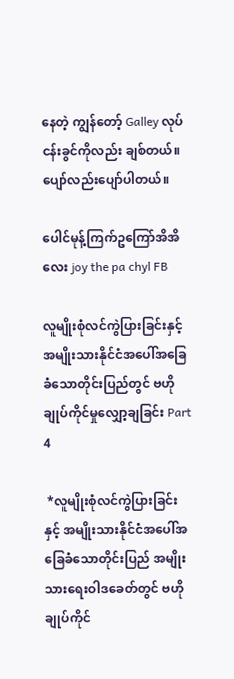နေတဲ့ ကျွန်တော့် Galley လုပ်ငန်းခွင်ကိုလည်း ချစ်တယ်။ ပျော်လည်းပျော်ပါတယ်။

ပေါင်မုန့်ကြက်ဥကြော်အိအိလေး joy the pa chyl FB

လူမျိုးစုံလင်ကွဲပြားခြင်းနှင့် အမျိုးသားနိုင်ငံအပေါ်အခြေခံသောတိုင်းပြည်တွင် ဗဟိုချုပ်ကိုင်မှုလျှော့ချခြင်း Part 4

 *လူမျိုးစုံလင်ကွဲပြားခြင်းနှင့် အမျိုးသားနိုင်ငံအပေါ်အခြေခံသောတိုင်းပြည် အမျိုးသားရေးဝါဒခေတ်တွင် ဗဟိုချုပ်ကိုင်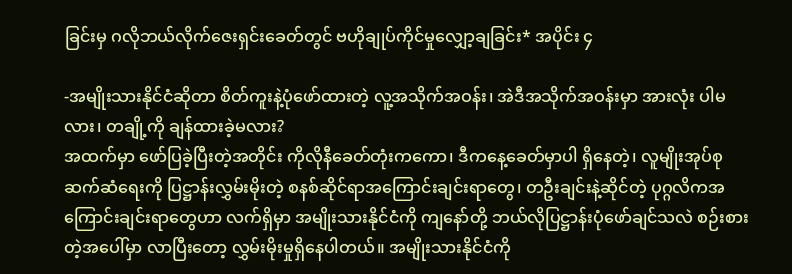ခြင်းမှ ဂလိုဘယ်လိုက်ဇေးရှင်းခေတ်တွင် ဗဟိုချုပ်ကိုင်မှုလျှော့ချခြင်း* အပိုင်း ၄

-အမျိုးသားနိုင်ငံဆိုတာ စိတ်ကူးနဲ့ပုံဖော်ထားတဲ့ လူ့အသိုက်အဝန်း၊ အဲဒီအသိုက်အဝန်းမှာ အားလုံး ပါမလား၊ တချို့ကို ချန်ထားခဲ့မလား?
အထက်မှာ ဖော်ပြခဲ့ပြီးတဲ့အတိုင်း ကိုလိုနီခေတ်တုံးကကော၊ ဒီကနေ့ခေတ်မှာပါ ရှိနေတဲ့၊ လူမျိုးအုပ်စုဆက်ဆံရေးကို ပြဋ္ဌာန်းလွှမ်းမိုးတဲ့ စနစ်ဆိုင်ရာအကြောင်းချင်းရာတွေ၊ တဦးချင်းနဲ့ဆိုင်တဲ့ ပုဂ္ဂလိကအကြောင်းချင်းရာတွေဟာ လက်ရှိမှာ အမျိုးသားနိုင်ငံကို ကျနော်တို့ ဘယ်လိုပြဋ္ဌာန်းပုံဖော်ချင်သလဲ စဉ်းစားတဲ့အပေါ်မှာ လာပြီးတော့ လွှမ်းမိုးမှုရှိနေပါတယ်။ အမျိုးသားနိုင်ငံကို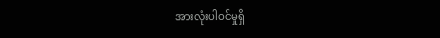အားလုံးပါဝင်မှုရှိ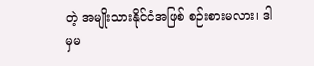တဲ့ အမျိုးသားနိုင်ငံအဖြစ် စဉ်းစားမလား၊ ဒါမှမ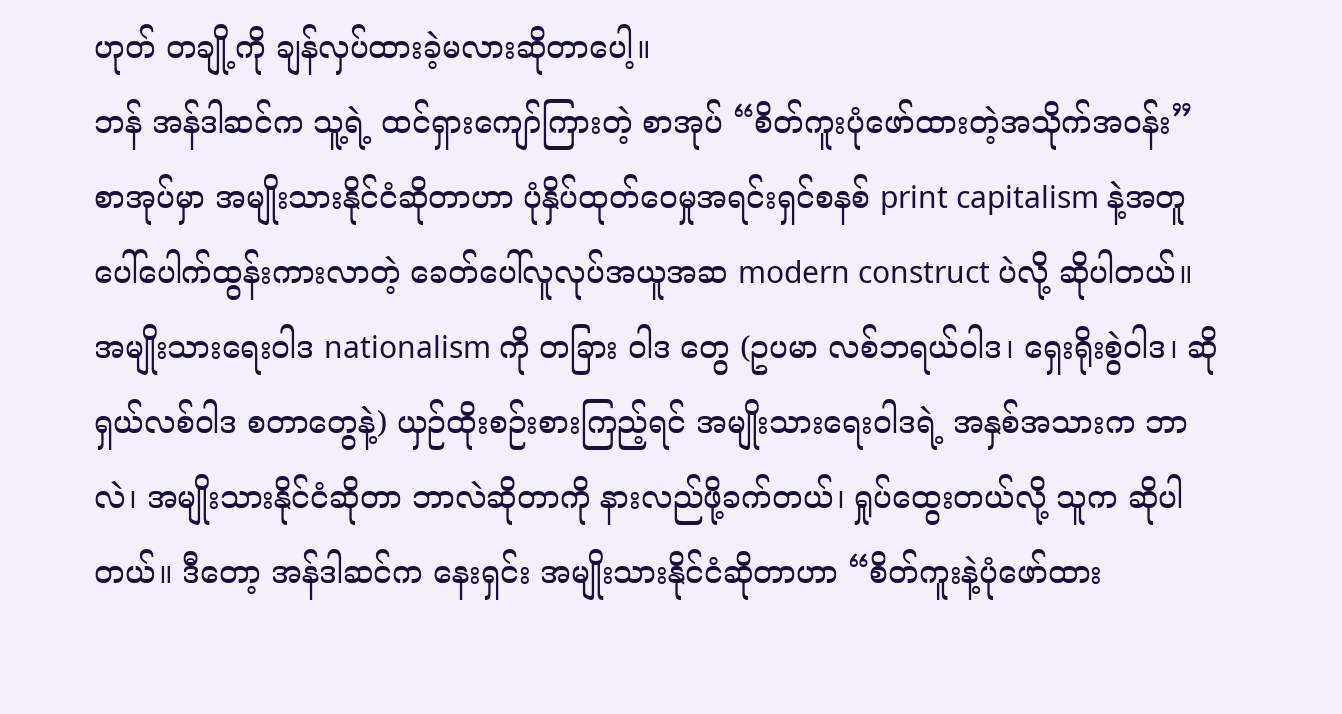ဟုတ် တချို့ကို ချန်လှပ်ထားခဲ့မလားဆိုတာပေါ့။
ဘန် အန်ဒါဆင်က သူ့ရဲ့ ထင်ရှားကျော်ကြားတဲ့ စာအုပ် “စိတ်ကူးပုံဖော်ထားတဲ့အသိုက်အဝန်း” စာအုပ်မှာ အမျိုးသားနိုင်ငံဆိုတာဟာ ပုံနှိပ်ထုတ်ဝေမှုအရင်းရှင်စနစ် print capitalism နဲ့အတူ ပေါ်ပေါက်ထွန်းကားလာတဲ့ ခေတ်ပေါ်လူလုပ်အယူအဆ modern construct ပဲလို့ ဆိုပါတယ်။ အမျိုးသားရေးဝါဒ nationalism ကို တခြား ဝါဒ တွေ (ဥပမာ လစ်ဘရယ်ဝါဒ၊ ရှေးရိုးစွဲဝါဒ၊ ဆိုရှယ်လစ်ဝါဒ စတာတွေနဲ့) ယှဉ်ထိုးစဉ်းစားကြည့်ရင် အမျိုးသားရေးဝါဒရဲ့ အနှစ်အသားက ဘာလဲ၊ အမျိုးသားနိုင်ငံဆိုတာ ဘာလဲဆိုတာကို နားလည်ဖို့ခက်တယ်၊ ရှုပ်ထွေးတယ်လို့ သူက ဆိုပါတယ်။ ဒီတော့ အန်ဒါဆင်က နေးရှင်း အမျိုးသားနိုင်ငံဆိုတာဟာ “စိတ်ကူးနဲ့ပုံဖော်ထား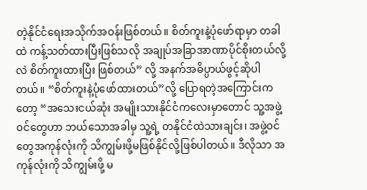တဲ့နိုင်ငံရေးအသိုက်အဝန်းဖြစ်တယ်။ စိတ်ကူးနဲ့ပုံဖော်ရာမှာ တခါထဲ ကန့်သတ်ထားပြီးဖြစ်သလို အချုပ်အခြာအာဏာပိုင်စိုးတယ်လို့လဲ စိတ်ကူးထားပြီး ဖြစ်တယ်” လို့ အနက်အဓိပ္ပာယ်ဖွင့်ဆိုပါတယ်။ “စိတ်ကူးနဲ့ပုံဖော်ထားတယ်”လို့ ပြောရတဲ့အကြောင်းကတော့ “အသေးငယ်ဆုံး အမျိုးသားနိုင်ငံကလေးမှာတောင် သူ့အဖွဲ့ဝင်တွေဟာ ဘယ်သောအခါမှ သူ့ရဲ့ တနိုင်ငံထဲသားချင်း၊ အဖွဲ့ဝင်တွေအကုန်လုံးကို သိကျွမ်းဖို့မဖြစ်နိုင်လို့ဖြစ်ပါတယ်။ ဒီလိုသာ အကုန်လုံးကို သိကျွမ်းဖို့ မ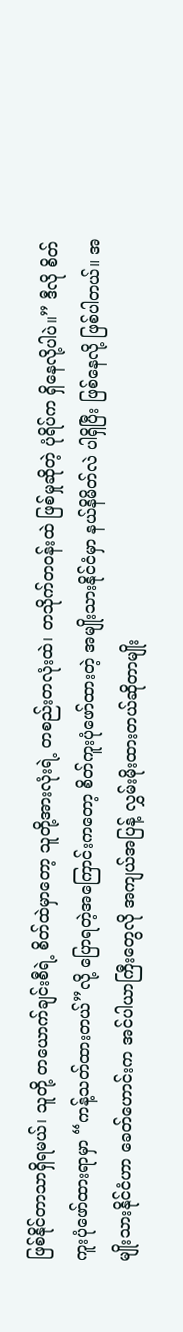ဖြစ်နိုင်တာသာရှိရမယ်၊ သူတို့ တယောက်ချင်းစီရဲ့ စိတ်ထဲမှာတော့ သူတို့အားလုံးရဲ့ တစည်းတလုံးထဲ၊ တသိုက်တဝန်းထဲ ဖြစ်မှုဆိုတဲ့ ပုံရိပ်က ရှိနေလို့ပါပဲ။” ဒီလို စိတ်ကူးပုံဖော်ထားရာမှာ “ကန့်သတ်ထားတယ်”လို့ ပြောရတဲ့အကြောင်းကတော့ စိတ်ကူးပုံဖော်ထားတဲ့ အမျိုးသားနိုင်ငံမှာ နယ်နိမိတ်လဲ ပါရှိပြီး ဖြစ်နေလို့ ဖြစ်ပါတယ်။ အမျိုးသားနိုင်ငံဟာ ခေတ်ဟောင်းက အင်ပါယာကြီးတွေလို အကျယ်အပြန့် လွှမ်းမိုးထားတယ်ဆိုတာမျိုး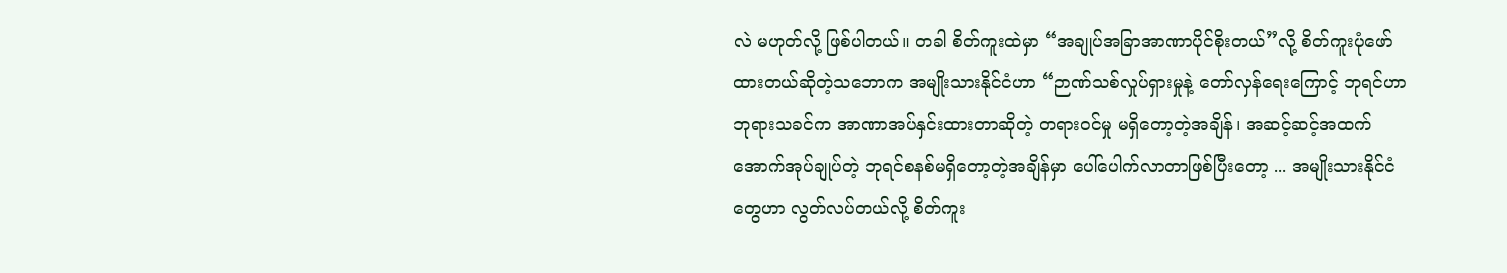လဲ မဟုတ်လို့ ဖြစ်ပါတယ်။ တခါ စိတ်ကူးထဲမှာ “အချုပ်အခြာအာဏာပိုင်စိုးတယ်”လို့ စိတ်ကူးပုံဖော်ထားတယ်ဆိုတဲ့သဘောက အမျိုးသားနိုင်ငံဟာ “ဉာဏ်သစ်လှုပ်ရှားမှုနဲ့ တော်လှန်ရေးကြောင့် ဘုရင်ဟာ ဘုရားသခင်က အာဏာအပ်နှင်းထားတာဆိုတဲ့ တရားဝင်မှု မရှိတော့တဲ့အချိန်၊ အဆင့်ဆင့်အထက်အောက်အုပ်ချုပ်တဲ့ ဘုရင်စနစ်မရှိတော့တဲ့အချိန်မှာ ပေါ်ပေါက်လာတာဖြစ်ပြီးတော့ ... အမျိုးသားနိုင်ငံတွေဟာ လွတ်လပ်တယ်လို့ စိတ်ကူး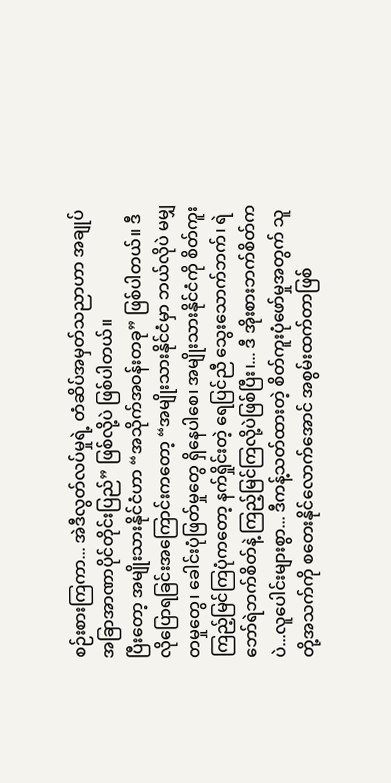စဉ်းစားကြကာ... အဲဒီလွတ်လပ်မှုရဲ့ တံဆိပ်အမှတ်သညာဟာ အချုပ်အခြာအာဏာပိုင်တိုင်းပြည်” ဖြစ်လို့ပဲ ဖြစ်ပါတယ်။
ပြီးတော့ အမျိုးသားနိုင်ငံဟာ “အသိုက်အဝန်းတခု” ဖြစ်ပါတယ်။ ဒီလိုပြောရခြင်းအကြောင်းကတော့ “အမျိုးသားနိုင်ငံမှာ ဘယ်လိုပဲ မမျှတမှုတွေ၊ ခေါင်းပုံဖြတ်မှုတွေ ရှိနေပါစေ၊ အမျိုးသားနိုင်ငံကို စိတ်ကူးကြည့်မြင်ကြပုံကတော့ နက်ရှိုင်းတဲ့ ရေပြင်ညီ သွေးသောက်ဘက်၊ ရဲဘော်ရဲဘက်စိတ်နဲ့ ကြည့်မြင်ကြလို့ပဲဖြစ်ပြီး၊... ဒီ အိုးစားဘက်စိတ်ကပဲ...လူပေါင်းများစွာ... ဒီကန့်သတ်ထားတဲ့ စိတ်ကူးပုံဖော်မှုအတွက် သူတို့အသက်ကို စတေးနိုင်လောက်အောင် အစွမ်းထက်တာဖြစ်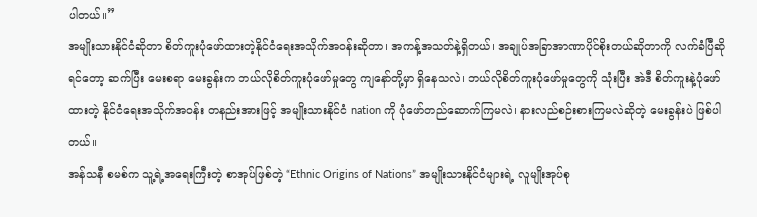ပါတယ်။”
အမျိုးသားနိုင်ငံဆိုတာ စိတ်ကူးပုံဖော်ထားတဲ့နိုင်ငံရေးအသိုက်အဝန်းဆိုတာ၊ အကန့်အသတ်နဲ့ရှိတယ်၊ အချုပ်အခြာအာဏာပိုင်စိုးတယ်ဆိုတာကို လက်ခံပြီဆိုရင်တော့ ဆက်ပြီး မေးစရာ မေးခွန်းက ဘယ်လိုစိတ်ကူးပုံဖော်မှုတွေ ကျနော်တို့မှာ ရှိနေသလဲ၊ ဘယ်လိုစိတ်ကူးပုံဖော်မှုတွေကို သုံးပြီး အဲဒီ စိတ်ကူးနဲ့ပုံဖော်ထားတဲ့ နိုင်ငံရေးအသိုက်အဝန်း တနည်းအားဖြင့် အမျိုးသားနိုင်ငံ nation ကို ပုံဖော်တည်ဆောက်ကြမလဲ၊ နားလည်စဉ်းစားကြမလဲဆိုတဲ့ မေးခွန်းပဲ ဖြစ်ပါတယ်။
အန်သနီ စမစ်က သူ့ရဲ့အရေးကြီးတဲ့ စာအုပ်ဖြစ်တဲ့ “Ethnic Origins of Nations” အမျိုးသားနိုင်ငံများရဲ့ လူမျိုးအုပ်စု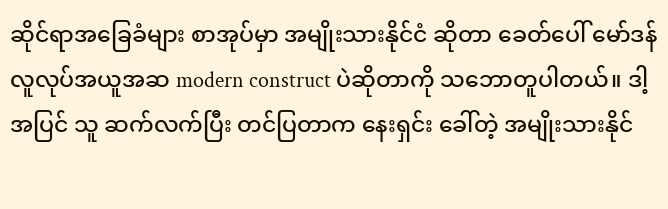ဆိုင်ရာအခြေခံများ စာအုပ်မှာ အမျိုးသားနိုင်ငံ ဆိုတာ ခေတ်ပေါ် မော်ဒန် လူလုပ်အယူအဆ modern construct ပဲဆိုတာကို သဘောတူပါတယ်။ ဒါ့အပြင် သူ ဆက်လက်ပြီး တင်ပြတာက နေးရှင်း ခေါ်တဲ့ အမျိုးသားနိုင်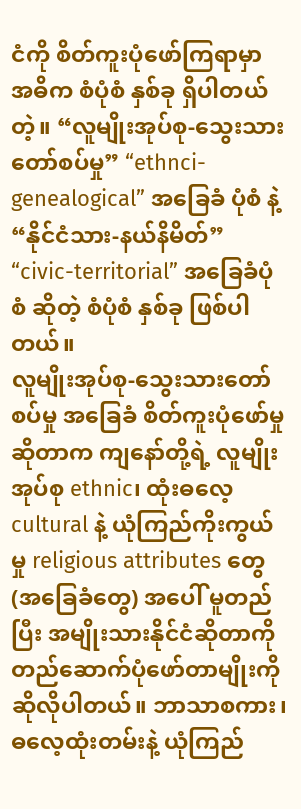ငံကို စိတ်ကူးပုံဖော်ကြရာမှာ အဓိက စံပုံစံ နှစ်ခု ရှိပါတယ်တဲ့။ “လူမျိုးအုပ်စု-သွေးသားတော်စပ်မှု” “ethnci-genealogical” အခြေခံ ပုံစံ နဲ့ “နိုင်ငံသား-နယ်နိမိတ်” “civic-territorial” အခြေခံပုံစံ ဆိုတဲ့ စံပုံစံ နှစ်ခု ဖြစ်ပါတယ်။
လူမျိုးအုပ်စု-သွေးသားတော်စပ်မှု အခြေခံ စိတ်ကူးပုံဖော်မှုဆိုတာက ကျနော်တို့ရဲ့ လူမျိုးအုပ်စု ethnic၊ ထုံးဓလေ့ cultural နဲ့ ယုံကြည်ကိုးကွယ်မှု religious attributes တွေ (အခြေခံတွေ) အပေါ် မူတည်ပြီး အမျိုးသားနိုင်ငံဆိုတာကို တည်ဆောက်ပုံဖော်တာမျိုးကို ဆိုလိုပါတယ်။ ဘာသာစကား၊ ဓလေ့ထုံးတမ်းနဲ့ ယုံကြည်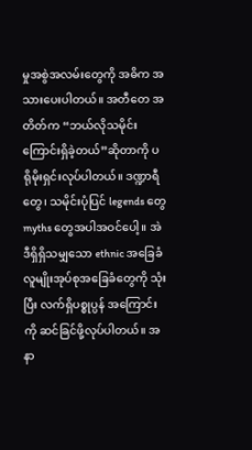မှုအစွဲအလမ်းတွေကို အဓိက အသားပေးပါတယ်။ အတီတေ အတိတ်က “ဘယ်လိုသမိုင်းကြောင်းရှိခဲ့တယ်”ဆိုတာကို ပရိုမိုးရှင်းလုပ်ပါတယ်။ ဒဏ္ဍာရီတွေ၊ သမိုင်းပုံပြင် legends တွေ myths တွေအပါအဝင်ပေါ့။ အဲဒီရှိရှိသမျှသော ethnic အခြေခံ လူမျိုးအုပ်စုအခြေခံတွေကို သုံးပြီး လက်ရှိပစ္စုပ္ပန် အကြောင်းကို ဆင်ခြင်ဖို့လုပ်ပါတယ်။ အနာ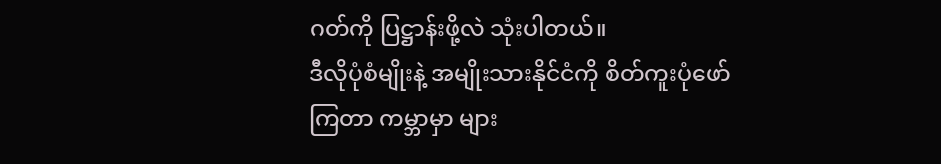ဂတ်ကို ပြဋ္ဌာန်းဖို့လဲ သုံးပါတယ်။
ဒီလိုပုံစံမျိုးနဲ့ အမျိုးသားနိုင်ငံကို စိတ်ကူးပုံဖော်ကြတာ ကမ္ဘာမှာ များ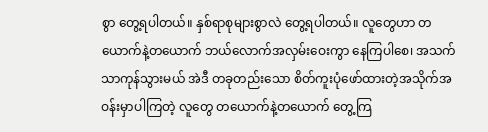စွာ တွေ့ရပါတယ်။ နှစ်ရာစုများစွာလဲ တွေ့ရပါတယ်။ လူတွေဟာ တယောက်နဲ့တယောက် ဘယ်လောက်အလှမ်းဝေးကွာ နေကြပါစေ၊ အသက်သာကုန်သွားမယ် အဲဒီ တခုတည်းသော စိတ်ကူးပုံဖော်ထားတဲ့အသိုက်အဝန်းမှာပါကြတဲ့ လူတွေ တယောက်နဲ့တယောက် တွေ့ကြ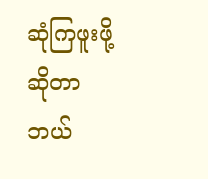ဆုံကြဖူးဖို့ဆိုတာ ဘယ်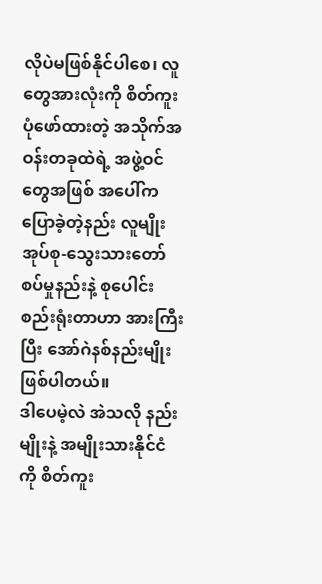လိုပဲမဖြစ်နိုင်ပါစေ၊ လူတွေအားလုံးကို စိတ်ကူးပုံဖော်ထားတဲ့ အသိုက်အဝန်းတခုထဲရဲ့ အဖွဲ့ဝင်တွေအဖြစ် အပေါ်ကပြောခဲ့တဲ့နည်း လူမျိုးအုပ်စု-သွေးသားတော်စပ်မှုနည်းနဲ့ စုပေါင်းစည်းရုံးတာဟာ အားကြီးပြီး အော်ဂဲနစ်နည်းမျိုး ဖြစ်ပါတယ်။
ဒါပေမဲ့လဲ အဲသလို နည်းမျိုးနဲ့ အမျိုးသားနိုင်ငံကို စိတ်ကူး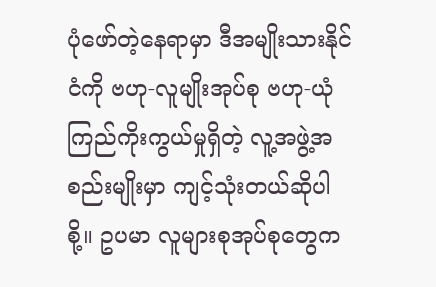ပုံဖော်တဲ့နေရာမှာ ဒီအမျိုးသားနိုင်ငံကို ဗဟု-လူမျိုးအုပ်စု ဗဟု-ယုံကြည်ကိုးကွယ်မှုရှိတဲ့ လူ့အဖွဲ့အစည်းမျိုးမှာ ကျင့်သုံးတယ်ဆိုပါစို့။ ဥပမာ လူများစုအုပ်စုတွေက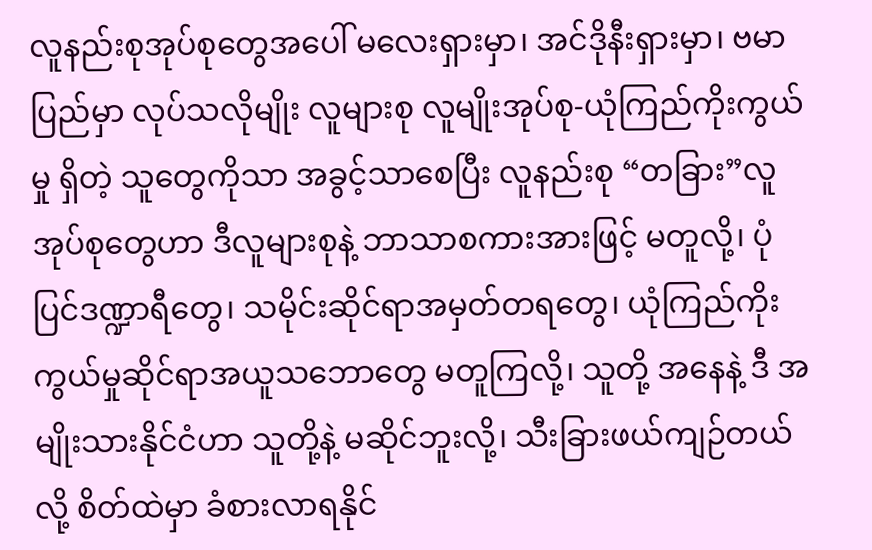လူနည်းစုအုပ်စုတွေအပေါ် မလေးရှားမှာ၊ အင်ဒိုနီးရှားမှာ၊ ဗမာပြည်မှာ လုပ်သလိုမျိုး လူများစု လူမျိုးအုပ်စု-ယုံကြည်ကိုးကွယ်မှု ရှိတဲ့ သူတွေကိုသာ အခွင့်သာစေပြီး လူနည်းစု “တခြား”လူအုပ်စုတွေဟာ ဒီလူများစုနဲ့ ဘာသာစကားအားဖြင့် မတူလို့၊ ပုံပြင်ဒဏ္ဍာရီတွေ၊ သမိုင်းဆိုင်ရာအမှတ်တရတွေ၊ ယုံကြည်ကိုးကွယ်မှုဆိုင်ရာအယူသဘောတွေ မတူကြလို့၊ သူတို့ အနေနဲ့ ဒီ အမျိုးသားနိုင်ငံဟာ သူတို့နဲ့ မဆိုင်ဘူးလို့၊ သီးခြားဖယ်ကျဉ်တယ်လို့ စိတ်ထဲမှာ ခံစားလာရနိုင်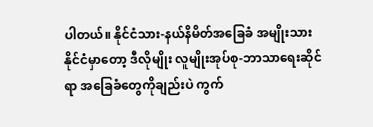ပါတယ်။ နိုင်ငံသား-နယ်နိမိတ်အခြေခံ အမျိုးသားနိုင်ငံမှာတော့ ဒီလိုမျိုး လူမျိုးအုပ်စု-ဘာသာရေးဆိုင်ရာ အခြေခံတွေကိုချည်းပဲ ကွက်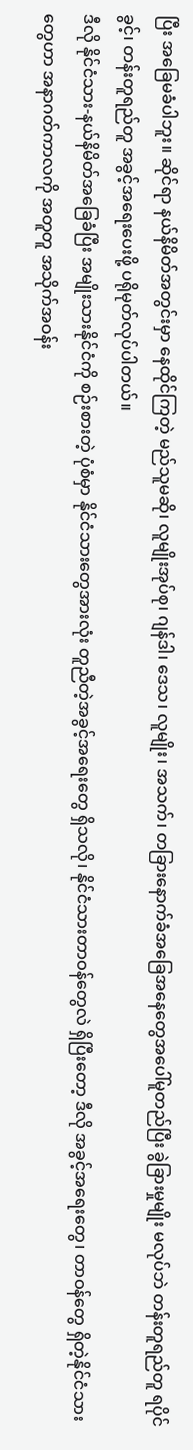ပြီး အခြေမခံပါဘူး။ ဆိုင်ရာ နယ်နိမိတ်အတွင်းမှာ နေထိုင်ကြတဲ့ မည်သူမဆို၊ လူမျိုးအုပ်စု၊ ဂျန်ဒါ၊ ဒေသ၊ လူမျိုး၊ အသက်၊ တခြားနောက်ခံအခြေအနေတွေအပေါ်မူတည်ပြီး ခွဲခြားမှုမျိုး မလုပ်ဘဲ တန်းတူရည်တူ ရပိုင်ခွင့်၊ တန်းတူရည်တူ အခွင့်အရေးပေးဖို့ ပရိုမုတ်လုပ်ပါတယ်။
ဒီလို နိုင်ငံသား-နယ်နိမိတ်အခြေခံပြီး အမျိုးသားနိုင်ငံကို စဉ်းစားတဲ့ ပုံစံမှာ နိုင်ငံသားတွေအားလုံး တူညီတဲ့အခွင့်အရေးတွေ ရှိသလို၊ နိုင်ငံသားတာဝန်တွေလဲ ရှိပြီးတော့ ဒီလို အခွင့်အရေးတွေ၊ တာဝန်တွေ ရှိတဲ့နိုင်ငံသားတွေဟာ အနာဂတ်ကာလကို အတူတူ အသိုက်အဝန်း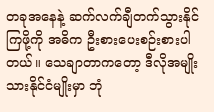တခုအနေနဲ့ ဆက်လက်ချီတက်သွားနိုင်ကြဖို့ကို အဓိက ဦးစားပေးစဉ်းစားပါတယ်။ သေချာတာကတော့ ဒီလိုအမျိုးသားနိုင်ငံမျိုးမှာ ဘုံ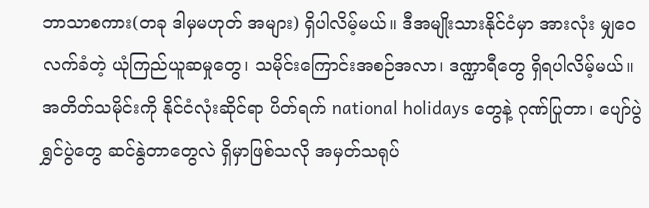ဘာသာစကား(တခု ဒါမှမဟုတ် အများ) ရှိပါလိမ့်မယ်။ ဒီအမျိုးသားနိုင်ငံမှာ အားလုံး မျှဝေလက်ခံတဲ့ ယုံကြည်ယူဆမှုတွေ၊ သမိုင်းကြောင်းအစဉ်အလာ၊ ဒဏ္ဍာရီတွေ ရှိရပါလိမ့်မယ်။ အတိတ်သမိုင်းကို နိုင်ငံလုံးဆိုင်ရာ ပိတ်ရက် national holidays တွေနဲ့ ဂုဏ်ပြုတာ၊ ပျော်ပွဲရွှင်ပွဲတွေ ဆင်နွဲတာတွေလဲ ရှိမှာဖြစ်သလို အမှတ်သရုပ်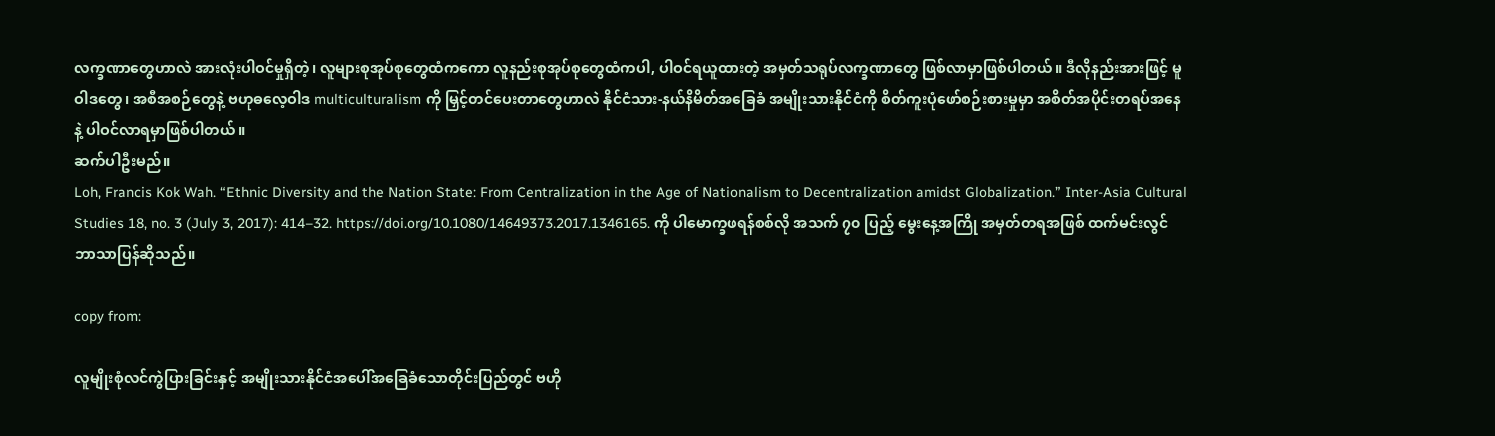လက္ခဏာတွေဟာလဲ အားလုံးပါဝင်မှုရှိတဲ့၊ လူများစုအုပ်စုတွေထံကကော လူနည်းစုအုပ်စုတွေထံကပါ, ပါဝင်ရယူထားတဲ့ အမှတ်သရုပ်လက္ခဏာတွေ ဖြစ်လာမှာဖြစ်ပါတယ်။ ဒီလိုနည်းအားဖြင့် မူဝါဒတွေ၊ အစီအစဉ်တွေနဲ့ ဗဟုဓလေ့ဝါဒ multiculturalism ကို မြှင့်တင်ပေးတာတွေဟာလဲ နိုင်ငံသား-နယ်နိမိတ်အခြေခံ အမျိုးသားနိုင်ငံကို စိတ်ကူးပုံဖော်စဉ်းစားမှုမှာ အစိတ်အပိုင်းတရပ်အနေနဲ့ ပါဝင်လာရမှာဖြစ်ပါတယ်။
ဆက်ပါဦးမည်။
Loh, Francis Kok Wah. “Ethnic Diversity and the Nation State: From Centralization in the Age of Nationalism to Decentralization amidst Globalization.” Inter-Asia Cultural Studies 18, no. 3 (July 3, 2017): 414–32. https://doi.org/10.1080/14649373.2017.1346165. ကို ပါမောက္ခဖရန်စစ်လို အသက် ၇၀ ပြည့် မွေးနေ့အကြို အမှတ်တရအဖြစ် ထက်မင်းလွင် ဘာသာပြန်ဆိုသည်။

copy from:

လူမျိုးစုံလင်ကွဲပြားခြင်းနှင့် အမျိုးသားနိုင်ငံအပေါ်အခြေခံသောတိုင်းပြည်တွင် ဗဟို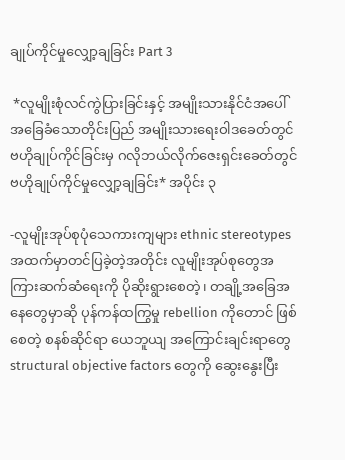ချုပ်ကိုင်မှုလျှော့ချခြင်း Part 3

 *လူမျိုးစုံလင်ကွဲပြားခြင်းနှင့် အမျိုးသားနိုင်ငံအပေါ်အခြေခံသောတိုင်းပြည် အမျိုးသားရေးဝါဒခေတ်တွင် ဗဟိုချုပ်ကိုင်ခြင်းမှ ဂလိုဘယ်လိုက်ဇေးရှင်းခေတ်တွင် ဗဟိုချုပ်ကိုင်မှုလျှော့ချခြင်း* အပိုင်း ၃

-လူမျိုးအုပ်စုပုံသေကားကျများ ethnic stereotypes
အထက်မှာတင်ပြခဲ့တဲ့အတိုင်း လူမျိုးအုပ်စုတွေအကြားဆက်ဆံရေးကို ပိုဆိုးရွားစေတဲ့၊ တချို့အခြေအနေတွေမှာဆို ပုန်ကန်ထကြွမှု rebellion ကိုတောင် ဖြစ်စေတဲ့ စနစ်ဆိုင်ရာ ယေဘူယျ အကြောင်းချင်းရာတွေ structural objective factors တွေကို ဆွေးနွေးပြီး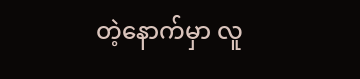တဲ့နောက်မှာ လူ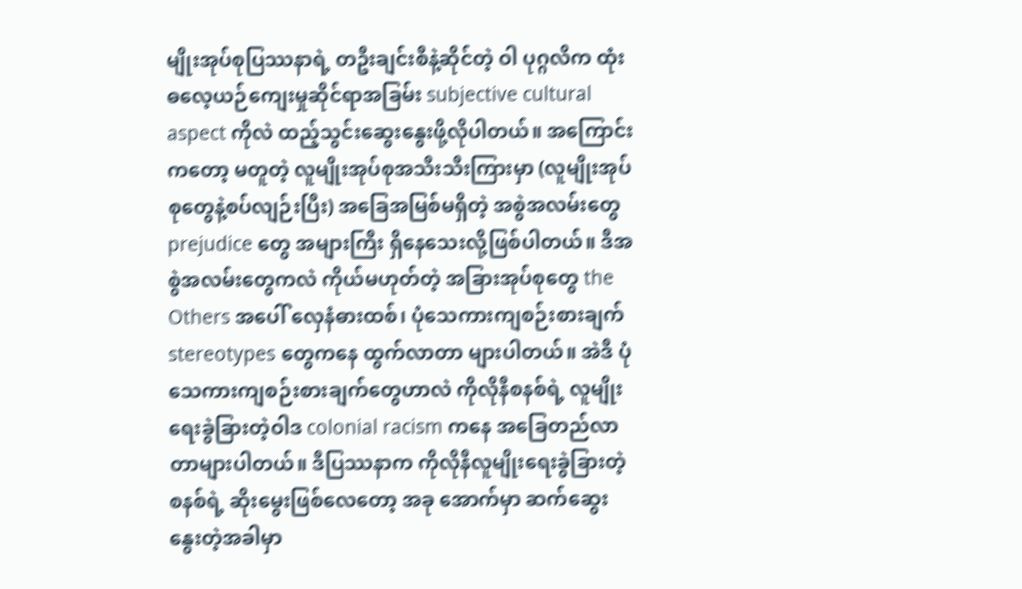မျိုးအုပ်စုပြဿနာရဲ့ တဦးချင်းစီနဲ့ဆိုင်တဲ့ ဝါ ပုဂ္ဂလိက ထုံးဓလေ့ယဉ်ကျေးမှုဆိုင်ရာအခြမ်း subjective cultural aspect ကိုလဲ ထည့်သွင်းဆွေးနွေးဖို့လိုပါတယ်။ အကြောင်းကတော့ မတူတဲ့ လူမျိုးအုပ်စုအသီးသီးကြားမှာ (လူမျိုးအုပ်စုတွေနဲ့စပ်လျဉ်းပြီး) အခြေအမြစ်မရှိတဲ့ အစွဲအလမ်းတွေ prejudice တွေ အများကြီး ရှိနေသေးလို့ဖြစ်ပါတယ်။ ဒီအစွဲအလမ်းတွေကလဲ ကိုယ်မဟုတ်တဲ့ အခြားအုပ်စုတွေ the Others အပေါ် လှေနံဓားထစ်၊ ပုံသေကားကျစဉ်းစားချက် stereotypes တွေကနေ ထွက်လာတာ များပါတယ်။ အဲဒီ ပုံသေကားကျစဉ်းစားချက်တွေဟာလဲ ကိုလိုနီစနစ်ရဲ့ လူမျိုးရေးခွဲခြားတဲ့ဝါဒ colonial racism ကနေ အခြေတည်လာတာများပါတယ်။ ဒီပြဿနာက ကိုလိုနီလူမျိုးရေးခွဲခြားတဲ့စနစ်ရဲ့ ဆိုးမွေးဖြစ်လေတော့ အခု အောက်မှာ ဆက်ဆွေးနွေးတဲ့အခါမှာ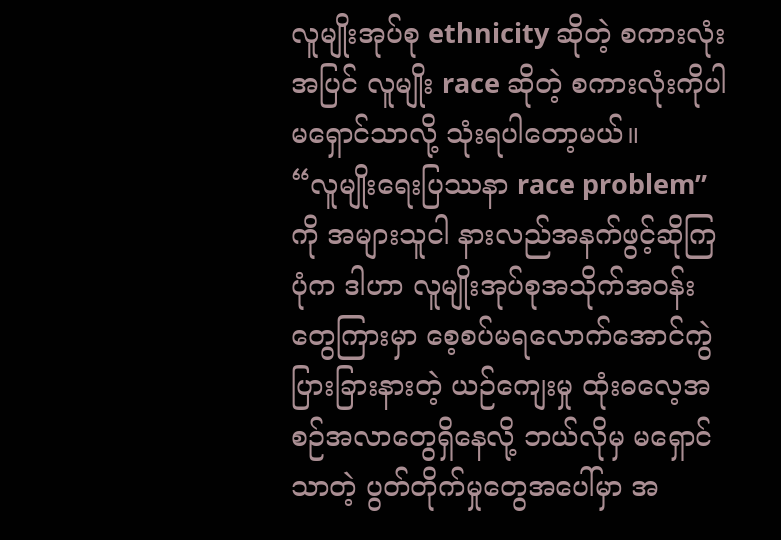လူမျိုးအုပ်စု ethnicity ဆိုတဲ့ စကားလုံးအပြင် လူမျိုး race ဆိုတဲ့ စကားလုံးကိုပါ မရှောင်သာလို့ သုံးရပါတော့မယ်။
“လူမျိုးရေးပြဿနာ race problem” ကို အများသူငါ နားလည်အနက်ဖွင့်ဆိုကြပုံက ဒါဟာ လူမျိုးအုပ်စုအသိုက်အဝန်းတွေကြားမှာ စေ့စပ်မရလောက်အောင်ကွဲပြားခြားနားတဲ့ ယဉ်ကျေးမှု ထုံးဓလေ့အစဉ်အလာတွေရှိနေလို့ ဘယ်လိုမှ မရှောင်သာတဲ့ ပွတ်တိုက်မှုတွေအပေါ်မှာ အ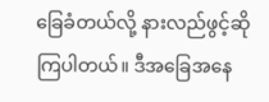ခြေခံတယ်လို့ နားလည်ဖွင့်ဆိုကြပါတယ်။ ဒီအခြေအနေ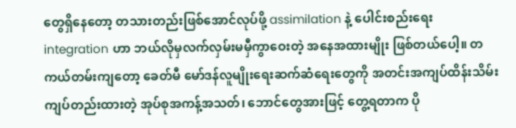တွေရှိနေတော့ တသားတည်းဖြစ်အောင်လုပ်ဖို့ assimilation နဲ့ ပေါင်းစည်းရေး integration ဟာ ဘယ်လိုမှလက်လှမ်းမမှီကွာဝေးတဲ့ အနေအထားမျိုး ဖြစ်တယ်ပေါ့။ တကယ်တမ်းကျတော့ ခေတ်မီ မော်ဒန်လူမျိုးရေးဆက်ဆံရေးတွေကို အတင်းအကျပ်ထိန်းသိမ်းကျပ်တည်းထားတဲ့ အုပ်စုအကန့်အသတ်၊ ဘောင်တွေအားဖြင့် တွေ့ရတာက ပို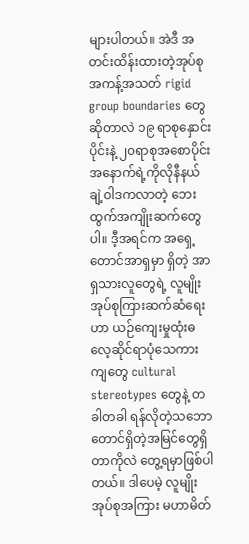များပါတယ်။ အဲဒီ အတင်းထိန်းထားတဲ့အုပ်စုအကန့်အသတ် rigid group boundaries တွေဆိုတာလဲ ၁၉ ရာစုနှောင်းပိုင်းနဲ့ ၂၀ရာစုအစောပိုင်း အနောက်ရဲ့ကိုလိုနီနယ်ချဲ့ဝါဒကလာတဲ့ ဘေးထွက်အကျိုးဆက်တွေပါ။ ဒီ့အရင်က အရှေ့တောင်အာရှမှာ ရှိတဲ့ အာရှသားလူတွေရဲ့ လူမျိုးအုပ်စုကြားဆက်ဆံရေးဟာ ယဉ်ကျေးမှုထုံးဓလေ့ဆိုင်ရာပုံသေကားကျတွေ cultural stereotypes တွေနဲ့ တခါတခါ ရန်လိုတဲ့သဘောတောင်ရှိတဲ့အမြင်တွေရှိတာကိုလဲ တွေ့ရမှာဖြစ်ပါတယ်။ ဒါပေမဲ့ လူမျိုးအုပ်စုအကြား မဟာမိတ်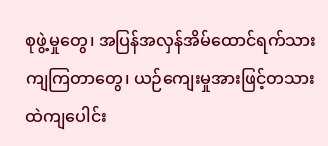စုဖွဲ့မှုတွေ၊ အပြန်အလှန်အိမ်ထောင်ရက်သားကျကြတာတွေ၊ ယဉ်ကျေးမှုအားဖြင့်တသားထဲကျပေါင်း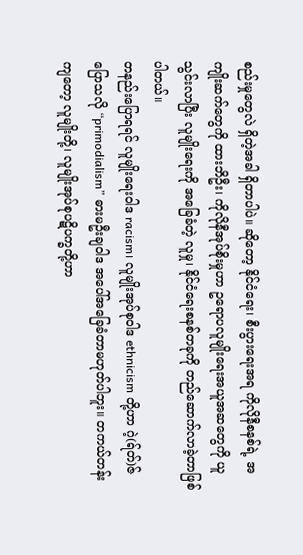စည်းမှုတွေလဲ ရှိတဲ့အခါ ရှိတာပါပဲ။ ဆိုတော့ နိုင်ငံရေး၊ စီးပွားရေးအရ ကိုလိုနီစနစ်ရဲ့ အကျိုးဆက်တွေကို ထားဘိဦး၊ ကိုလိုနီအုပ်စိုးမှုဟာ ဥရောပလူမျိုးရေးအယူအဆတွေကို ယူသွင်းလာပြီး လူမျိုးရေးကို အခြေခံတဲ့ လူမှု၊ နိုင်ငံရေးစနစ်တခုကို တည်ဆောက်လာခဲ့တာဖြစ်ပါတယ်။
တနည်းပြောရရင် လူမျိုးရေးဝါဒ racism၊ လူမျိုးအုပ်စုဝါဒ ethnicism တို့ဟာ ဂဲ့(ရ်တ်)ဇ်ပြောသလို “primodialism” ဓားမဦးချဝါဒ အပေါ်အခြေခံတာမဟုတ်ပါဘူး။ တကယ်တန်းကျတော့ လူမျိုးတို့၊ လူမျိုးအုပ်စုပဋိပက္ခတို့ဟာ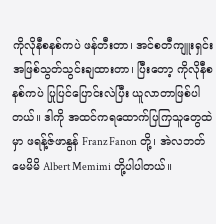ကိုလိုနီစနစ်ကပဲ ဖန်တီးတာ၊ အင်စတီကျူးရှင်းအဖြစ်သွတ်သွင်းချထားတာ၊ ပြီးတော့ ကိုလိုနီစနစ်ကပဲ ပြုပြင်ပြောင်းလဲပြီး ယူလာတာဖြစ်ပါတယ်။ ဒါကို အထင်ကရထောက်ပြကြသူတွေထဲမှာ ဖရန့်ဇ်ဖာနွန် Franz Fanon တို့၊ အဲလဘတ် မေမိမိ Albert Memimi တို့ပါပါတယ်။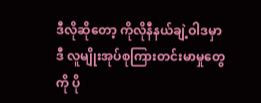ဒီလိုဆိုတော့ ကိုလိုနီနယ်ချဲ့ဝါဒမှာ ဒီ လူမျိုးအုပ်စုကြားတင်းမာမှုတွေကို ပို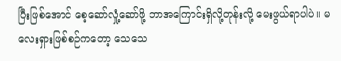ပြီးဖြစ်အောင် စေ့ဆော်လှုံ့ဆော်ဖို့ ဘာအကြောင်းရှိလို့တုန်းလို့ မေးဖွယ်ရာပါပဲ။ မလေးရှားဖြစ်စဉ်ကတော့ သေသေ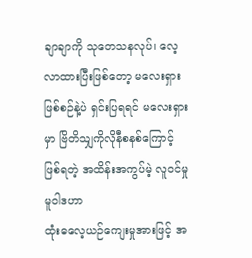ချာချာကို သုတေသနလုပ်၊ လေ့လာထားပြီးဖြစ်တော့ မလေးရှားဖြစ်စဉ်နဲ့ပဲ ရှင်းပြရရင် မလေးရှားမှာ ဗြိတိသျှကိုလိုနီစနစ်ကြောင့် ဖြစ်ရတဲ့ အထိန်းအကွပ်မဲ့ လူဝင်မှုမူဝါဒဟာ
ထုံးဓလေ့ယဉ်ကျေးမှုအားဖြင့် အ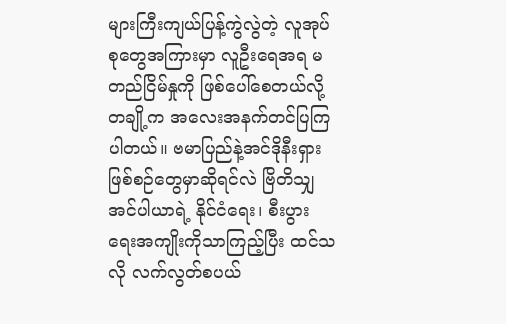များကြီးကျယ်ပြန့်ကွဲလွဲတဲ့ လူအုပ်စုတွေအကြားမှာ လူဦးရေအရ မတည်ငြိမ်နှုကို ဖြစ်ပေါ်စေတယ်လို့ တချို့က အလေးအနက်တင်ပြကြပါတယ်။ ဗမာပြည်နဲ့အင်ဒိုနီးရှားဖြစ်စဉ်တွေမှာဆိုရင်လဲ ဗြိတိသျှအင်ပါယာရဲ့ နိုင်ငံရေး၊ စီးပွားရေးအကျိုးကိုသာကြည့်ပြီး ထင်သလို လက်လွတ်စပယ်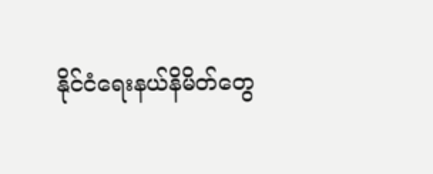နိုင်ငံရေးနယ်နိမိတ်တွေ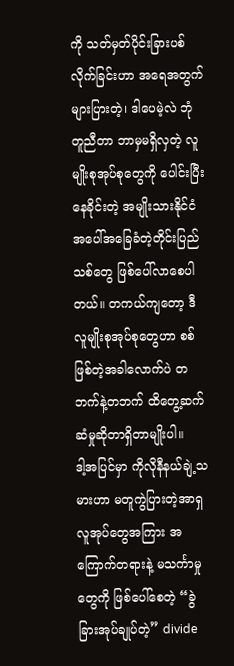ကို သတ်မှတ်ပိုင်းခြားပစ်လိုက်ခြင်းဟာ အရေအတွက်များပြားတဲ့၊ ဒါပေမဲ့လဲ ဘုံတူညီတာ ဘာမှမရှိလှတဲ့ လူမျိုးစုအုပ်စုတွေကို ပေါင်းပြီးနေခိုင်းတဲ့ အမျိုးသားနိုင်ငံအပေါ်အခြေခံတဲ့တိုင်းပြည်သစ်တွေ ဖြစ်ပေါ်လာစေပါတယ်။ တကယ်ကျတော့ ဒီလူမျိုးစုအုပ်စုတွေဟာ စစ်ဖြစ်တဲ့အခါလောက်ပဲ တဘက်နဲ့တဘက် ထိတွေ့ဆက်ဆံမှုဆိုတာရှိတာမျိုးပါ။
ဒါ့အပြင်မှာ ကိုလိုနီနယ်ချဲ့သမားဟာ မတူကွဲပြားတဲ့အာရှလူအုပ်တွေအကြား အကြောက်တရားနဲ့ မသင်္ကာမှုတွေကို ဖြစ်ပေါ်စေတဲ့ “ခွဲခြားအုပ်ချုပ်တဲ့” divide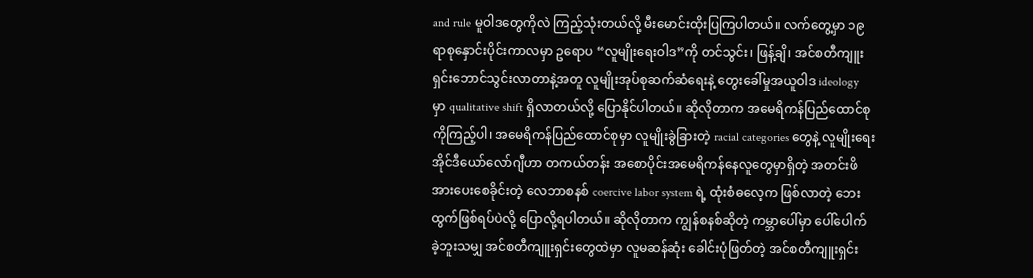and rule မူဝါဒတွေကိုလဲ ကြည့်သုံးတယ်လို့ မီးမောင်းထိုးပြကြပါတယ်။ လက်တွေ့မှာ ၁၉ ရာစုနှောင်းပိုင်းကာလမှာ ဥရောပ “လူမျိုးရေးဝါဒ”ကို တင်သွင်း၊ ဖြန့်ချိ၊ အင်စတီကျူးရှင်းဘောင်သွင်းလာတာနဲ့အတူ လူမျိုးအုပ်စုဆက်ဆံရေးနဲ့ တွေးခေါ်မှုအယူဝါဒ ideology မှာ qualitative shift ရှိလာတယ်လို့ ပြောနိုင်ပါတယ်။ ဆိုလိုတာက အမေရိကန်ပြည်ထောင်စုကိုကြည့်ပါ၊ အမေရိကန်ပြည်ထောင်စုမှာ လူမျိုးခွဲခြားတဲ့ racial categories တွေနဲ့ လူမျိုးရေးအိုင်ဒီယော်လော်ဂျီဟာ တကယ်တန်း အစောပိုင်းအမေရိကန်နေလူတွေမှာရှိတဲ့ အတင်းဖိအားပေးစေခိုင်းတဲ့ လေဘာစနစ် coercive labor system ရဲ့ ထုံးစံဓလေ့က ဖြစ်လာတဲ့ ဘေးထွက်ဖြစ်ရပ်ပဲလို့ ပြောလို့ရပါတယ်။ ဆိုလိုတာက ကျွန်စနစ်ဆိုတဲ့ ကမ္ဘာပေါ်မှာ ပေါ်ပေါက်ခဲ့ဘူးသမျှ အင်စတီကျူးရှင်းတွေထဲမှာ လူမဆန်ဆုံး ခေါင်းပုံဖြတ်တဲ့ အင်စတီကျူးရှင်း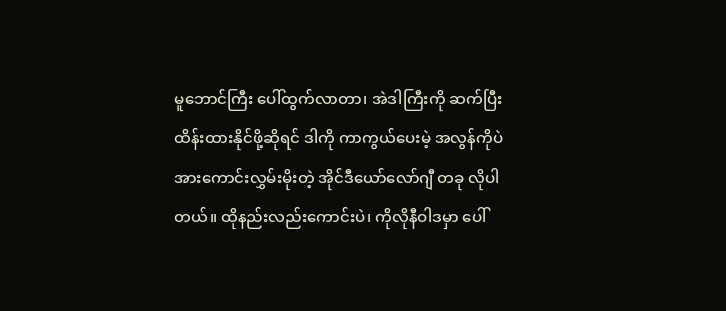မူဘောင်ကြီး ပေါ်ထွက်လာတာ၊ အဲဒါကြီးကို ဆက်ပြီး ထိန်းထားနိုင်ဖို့ဆိုရင် ဒါကို ကာကွယ်ပေးမဲ့ အလွန်ကိုပဲ အားကောင်းလွှမ်းမိုးတဲ့ အိုင်ဒီယော်လော်ဂျီ တခု လိုပါတယ်။ ထိုနည်းလည်းကောင်းပဲ၊ ကိုလိုနီဝါဒမှာ ပေါ်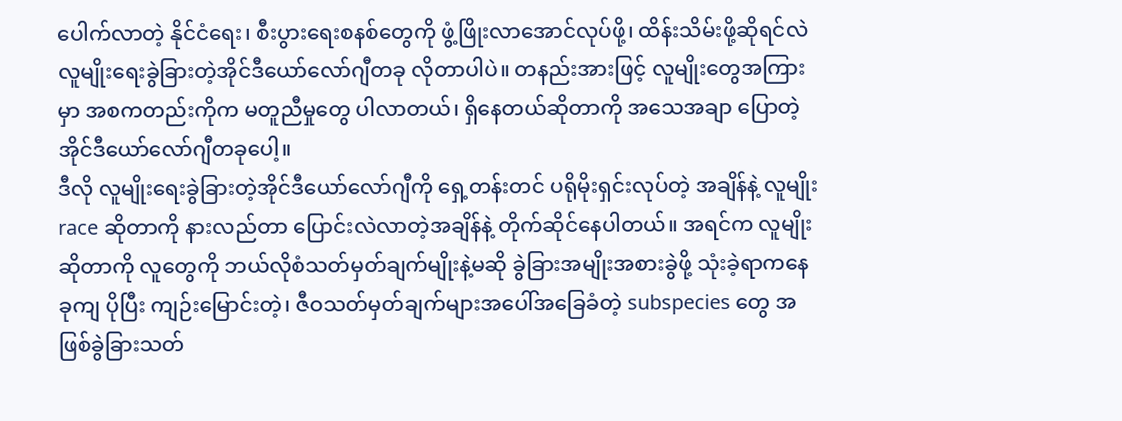ပေါက်လာတဲ့ နိုင်ငံရေး၊ စီးပွားရေးစနစ်တွေကို ဖွံ့ဖြိုးလာအောင်လုပ်ဖို့၊ ထိန်းသိမ်းဖို့ဆိုရင်လဲ လူမျိုးရေးခွဲခြားတဲ့အိုင်ဒီယော်လော်ဂျီတခု လိုတာပါပဲ။ တနည်းအားဖြင့် လူမျိုးတွေအကြားမှာ အစကတည်းကိုက မတူညီမှုတွေ ပါလာတယ်၊ ရှိနေတယ်ဆိုတာကို အသေအချာ ပြောတဲ့ အိုင်ဒီယော်လော်ဂျီတခုပေါ့။
ဒီလို လူမျိုးရေးခွဲခြားတဲ့အိုင်ဒီယော်လော်ဂျီကို ရှေ့တန်းတင် ပရိုမိုးရှင်းလုပ်တဲ့ အချိန်နဲ့ လူမျိုး race ဆိုတာကို နားလည်တာ ပြောင်းလဲလာတဲ့အချိန်နဲ့ တိုက်ဆိုင်နေပါတယ်။ အရင်က လူမျိုးဆိုတာကို လူတွေကို ဘယ်လိုစံသတ်မှတ်ချက်မျိုးနဲ့မဆို ခွဲခြားအမျိုးအစားခွဲဖို့ သုံးခဲ့ရာကနေ ခုကျ ပိုပြီး ကျဉ်းမြောင်းတဲ့၊ ဇီဝသတ်မှတ်ချက်များအပေါ်အခြေခံတဲ့ subspecies တွေ အဖြစ်ခွဲခြားသတ်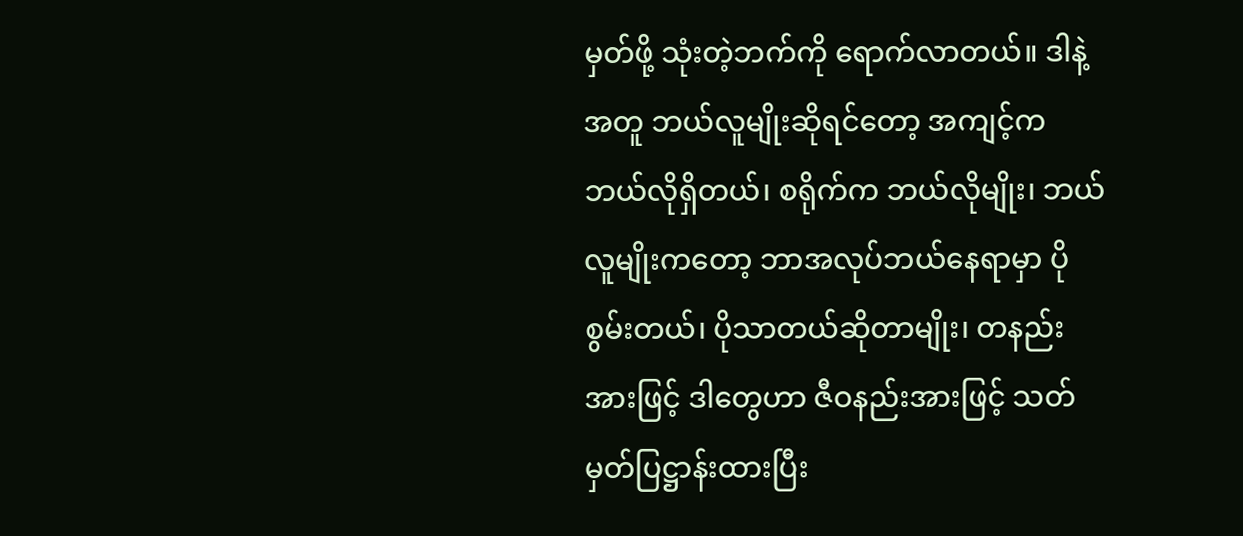မှတ်ဖို့ သုံးတဲ့ဘက်ကို ရောက်လာတယ်။ ဒါနဲ့အတူ ဘယ်လူမျိုးဆိုရင်တော့ အကျင့်က ဘယ်လိုရှိတယ်၊ စရိုက်က ဘယ်လိုမျိုး၊ ဘယ်လူမျိုးကတော့ ဘာအလုပ်ဘယ်နေရာမှာ ပိုစွမ်းတယ်၊ ပိုသာတယ်ဆိုတာမျိုး၊ တနည်းအားဖြင့် ဒါတွေဟာ ဇီဝနည်းအားဖြင့် သတ်မှတ်ပြဋ္ဌာန်းထားပြီး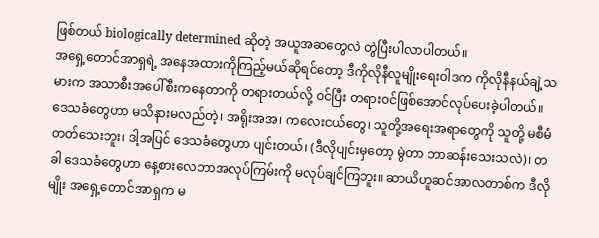ဖြစ်တယ် biologically determined ဆိုတဲ့ အယူအဆတွေလဲ တွဲပြီးပါလာပါတယ်။
အရှေ့တောင်အာရှရဲ့ အနေအထားကိုကြည့်မယ်ဆိုရင်တော့ ဒီကိုလိုနီလူမျိုးရေးဝါဒက ကိုလိုနီနယ်ချဲ့သမားက အသာစီးအပေါ်စီးကနေတာကို တရားတယ်လို့ ဝင်ပြီး တရားဝင်ဖြစ်အောင်လုပ်ပေးခဲ့ပါတယ်။ ဒေသခံတွေဟာ မသိနားမလည်တဲ့၊ အရိုးအအ၊ ကလေးငယ်တွေ၊ သူတို့အရေးအရာတွေကို သူတို့ မစီမံတတ်သေးဘူး၊ ဒါ့အပြင် ဒေသခံတွေဟာ ပျင်းတယ်၊ (ဒီလိုပျင်းမှတော့ မွဲတာ ဘာဆန်းသေးသလဲ)၊ တခါ ဒေသခံတွေဟာ နေ့စားလေဘာအလုပ်ကြမ်းကို မလုပ်ချင်ကြဘူး။ ဆာယိဟူဆင်အာလတာစ်က ဒီလိုမျိုး အရှေ့တောင်အာရှက မ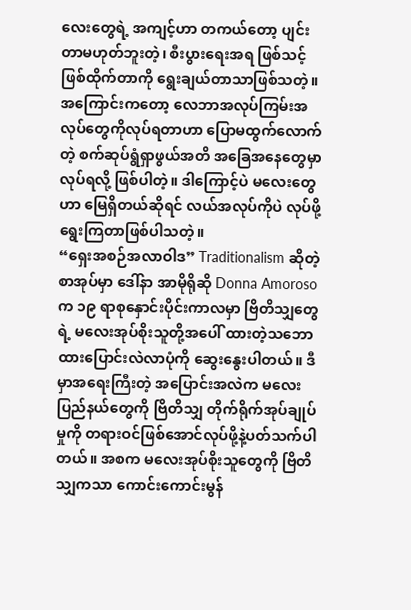လေးတွေရဲ့ အကျင့်ဟာ တကယ်တော့ ပျင်းတာမဟုတ်ဘူးတဲ့၊ စီးပွားရေးအရ ဖြစ်သင့်ဖြစ်ထိုက်တာကို ရွေးချယ်တာသာဖြစ်သတဲ့။ အကြောင်းကတော့ လေဘာအလုပ်ကြမ်းအလုပ်တွေကိုလုပ်ရတာဟာ ပြောမထွက်လောက်တဲ့ စက်ဆုပ်ရွံရှာဖွယ်အတိ အခြေအနေတွေမှာလုပ်ရလို့ ဖြစ်ပါတဲ့။ ဒါကြောင့်ပဲ မလေးတွေဟာ မြေရှိတယ်ဆိုရင် လယ်အလုပ်ကိုပဲ လုပ်ဖို့ ရွေးကြတာဖြစ်ပါသတဲ့။
“ရှေးအစဉ်အလာဝါဒ” Traditionalism ဆိုတဲ့ စာအုပ်မှာ ဒေါ်နာ အာမိုရိုဆို Donna Amoroso က ၁၉ ရာစုနှောင်းပိုင်းကာလမှာ ဗြိတိသျှတွေရဲ့ မလေးအုပ်စိုးသူတို့အပေါ် ထားတဲ့သဘောထားပြောင်းလဲလာပုံကို ဆွေးနွေးပါတယ်။ ဒီမှာအရေးကြီးတဲ့ အပြောင်းအလဲက မလေးပြည်နယ်တွေကို ဗြိတိသျှ တိုက်ရိုက်အုပ်ချုပ်မှုကို တရားဝင်ဖြစ်အောင်လုပ်ဖို့နဲ့ပတ်သက်ပါတယ်။ အစက မလေးအုပ်စိုးသူတွေကို ဗြိတိသျှကသာ ကောင်းကောင်းမွန်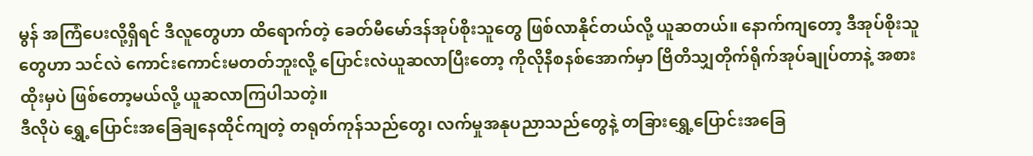မွန် အကြံပေးလို့ရှိရင် ဒီလူတွေဟာ ထိရောက်တဲ့ ခေတ်မီမော်ဒန်အုပ်စိုးသူတွေ ဖြစ်လာနိုင်တယ်လို့ ယူဆတယ်။ နောက်ကျတော့ ဒီအုပ်စိုးသူတွေဟာ သင်လဲ ကောင်းကောင်းမတတ်ဘူးလို့ ပြောင်းလဲယူဆလာပြီးတော့ ကိုလိုနီစနစ်အောက်မှာ ဗြိတိသျှတိုက်ရိုက်အုပ်ချုပ်တာနဲ့ အစားထိုးမှပဲ ဖြစ်တော့မယ်လို့ ယူဆလာကြပါသတဲ့။
ဒီလိုပဲ ရွှေ့ပြောင်းအခြေချနေထိုင်ကျတဲ့ တရုတ်ကုန်သည်တွေ၊ လက်မှုအနုပညာသည်တွေနဲ့ တခြားရွှေ့ပြောင်းအခြေ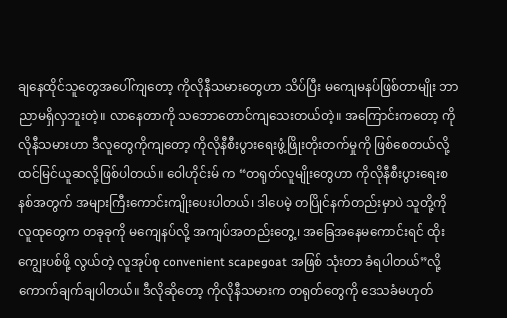ချနေထိုင်သူတွေအပေါ်ကျတော့ ကိုလိုနီသမားတွေဟာ သိပ်ပြီး မကျေမနပ်ဖြစ်တာမျိုး ဘာညာမရှိလှဘူးတဲ့။ လာနေတာကို သဘောတောင်ကျသေးတယ်တဲ့။ အကြောင်းကတော့ ကိုလိုနီသမားဟာ ဒီလူတွေကိုကျတော့ ကိုလိုနီစီးပွားရေးဖွံ့ဖြိုးတိုးတက်မှုကို ဖြစ်စေတယ်လို့ ထင်မြင်ယူဆလို့ဖြစ်ပါတယ်။ ဝေါဟိုင်းမ် က “တရုတ်လူမျိုးတွေဟာ ကိုလိုနီစီးပွားရေးစနစ်အတွက် အများကြီးကောင်းကျိုးပေးပါတယ်၊ ဒါပေမဲ့ တပြိုင်နက်တည်းမှာပဲ သူတို့ကို လူထုတွေက တခုခုကို မကျေနပ်လို့ အကျပ်အတည်းတွေ့၊ အခြေအနေမကောင်းရင် ထိုးကျွေးပစ်ဖို့ လွယ်တဲ့ လူအုပ်စု convenient scapegoat အဖြစ် သုံးတာ ခံရပါတယ်”လို့ ကောက်ချက်ချပါတယ်။ ဒီလိုဆိုတော့ ကိုလိုနီသမားက တရုတ်တွေကို ဒေသခံမဟုတ်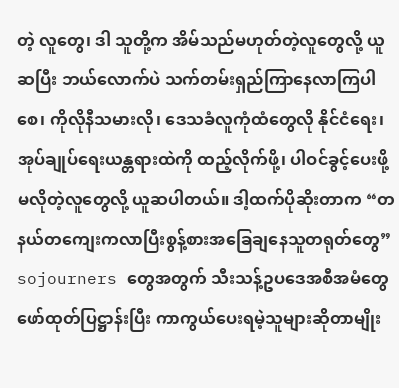တဲ့ လူတွေ၊ ဒါ သူတို့က အိမ်သည်မဟုတ်တဲ့လူတွေလို့ ယူဆပြီး ဘယ်လောက်ပဲ သက်တမ်းရှည်ကြာနေလာကြပါစေ၊ ကိုလိုနီသမားလို၊ ဒေသခံလူကုံထံတွေလို နိုင်ငံရေး၊ အုပ်ချုပ်ရေးယန္တရားထဲကို ထည့်လိုက်ဖို့၊ ပါဝင်ခွင့်ပေးဖို့ မလိုတဲ့လူတွေလို့ ယူဆပါတယ်။ ဒါ့ထက်ပိုဆိုးတာက “တနယ်တကျေးကလာပြီးစွန့်စားအခြေချနေသူတရုတ်တွေ” sojourners တွေအတွက် သီးသန့်ဥပဒေအစီအမံတွေ ဖော်ထုတ်ပြဋ္ဌာန်းပြီး ကာကွယ်ပေးရမဲ့သူများဆိုတာမျိုး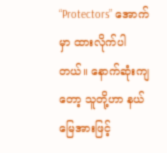“Protectors” အောက်မှာ ထားလိုက်ပါတယ်။ နောက်ဆုံးကျတော့ သူတို့ဟာ နယ်မြေအားဖြင့်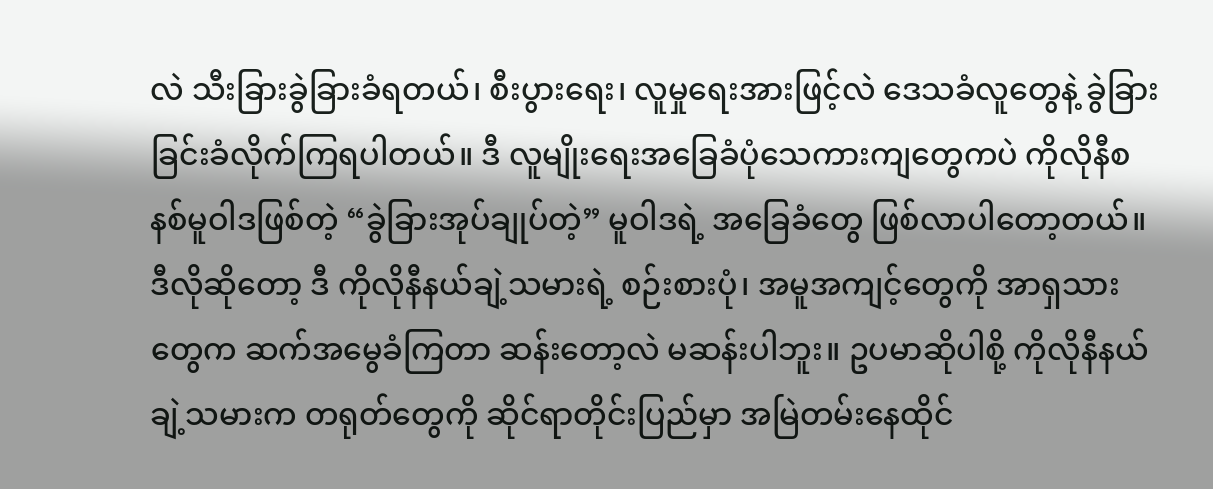လဲ သီးခြားခွဲခြားခံရတယ်၊ စီးပွားရေး၊ လူမှုရေးအားဖြင့်လဲ ဒေသခံလူတွေနဲ့ ခွဲခြားခြင်းခံလိုက်ကြရပါတယ်။ ဒီ လူမျိုးရေးအခြေခံပုံသေကားကျတွေကပဲ ကိုလိုနီစနစ်မူဝါဒဖြစ်တဲ့ “ခွဲခြားအုပ်ချုပ်တဲ့” မူဝါဒရဲ့ အခြေခံတွေ ဖြစ်လာပါတော့တယ်။
ဒီလိုဆိုတော့ ဒီ ကိုလိုနီနယ်ချဲ့သမားရဲ့ စဉ်းစားပုံ၊ အမူအကျင့်တွေကို အာရှသားတွေက ဆက်အမွေခံကြတာ ဆန်းတော့လဲ မဆန်းပါဘူး။ ဥပမာဆိုပါစို့ ကိုလိုနီနယ်ချဲ့သမားက တရုတ်တွေကို ဆိုင်ရာတိုင်းပြည်မှာ အမြဲတမ်းနေထိုင်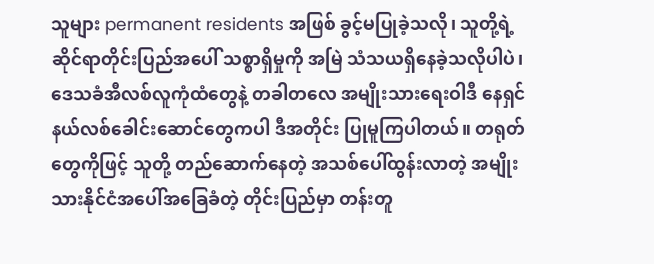သူများ permanent residents အဖြစ် ခွင့်မပြုခဲ့သလို၊ သူတို့ရဲ့ ဆိုင်ရာတိုင်းပြည်အပေါ် သစ္စာရှိမှုကို အမြဲ သံသယရှိနေခဲ့သလိုပါပဲ၊ ဒေသခံအီလစ်လူကုံထံတွေနဲ့ တခါတလေ အမျိုးသားရေးဝါဒီ နေရှင်နယ်လစ်ခေါင်းဆောင်တွေကပါ ဒီအတိုင်း ပြုမူကြပါတယ်။ တရုတ်တွေကိုဖြင့် သူတို့ တည်ဆောက်နေတဲ့ အသစ်ပေါ်ထွန်းလာတဲ့ အမျိုးသားနိုင်ငံအပေါ်အခြေခံတဲ့ တိုင်းပြည်မှာ တန်းတူ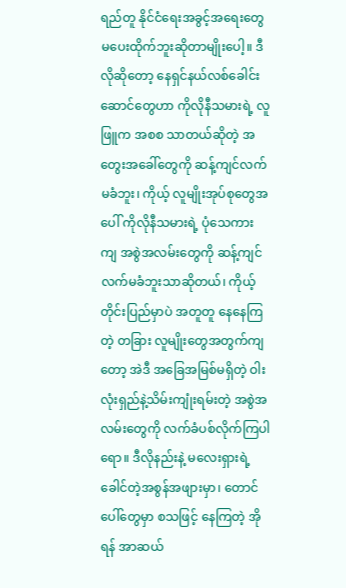ရည်တူ နိုင်ငံရေးအခွင့်အရေးတွေ မပေးထိုက်ဘူးဆိုတာမျိုးပေါ့။ ဒီလိုဆိုတော့ နေရှင်နယ်လစ်ခေါင်းဆောင်တွေဟာ ကိုလိုနီသမားရဲ့ လူဖြူက အစစ သာတယ်ဆိုတဲ့ အတွေးအခေါ်တွေကို ဆန့်ကျင်လက်မခံဘူး၊ ကိုယ့် လူမျိုးအုပ်စုတွေအပေါ် ကိုလိုနီသမားရဲ့ ပုံသေကားကျ အစွဲအလမ်းတွေကို ဆန့်ကျင်လက်မခံဘူးသာဆိုတယ်၊ ကိုယ့်တိုင်းပြည်မှာပဲ အတူတူ နေနေကြတဲ့ တခြား လူမျိုးတွေအတွက်ကျတော့ အဲဒီ အခြေအမြစ်မရှိတဲ့ ဝါးလုံးရှည်နဲ့သိမ်းကျုံးရမ်းတဲ့ အစွဲအလမ်းတွေကို လက်ခံပစ်လိုက်ကြပါရော။ ဒီလိုနည်းနဲ့ မလေးရှားရဲ့ ခေါင်တဲ့အစွန်အဖျားမှာ၊ တောင်ပေါ်တွေမှာ စသဖြင့် နေကြတဲ့ အိုရန် အာဆယ်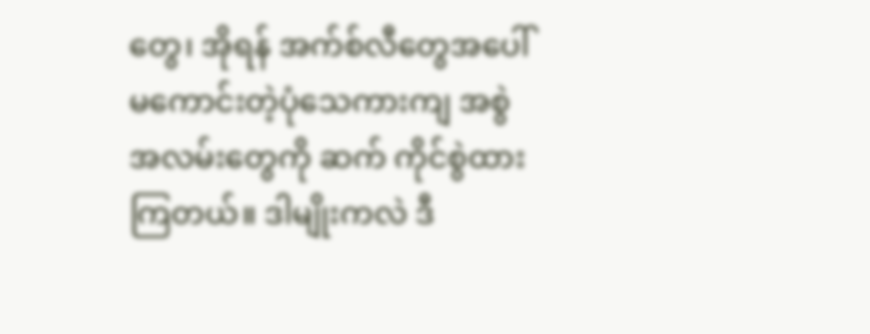တွေ၊ အိုရန် အက်စ်လီတွေအပေါ် မကောင်းတဲ့ပုံသေကားကျ အစွဲအလမ်းတွေကို ဆက် ကိုင်စွဲထားကြတယ်။ ဒါမျိုးကလဲ ဒီ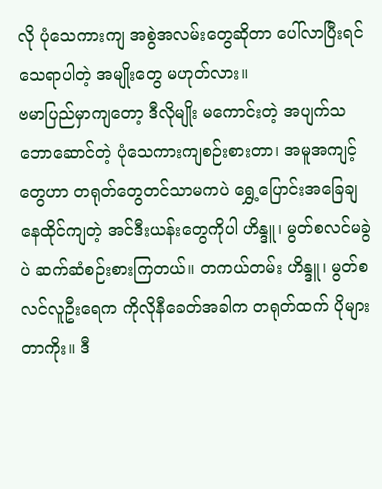လို ပုံသေကားကျ အစွဲအလမ်းတွေဆိုတာ ပေါ်လာပြီးရင် သေရာပါတဲ့ အမျိုးတွေ မဟုတ်လား။
ဗမာပြည်မှာကျတော့ ဒီလိုမျိုး မကောင်းတဲ့ အပျက်သဘောဆောင်တဲ့ ပုံသေကားကျစဉ်းစားတာ၊ အမူအကျင့်တွေဟာ တရုတ်တွေတင်သာမကပဲ ရွှေ့ပြောင်းအခြေချ နေထိုင်ကျတဲ့ အင်ဒီးယန်းတွေကိုပါ ဟိန္ဒူ၊ မွတ်စလင်မခွဲပဲ ဆက်ဆံစဉ်းစားကြတယ်။ တကယ်တမ်း ဟိန္ဒူ၊ မွတ်စလင်လူဦးရေက ကိုလိုနီခေတ်အခါက တရုတ်ထက် ပိုများတာကိုး။ ဒီ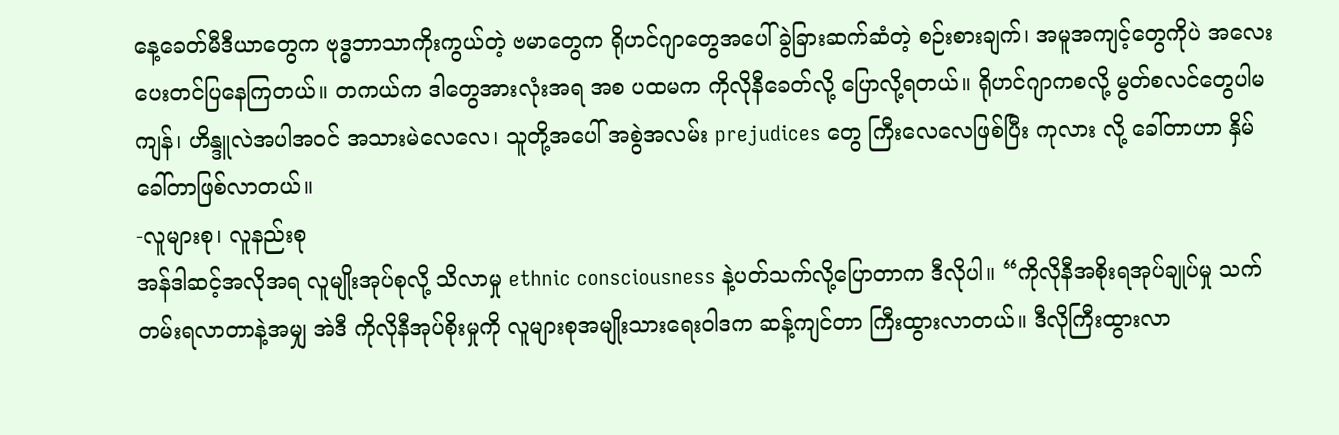နေ့ခေတ်မီဒီယာတွေက ဗုဒ္ဓဘာသာကိုးကွယ်တဲ့ ဗမာတွေက ရိုဟင်ဂျာတွေအပေါ် ခွဲခြားဆက်ဆံတဲ့ စဉ်းစားချက်၊ အမူအကျင့်တွေကိုပဲ အလေးပေးတင်ပြနေကြတယ်။ တကယ်က ဒါတွေအားလုံးအရ အစ ပထမက ကိုလိုနီခေတ်လို့ ပြောလို့ရတယ်။ ရိုဟင်ဂျာကစလို့ မွတ်စလင်တွေပါမကျန်၊ ဟိန္ဒူလဲအပါအဝင် အသားမဲလေလေ၊ သူတို့အပေါ် အစွဲအလမ်း prejudices တွေ ကြီးလေလေဖြစ်ပြီး ကုလား လို့ ခေါ်တာဟာ နှိမ်ခေါ်တာဖြစ်လာတယ်။
-လူများစု၊ လူနည်းစု
အန်ဒါဆင့်အလိုအရ လူမျိုးအုပ်စုလို့ သိလာမှု ethnic consciousness နဲ့ပတ်သက်လို့ပြောတာက ဒီလိုပါ။ “ကိုလိုနီအစိုးရအုပ်ချုပ်မှု သက်တမ်းရလာတာနဲ့အမျှ အဲဒီ ကိုလိုနီအုပ်စိုးမှုကို လူများစုအမျိုးသားရေးဝါဒက ဆန့်ကျင်တာ ကြီးထွားလာတယ်။ ဒီလိုကြီးထွားလာ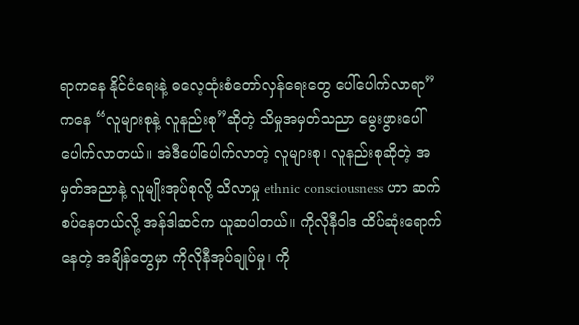ရာကနေ နိုင်ငံရေးနဲ့ ဓလေ့ထုံးစံတော်လှန်ရေးတွေ ပေါ်ပေါက်လာရာ”ကနေ “လူများစုနဲ့ လူနည်းစု”ဆိုတဲ့ သိမှုအမှတ်သညာ မွေးဖွားပေါ်ပေါက်လာတယ်။ အဲဒီပေါ်ပေါက်လာတဲ့ လူများစု၊ လူနည်းစုဆိုတဲ့ အမှတ်အညာနဲ့ လူမျိုးအုပ်စုလို့ သိလာမှု ethnic consciousness ဟာ ဆက်စပ်နေတယ်လို့ အန်ဒါဆင်က ယူဆပါတယ်။ ကိုလိုနီဝါဒ ထိပ်ဆုံးရောက်နေတဲ့ အချိန်တွေမှာ ကိုလိုနီအုပ်ချုပ်မှု၊ ကို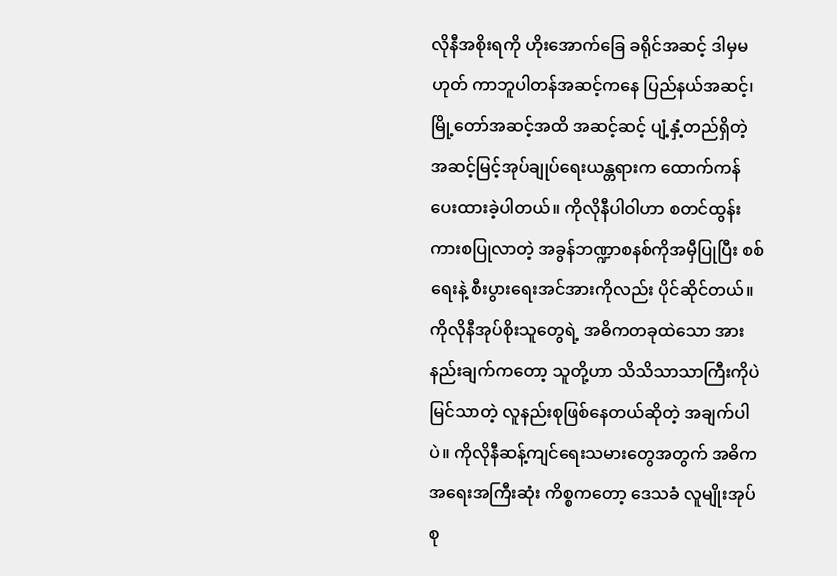လိုနီအစိုးရကို ဟိုးအောက်ခြေ ခရိုင်အဆင့် ဒါမှမဟုတ် ကာဘူပါတန်အဆင့်ကနေ ပြည်နယ်အဆင့်၊ မြို့တော်အဆင့်အထိ အဆင့်ဆင့် ပျံ့နှံ့တည်ရှိတဲ့ အဆင့်မြင့်အုပ်ချုပ်ရေးယန္တရားက ထောက်ကန်ပေးထားခဲ့ပါတယ်။ ကိုလိုနီပါဝါဟာ စတင်ထွန်းကားစပြုလာတဲ့ အခွန်ဘဏ္ဍာစနစ်ကိုအမှီပြုပြီး စစ်ရေးနဲ့ စီးပွားရေးအင်အားကိုလည်း ပိုင်ဆိုင်တယ်။ ကိုလိုနီအုပ်စိုးသူတွေရဲ့ အဓိကတခုထဲသော အားနည်းချက်ကတော့ သူတို့ဟာ သိသိသာသာကြီးကိုပဲ မြင်သာတဲ့ လူနည်းစုဖြစ်နေတယ်ဆိုတဲ့ အချက်ပါပဲ။ ကိုလိုနီဆန့်ကျင်ရေးသမားတွေအတွက် အဓိကအရေးအကြီးဆုံး ကိစ္စကတော့ ဒေသခံ လူမျိုးအုပ်စု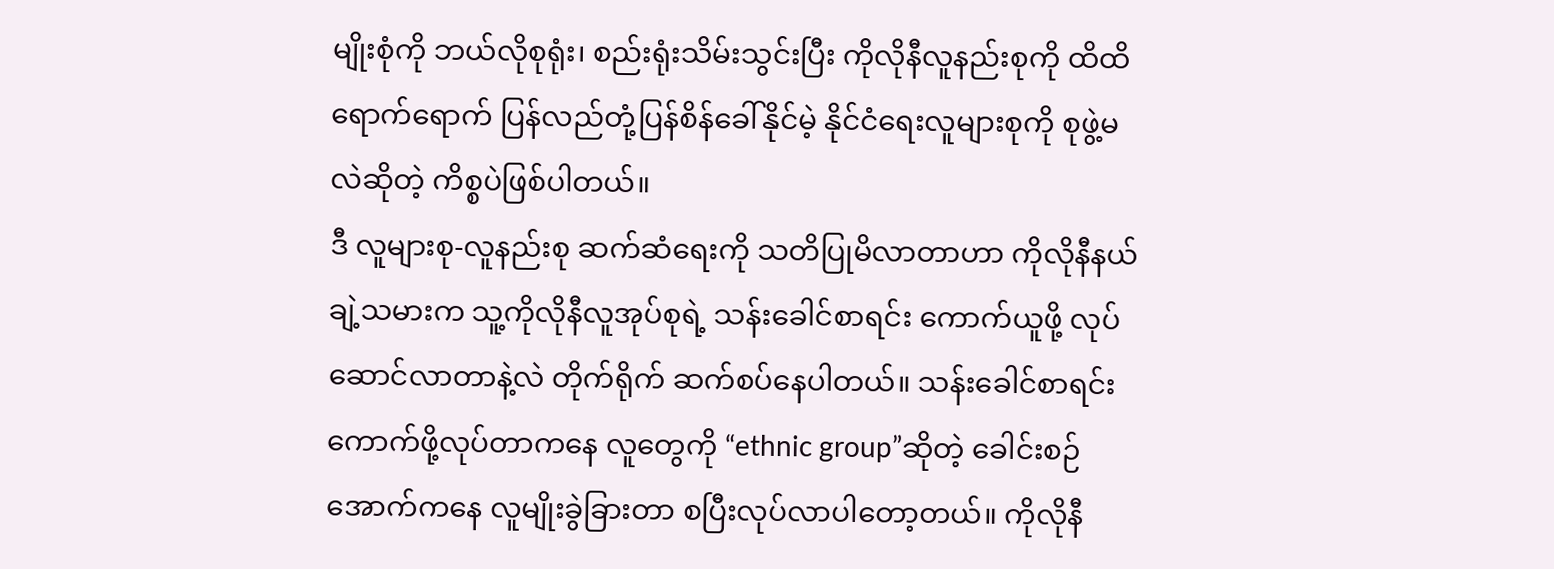မျိုးစုံကို ဘယ်လိုစုရုံး၊ စည်းရုံးသိမ်းသွင်းပြီး ကိုလိုနီလူနည်းစုကို ထိထိရောက်ရောက် ပြန်လည်တုံ့ပြန်စိန်ခေါ်နိုင်မဲ့ နိုင်ငံရေးလူများစုကို စုဖွဲ့မလဲဆိုတဲ့ ကိစ္စပဲဖြစ်ပါတယ်။
ဒီ လူများစု-လူနည်းစု ဆက်ဆံရေးကို သတိပြုမိလာတာဟာ ကိုလိုနီနယ်ချဲ့သမားက သူ့ကိုလိုနီလူအုပ်စုရဲ့ သန်းခေါင်စာရင်း ကောက်ယူဖို့ လုပ်ဆောင်လာတာနဲ့လဲ တိုက်ရိုက် ဆက်စပ်နေပါတယ်။ သန်းခေါင်စာရင်းကောက်ဖို့လုပ်တာကနေ လူတွေကို “ethnic group”ဆိုတဲ့ ခေါင်းစဉ်အောက်ကနေ လူမျိုးခွဲခြားတာ စပြီးလုပ်လာပါတော့တယ်။ ကိုလိုနီ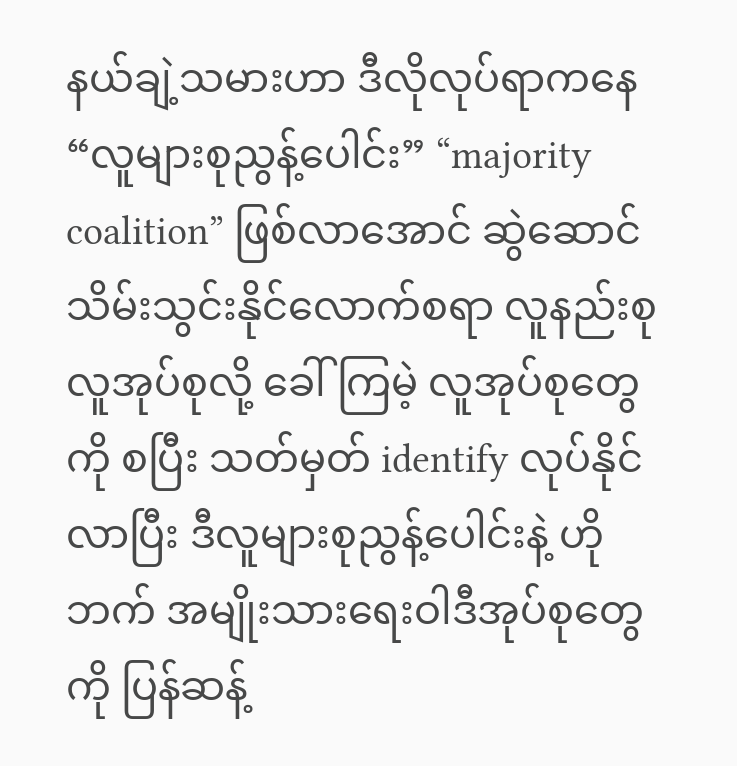နယ်ချဲ့သမားဟာ ဒီလိုလုပ်ရာကနေ “လူများစုညွန့်ပေါင်း” “majority coalition” ဖြစ်လာအောင် ဆွဲဆောင်သိမ်းသွင်းနိုင်လောက်စရာ လူနည်းစုလူအုပ်စုလို့ ခေါ်ကြမဲ့ လူအုပ်စုတွေကို စပြီး သတ်မှတ် identify လုပ်နိုင်လာပြီး ဒီလူများစုညွန့်ပေါင်းနဲ့ ဟိုဘက် အမျိုးသားရေးဝါဒီအုပ်စုတွေကို ပြန်ဆန့်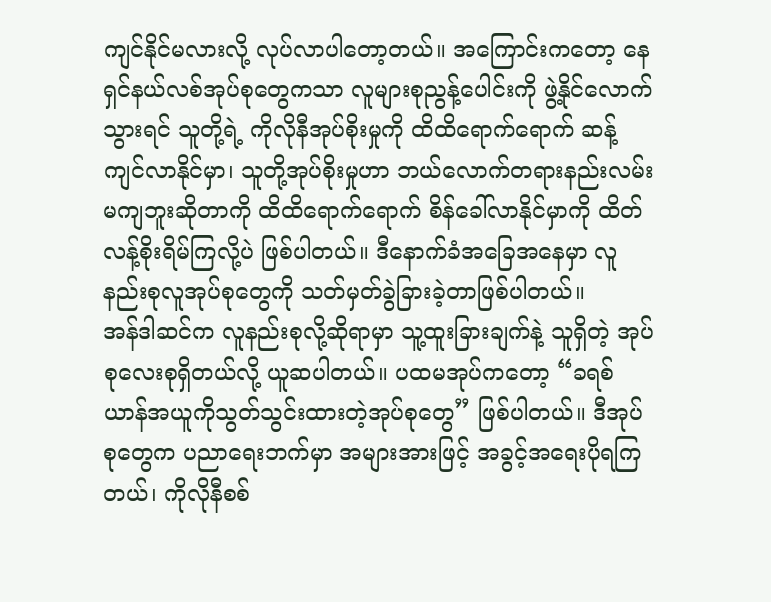ကျင်နိုင်မလားလို့ လုပ်လာပါတော့တယ်။ အကြောင်းကတော့ နေရှင်နယ်လစ်အုပ်စုတွေကသာ လူများစုညွန့်ပေါင်းကို ဖွဲ့နိုင်လောက်သွားရင် သူတို့ရဲ့ ကိုလိုနီအုပ်စိုးမှုကို ထိထိရောက်ရောက် ဆန့်ကျင်လာနိုင်မှာ၊ သူတို့အုပ်စိုးမှုဟာ ဘယ်လောက်တရားနည်းလမ်းမကျဘူးဆိုတာကို ထိထိရောက်ရောက် စိန်ခေါ်လာနိုင်မှာကို ထိတ်လန့်စိုးရိမ်ကြလို့ပဲ ဖြစ်ပါတယ်။ ဒီနောက်ခံအခြေအနေမှာ လူနည်းစုလူအုပ်စုတွေကို သတ်မှတ်ခွဲခြားခဲ့တာဖြစ်ပါတယ်။
အန်ဒါဆင်က လူနည်းစုလို့ဆိုရာမှာ သူ့ထူးခြားချက်နဲ့ သူရှိတဲ့ အုပ်စုလေးစုရှိတယ်လို့ ယူဆပါတယ်။ ပထမအုပ်ကတော့ “ခရစ်ယာန်အယူကိုသွတ်သွင်းထားတဲ့အုပ်စုတွေ” ဖြစ်ပါတယ်။ ဒီအုပ်စုတွေက ပညာရေးဘက်မှာ အများအားဖြင့် အခွင့်အရေးပိုရကြတယ်၊ ကိုလိုနီစစ်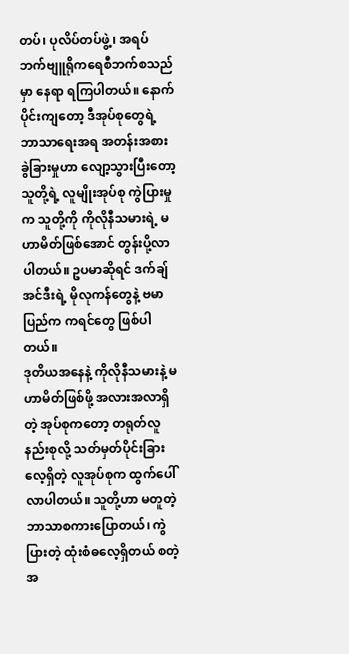တပ်၊ ပုလိပ်တပ်ဖွဲ့၊ အရပ်ဘက်ဗျူရိုကရေစီဘက်စသည်မှာ နေရာ ရကြပါတယ်။ နောက်ပိုင်းကျတော့ ဒီအုပ်စုတွေရဲ့ ဘာသာရေးအရ အတန်းအစားခွဲခြားမှုဟာ လျော့သွားပြီးတော့ သူတို့ရဲ့ လူမျိုးအုပ်စု ကွဲပြားမှုက သူတို့ကို ကိုလိုနီသမားရဲ့ မဟာမိတ်ဖြစ်အောင် တွန်းပို့လာပါတယ်။ ဥပမာဆိုရင် ဒက်ချ်အင်ဒီးရဲ့ မိုလုကန်တွေနဲ့ ဗမာပြည်က ကရင်တွေ ဖြစ်ပါတယ်။
ဒုတိယအနေနဲ့ ကိုလိုနီသမားနဲ့ မဟာမိတ်ဖြစ်ဖို့ အလားအလာရှိတဲ့ အုပ်စုကတော့ တရုတ်လူနည်းစုလို့ သတ်မှတ်ပိုင်းခြားလေ့ရှိတဲ့ လူအုပ်စုက ထွက်ပေါ်လာပါတယ်။ သူတို့ဟာ မတူတဲ့ ဘာသာစကားပြောတယ်၊ ကွဲပြားတဲ့ ထုံးစံဓလေ့ရှိတယ် စတဲ့ အ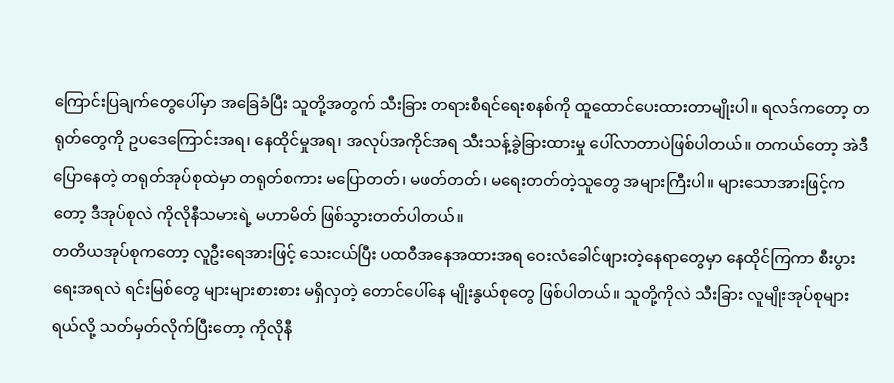ကြောင်းပြချက်တွေပေါ်မှာ အခြေခံပြီး သူတို့အတွက် သီးခြား တရားစီရင်ရေးစနစ်ကို ထူထောင်ပေးထားတာမျိုးပါ။ ရလဒ်ကတော့ တရုတ်တွေကို ဥပဒေကြောင်းအရ၊ နေထိုင်မှုအရ၊ အလုပ်အကိုင်အရ သီးသန့်ခွဲခြားထားမှု ပေါ်လာတာပဲဖြစ်ပါတယ်။ တကယ်တော့ အဲဒီပြောနေတဲ့ တရုတ်အုပ်စုထဲမှာ တရုတ်စကား မပြောတတ်၊ မဖတ်တတ်၊ မရေးတတ်တဲ့သူတွေ အများကြီးပါ။ များသောအားဖြင့်ကတော့ ဒီအုပ်စုလဲ ကိုလိုနီသမားရဲ့ မဟာမိတ် ဖြစ်သွားတတ်ပါတယ်။
တတိယအုပ်စုကတော့ လူဦးရေအားဖြင့် သေးငယ်ပြီး ပထဝီအနေအထားအရ ဝေးလံခေါင်ဖျားတဲ့နေရာတွေမှာ နေထိုင်ကြကာ စီးပွားရေးအရလဲ ရင်းမြစ်တွေ များများစားစား မရှိလှတဲ့ တောင်ပေါ်နေ မျိုးနွယ်စုတွေ ဖြစ်ပါတယ်။ သူတို့ကိုလဲ သီးခြား လူမျိုးအုပ်စုများရယ်လို့ သတ်မှတ်လိုက်ပြီးတော့ ကိုလိုနီ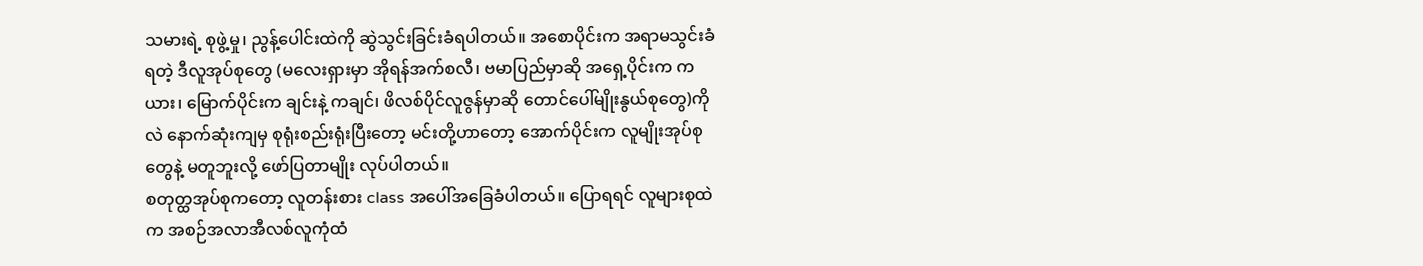သမားရဲ့ စုဖွဲ့မှု၊ ညွန့်ပေါင်းထဲကို ဆွဲသွင်းခြင်းခံရပါတယ်။ အစောပိုင်းက အရာမသွင်းခံရတဲ့ ဒီလူအုပ်စုတွေ (မလေးရှားမှာ အိုရန်အက်စလီ၊ ဗမာပြည်မှာဆို အရှေ့ပိုင်းက ကယား၊ မြောက်ပိုင်းက ချင်းနဲ့ ကချင်၊ ဖိလစ်ပိုင်လူဇွန်မှာဆို တောင်ပေါ်မျိုးနွယ်စုတွေ)ကိုလဲ နောက်ဆုံးကျမှ စုရုံးစည်းရုံးပြီးတော့ မင်းတို့ဟာတော့ အောက်ပိုင်းက လူမျိုးအုပ်စုတွေနဲ့ မတူဘူးလို့ ဖော်ပြတာမျိုး လုပ်ပါတယ်။
စတုတ္ထအုပ်စုကတော့ လူတန်းစား class အပေါ်အခြေခံပါတယ်။ ပြောရရင် လူများစုထဲက အစဉ်အလာအီလစ်လူကုံထံ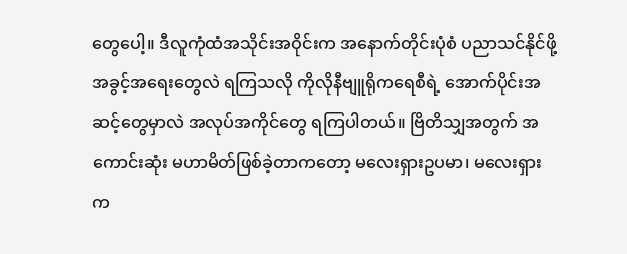တွေပေါ့။ ဒီလူကုံထံအသိုင်းအဝိုင်းက အနောက်တိုင်းပုံစံ ပညာသင်နိုင်ဖို့ အခွင့်အရေးတွေလဲ ရကြသလို ကိုလိုနီဗျူရိုကရေစီရဲ့ အောက်ပိုင်းအဆင့်တွေမှာလဲ အလုပ်အကိုင်တွေ ရကြပါတယ်။ ဗြိတိသျှအတွက် အကောင်းဆုံး မဟာမိတ်ဖြစ်ခဲ့တာကတော့ မလေးရှားဥပမာ၊ မလေးရှားက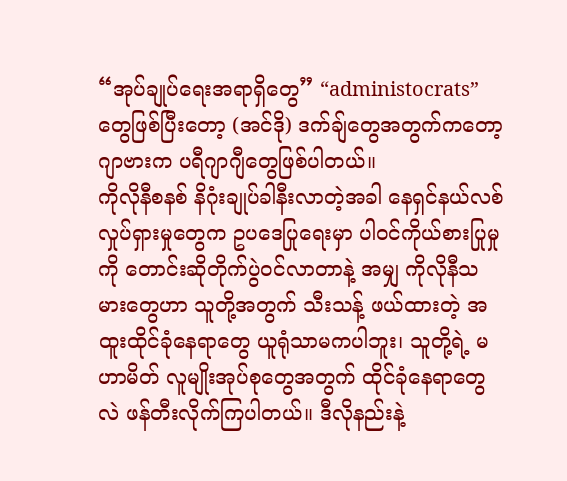“အုပ်ချုပ်ရေးအရာရှိတွေ” “administocrats” တွေဖြစ်ပြီးတော့ (အင်ဒို) ဒက်ချ်တွေအတွက်ကတော့ ဂျာဗားက ပရီဂျာဂျီတွေဖြစ်ပါတယ်။
ကိုလိုနီစနစ် နိဂုံးချုပ်ခါနီးလာတဲ့အခါ နေရှင်နယ်လစ်လှုပ်ရှားမှုတွေက ဥပဒေပြုရေးမှာ ပါဝင်ကိုယ်စားပြုမှုကို တောင်းဆိုတိုက်ပွဲဝင်လာတာနဲ့ အမျှ ကိုလိုနီသမားတွေဟာ သူတို့အတွက် သီးသန့် ဖယ်ထားတဲ့ အထူးထိုင်ခုံနေရာတွေ ယူရုံသာမကပါဘူး၊ သူတို့ရဲ့ မဟာမိတ် လူမျိုးအုပ်စုတွေအတွက် ထိုင်ခုံနေရာတွေလဲ ဖန်တီးလိုက်ကြပါတယ်။ ဒီလိုနည်းနဲ့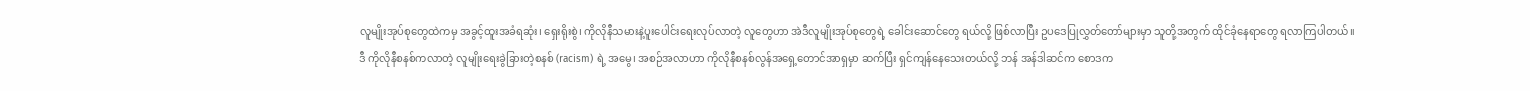လူမျိုးအုပ်စုတွေထဲကမှ အခွင့်ထူးအခံရဆုံး၊ ရှေးရိုးစွဲ၊ ကိုလိုနီသမားနဲ့ပူးပေါင်းရေးလုပ်လာတဲ့ လူတွေဟာ အဲဒီလူမျိုးအုပ်စုတွေရဲ့ ခေါင်းဆောင်တွေ ရယ်လို့ ဖြစ်လာပြီး ဥပဒေပြုလွှတ်တော်များမှာ သူတို့အတွက် ထိုင်ခုံနေရာတွေ ရလာကြပါတယ်။
ဒီ ကိုလိုနီစနစ်ကလာတဲ့ လူမျိုးရေးခွဲခြားတဲ့စနစ် (racism) ရဲ့ အမွေ၊ အစဉ်အလာဟာ ကိုလိုနီစနစ်လွန်အရှေ့တောင်အာရှမှာ ဆက်ပြီး ရှင်ကျန်နေသေးတယ်လို့ ဘန် အန်ဒါဆင်က စောဒက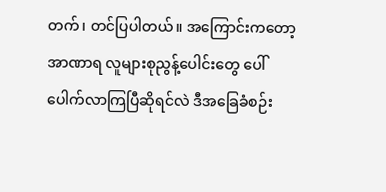တက်၊ တင်ပြပါတယ်။ အကြောင်းကတော့ အာဏာရ လူများစုညွန့်ပေါင်းတွေ ပေါ်ပေါက်လာကြပြီဆိုရင်လဲ ဒီအခြေခံစဉ်း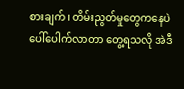စားချက်၊ တိမ်းညွတ်မှုတွေကနေပဲ ပေါ်ပေါက်လာတာ တွေ့ရသလို အဲဒီ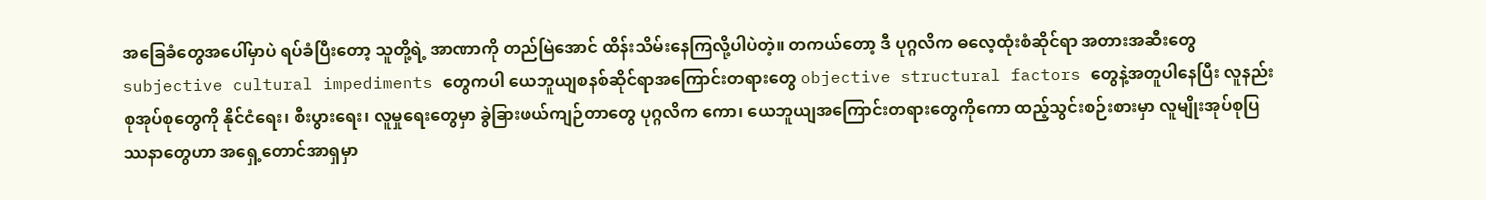အခြေခံတွေအပေါ်မှာပဲ ရပ်ခံပြီးတော့ သူတို့ရဲ့ အာဏာကို တည်မြဲအောင် ထိန်းသိမ်းနေကြလို့ပါပဲတဲ့။ တကယ်တော့ ဒီ ပုဂ္ဂလိက ဓလေ့ထုံးစံဆိုင်ရာ အတားအဆီးတွေ subjective cultural impediments တွေကပါ ယေဘူယျစနစ်ဆိုင်ရာအကြောင်းတရားတွေ objective structural factors တွေနဲ့အတူပါနေပြီး လူနည်းစုအုပ်စုတွေကို နိုင်ငံရေး၊ စီးပွားရေး၊ လူမှုရေးတွေမှာ ခွဲခြားဖယ်ကျဉ်တာတွေ ပုဂ္ဂလိက ကော၊ ယေဘူယျအကြောင်းတရားတွေကိုကော ထည့်သွင်းစဉ်းစားမှာ လူမျိုးအုပ်စုပြဿနာတွေဟာ အရှေ့တောင်အာရှမှာ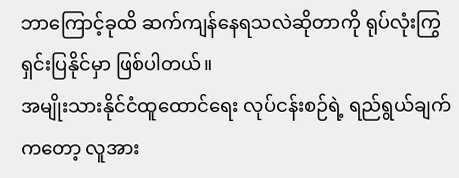ဘာကြောင့်ခုထိ ဆက်ကျန်နေရသလဲဆိုတာကို ရုပ်လုံးကြွ ရှင်းပြနိုင်မှာ ဖြစ်ပါတယ်။
အမျိုးသားနိုင်ငံထူထောင်ရေး လုပ်ငန်းစဉ်ရဲ့ ရည်ရွယ်ချက်ကတော့ လူအား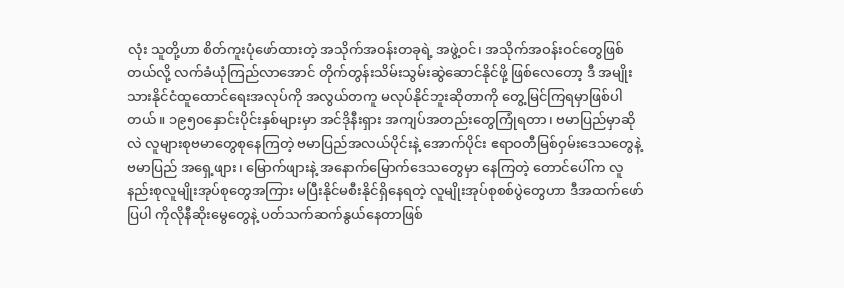လုံး သူတို့ဟာ စိတ်ကူးပုံဖော်ထားတဲ့ အသိုက်အဝန်းတခုရဲ့ အဖွဲ့ဝင်၊ အသိုက်အဝန်းဝင်တွေဖြစ်တယ်လို့ လက်ခံယုံကြည်လာအောင် တိုက်တွန်းသိမ်းသွမ်းဆွဲဆောင်နိုင်ဖို့ ဖြစ်လေတော့ ဒီ အမျိုးသားနိုင်ငံထူထောင်ရေးအလုပ်ကို အလွယ်တကူ မလုပ်နိုင်ဘူးဆိုတာကို တွေ့မြင်ကြရမှာဖြစ်ပါတယ်။ ၁၉၅၀နှောင်းပိုင်းနှစ်များမှာ အင်ဒိုနီးရှား အကျပ်အတည်းတွေကြုံရတာ၊ ဗမာပြည်မှာဆိုလဲ လူများစုဗမာတွေစုနေကြတဲ့ ဗမာပြည်အလယ်ပိုင်းနဲ့ အောက်ပိုင်း ဧရာဝတီမြစ်ဝှမ်းဒေသတွေနဲ့ ဗမာပြည် အရှေ့ဖျား၊ မြောက်ဖျားနဲ့ အနောက်မြောက်ဒေသတွေမှာ နေကြတဲ့ တောင်ပေါ်က လူနည်းစုလူမျိုးအုပ်စုတွေအကြား မပြီးနိုင်မစီးနိုင်ရှိနေရတဲ့ လူမျိုးအုပ်စုစစ်ပွဲတွေဟာ ဒီအထက်ဖော်ပြပါ ကိုလိုနီဆိုးမွေတွေနဲ့ ပတ်သက်ဆက်နွယ်နေတာဖြစ်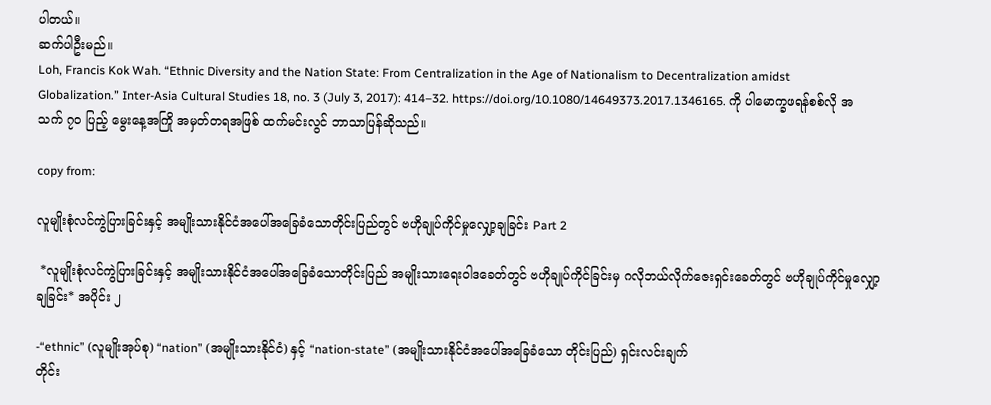ပါတယ်။
ဆက်ပါဦးမည်။
Loh, Francis Kok Wah. “Ethnic Diversity and the Nation State: From Centralization in the Age of Nationalism to Decentralization amidst Globalization.” Inter-Asia Cultural Studies 18, no. 3 (July 3, 2017): 414–32. https://doi.org/10.1080/14649373.2017.1346165. ကို ပါမောက္ခဖရန်စစ်လို အသက် ၇၀ ပြည့် မွေးနေ့အကြို အမှတ်တရအဖြစ် ထက်မင်းလွင် ဘာသာပြန်ဆိုသည်။

copy from:

လူမျိုးစုံလင်ကွဲပြားခြင်းနှင့် အမျိုးသားနိုင်ငံအပေါ်အခြေခံသောတိုင်းပြည်တွင် ဗဟိုချုပ်ကိုင်မှုလျှော့ချခြင်း Part 2

 *လူမျိုးစုံလင်ကွဲပြားခြင်းနှင့် အမျိုးသားနိုင်ငံအပေါ်အခြေခံသောတိုင်းပြည် အမျိုးသားရေးဝါဒခေတ်တွင် ဗဟိုချုပ်ကိုင်ခြင်းမှ ဂလိုဘယ်လိုက်ဇေးရှင်းခေတ်တွင် ဗဟိုချုပ်ကိုင်မှုလျှော့ချခြင်း* အပိုင်း ၂

-“ethnic” (လူမျိုးအုပ်စု) “nation” (အမျိုးသားနိုင်ငံ) နှင့် “nation-state” (အမျိုးသားနိုင်ငံအပေါ်အခြေခံသော တိုင်းပြည်) ရှင်းလင်းချက်
တိုင်း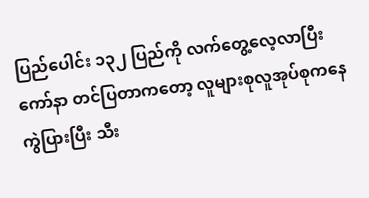ပြည်ပေါင်း ၁၃၂ ပြည်ကို လက်တွေ့လေ့လာပြီး ကော်နာ တင်ပြတာကတော့ လူများစုလူအုပ်စုကနေကွဲပြားပြီး သီး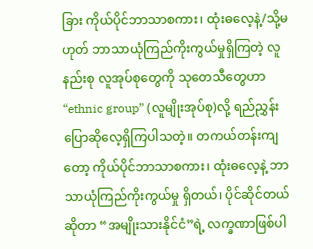ခြား ကိုယ်ပိုင်ဘာသာစကား၊ ထုံးဓလေ့နဲ့/သို့မဟုတ် ဘာသာယုံကြည်ကိုးကွယ်မှုရှိကြတဲ့ လူနည်းစု လူအုပ်စုတွေကို သုတေသီတွေဟာ “ethnic group” (လူမျိုးအုပ်စု)လို့ ရည်ညွှန်းပြောဆိုလေ့ရှိကြပါသတဲ့။ တကယ်တန်းကျတော့ ကိုယ်ပိုင်ဘာသာစကား၊ ထုံးဓလေ့နဲ့ ဘာသာယုံကြည်ကိုးကွယ်မှု ရှိတယ်၊ ပိုင်ဆိုင်တယ်ဆိုတာ “အမျိုးသားနိုင်ငံ”ရဲ့ လက္ခဏာဖြစ်ပါ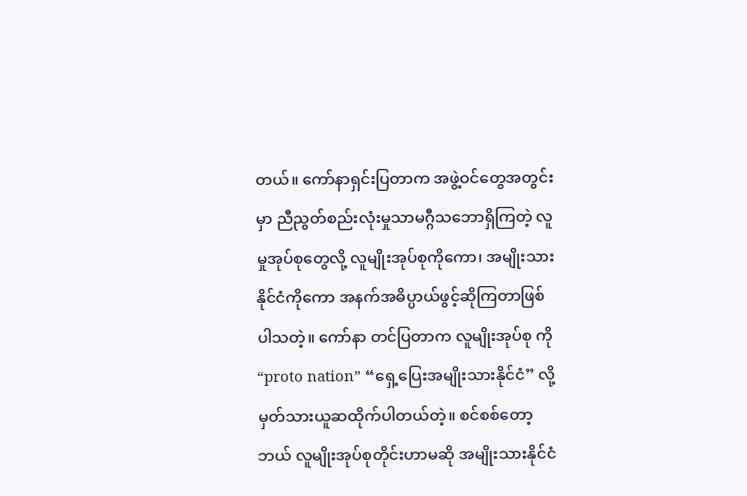တယ်။ ကော်နာရှင်းပြတာက အဖွဲ့ဝင်တွေအတွင်းမှာ ညီညွတ်စည်းလုံးမှုသာမဂ္ဂီသဘောရှိကြတဲ့ လူမှုအုပ်စုတွေလို့ လူမျိုးအုပ်စုကိုကော၊ အမျိုးသားနိုင်ငံကိုကော အနက်အဓိပ္ပာယ်ဖွင့်ဆိုကြတာဖြစ်ပါသတဲ့။ ကော်နာ တင်ပြတာက လူမျိုးအုပ်စု ကို “proto nation” “ရှေ့ပြေးအမျိုးသားနိုင်ငံ” လို့ မှတ်သားယူဆထိုက်ပါတယ်တဲ့။ စင်စစ်တော့ ဘယ် လူမျိုးအုပ်စုတိုင်းဟာမဆို အမျိုးသားနိုင်ငံ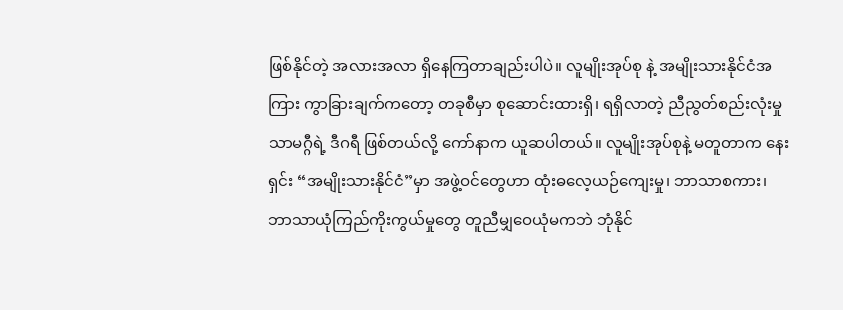ဖြစ်နိုင်တဲ့ အလားအလာ ရှိနေကြတာချည်းပါပဲ။ လူမျိုးအုပ်စု နဲ့ အမျိုးသားနိုင်ငံအကြား ကွာခြားချက်ကတော့ တခုစီမှာ စုဆောင်းထားရှိ၊ ရရှိလာတဲ့ ညီညွတ်စည်းလုံးမှုသာမဂ္ဂီရဲ့ ဒီဂရီ ဖြစ်တယ်လို့ ကော်နာက ယူဆပါတယ်။ လူမျိုးအုပ်စုနဲ့ မတူတာက နေးရှင်း “အမျိုးသားနိုင်ငံ”မှာ အဖွဲ့ဝင်တွေဟာ ထုံးဓလေ့ယဉ်ကျေးမှု၊ ဘာသာစကား၊ ဘာသာယုံကြည်ကိုးကွယ်မှုတွေ တူညီမျှဝေယုံမကဘဲ ဘုံနိုင်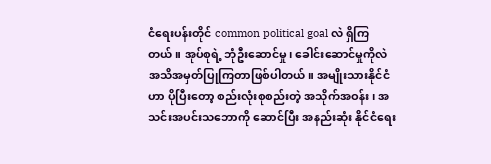ငံရေးပန်းတိုင် common political goal လဲ ရှိကြတယ်။ အုပ်စုရဲ့ ဘုံဦးဆောင်မှု၊ ခေါင်းဆောင်မှုကိုလဲ အသိအမှတ်ပြုကြတာဖြစ်ပါတယ်။ အမျိုးသားနိုင်ငံ ဟာ ပိုပြီးတော့ စည်းလုံးစုစည်းတဲ့ အသိုက်အဝန်း၊ အသင်းအပင်းသဘောကို ဆောင်ပြီး အနည်းဆုံး နိုင်ငံရေး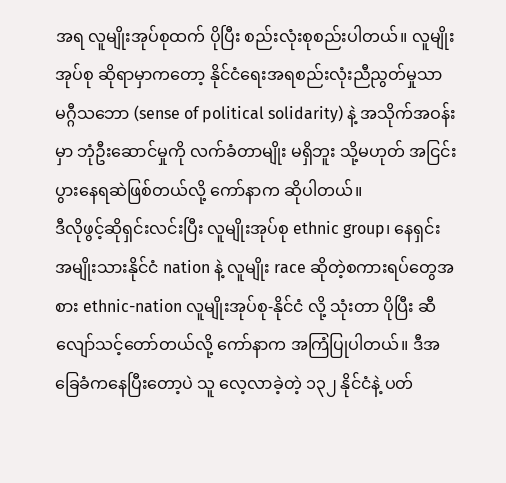အရ လူမျိုးအုပ်စုထက် ပိုပြီး စည်းလုံးစုစည်းပါတယ်။ လူမျိုးအုပ်စု ဆိုရာမှာကတော့ နိုင်ငံရေးအရစည်းလုံးညီညွတ်မှုသာမဂ္ဂီသဘော (sense of political solidarity) နဲ့ အသိုက်အဝန်းမှာ ဘုံဦးဆောင်မှုကို လက်ခံတာမျိုး မရှိဘူး သို့မဟုတ် အငြင်းပွားနေရဆဲဖြစ်တယ်လို့ ကော်နာက ဆိုပါတယ်။
ဒီလိုဖွင့်ဆိုရှင်းလင်းပြီး လူမျိုးအုပ်စု ethnic group၊ နေရှင်း အမျိုးသားနိုင်ငံ nation နဲ့ လူမျိုး race ဆိုတဲ့စကားရပ်တွေအစား ethnic-nation လူမျိုးအုပ်စု-နိုင်ငံ လို့ သုံးတာ ပိုပြီး ဆီလျော်သင့်တော်တယ်လို့ ကော်နာက အကြံပြုပါတယ်။ ဒီအခြေခံကနေပြီးတော့ပဲ သူ လေ့လာခဲ့တဲ့ ၁၃၂ နိုင်ငံနဲ့ ပတ်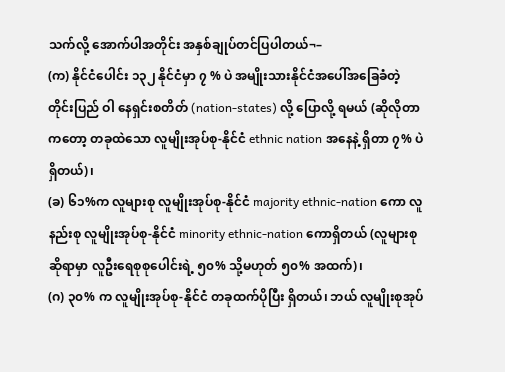သက်လို့ အောက်ပါအတိုင်း အနှစ်ချုပ်တင်ပြပါတယ်¬–
(က) နိုင်ငံပေါင်း ၁၃၂ နိုင်ငံမှာ ၇ % ပဲ အမျိုးသားနိုင်ငံအပေါ်အခြေခံတဲ့ တိုင်းပြည် ဝါ နေရှင်းစတိတ် (nation-states) လို့ ပြောလို့ ရမယ် (ဆိုလိုတာကတော့ တခုထဲသော လူမျိုးအုပ်စု-နိုင်ငံ ethnic nation အနေနဲ့ ရှိတာ ၇% ပဲ ရှိတယ်)၊
(ခ) ၆၁%က လူများစု လူမျိုးအုပ်စု-နိုင်ငံ majority ethnic-nation ကော လူနည်းစု လူမျိုးအုပ်စု-နိုင်ငံ minority ethnic-nation ကောရှိတယ် (လူများစုဆိုရာမှာ လူဦးရေစုစုပေါင်းရဲ့ ၅၀% သို့မဟုတ် ၅၀% အထက်)၊
(ဂ) ၃၀% က လူမျိုးအုပ်စု-နိုင်ငံ တခုထက်ပိုပြီး ရှိတယ်၊ ဘယ် လူမျိုးစုအုပ်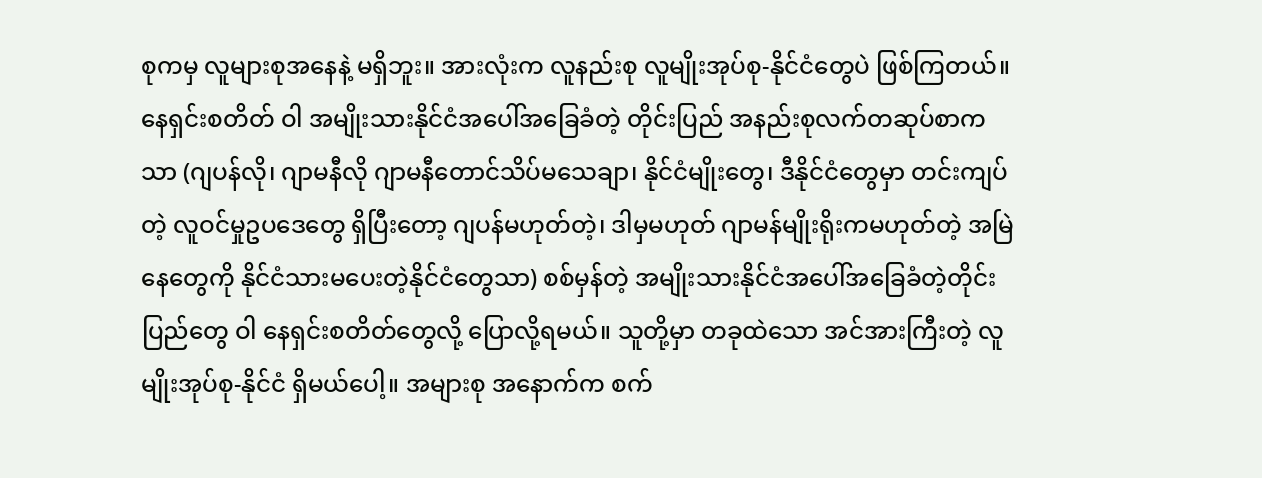စုကမှ လူများစုအနေနဲ့ မရှိဘူး။ အားလုံးက လူနည်းစု လူမျိုးအုပ်စု-နိုင်ငံတွေပဲ ဖြစ်ကြတယ်။
နေရှင်းစတိတ် ဝါ အမျိုးသားနိုင်ငံအပေါ်အခြေခံတဲ့ တိုင်းပြည် အနည်းစုလက်တဆုပ်စာကသာ (ဂျပန်လို၊ ဂျာမနီလို ဂျာမနီတောင်သိပ်မသေချာ၊ နိုင်ငံမျိုးတွေ၊ ဒီနိုင်ငံတွေမှာ တင်းကျပ်တဲ့ လူဝင်မှုဥပဒေတွေ ရှိပြီးတော့ ဂျပန်မဟုတ်တဲ့၊ ဒါမှမဟုတ် ဂျာမန်မျိုးရိုးကမဟုတ်တဲ့ အမြဲနေတွေကို နိုင်ငံသားမပေးတဲ့နိုင်ငံတွေသာ) စစ်မှန်တဲ့ အမျိုးသားနိုင်ငံအပေါ်အခြေခံတဲ့တိုင်းပြည်တွေ ဝါ နေရှင်းစတိတ်တွေလို့ ပြောလို့ရမယ်။ သူတို့မှာ တခုထဲသော အင်အားကြီးတဲ့ လူမျိုးအုပ်စု-နိုင်ငံ ရှိမယ်ပေါ့။ အများစု အနောက်က စက်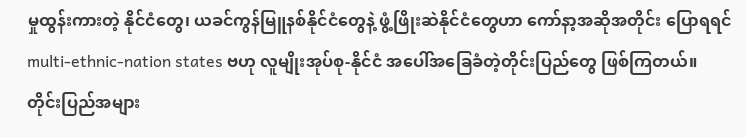မှုထွန်းကားတဲ့ နိုင်ငံတွေ၊ ယခင်ကွန်မြူနစ်နိုင်ငံတွေနဲ့ ဖွံ့ဖြိုးဆဲနိုင်ငံတွေဟာ ကော်နာ့အဆိုအတိုင်း ပြောရရင် multi-ethnic-nation states ဗဟု လူမျိုးအုပ်စု-နိုင်ငံ အပေါ်အခြေခံတဲ့တိုင်းပြည်တွေ ဖြစ်ကြတယ်။
တိုင်းပြည်အများ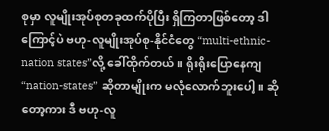စုမှာ လူမျိုးအုပ်စုတခုထက်ပိုပြီး ရှိကြတာဖြစ်တော့ ဒါကြောင့်ပဲ ဗဟု-လူမျိုးအုပ်စု-နိုင်ငံတွေ “multi-ethnic-nation states”လို့ ခေါ်ထိုက်တယ်။ ရိုးရိုးပြောနေကျ “nation-states” ဆိုတာမျိုးက မလုံလောက်ဘူးပေါ့။ ဆိုတော့ကား ဒီ ဗဟု-လူ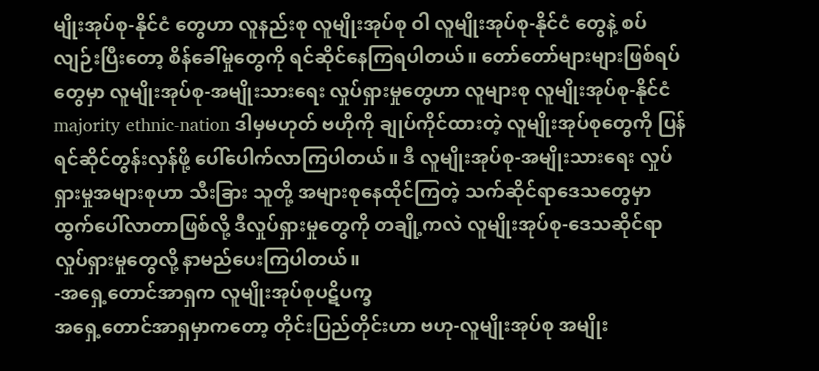မျိုးအုပ်စု-နိုင်ငံ တွေဟာ လူနည်းစု လူမျိုးအုပ်စု ဝါ လူမျိုးအုပ်စု-နိုင်ငံ တွေနဲ့ စပ်လျဉ်းပြီးတော့ စိန်ခေါ်မှုတွေကို ရင်ဆိုင်နေကြရပါတယ်။ တော်တော်များများဖြစ်ရပ်တွေမှာ လူမျိုးအုပ်စု-အမျိုးသားရေး လှုပ်ရှားမှုတွေဟာ လူများစု လူမျိုးအုပ်စု-နိုင်ငံ majority ethnic-nation ဒါမှမဟုတ် ဗဟိုကို ချုပ်ကိုင်ထားတဲ့ လူမျိုးအုပ်စုတွေကို ပြန်ရင်ဆိုင်တွန်းလှန်ဖို့ ပေါ်ပေါက်လာကြပါတယ်။ ဒီ လူမျိုးအုပ်စု-အမျိုးသားရေး လှုပ်ရှားမှုအများစုဟာ သီးခြား သူတို့ အများစုနေထိုင်ကြတဲ့ သက်ဆိုင်ရာဒေသတွေမှာ ထွက်ပေါ်လာတာဖြစ်လို့ ဒီလှုပ်ရှားမှုတွေကို တချို့ကလဲ လူမျိုးအုပ်စု-ဒေသဆိုင်ရာ လှုပ်ရှားမှုတွေလို့ နာမည်ပေးကြပါတယ်။
-အရှေ့တောင်အာရှက လူမျိုးအုပ်စုပဋိပက္ခ
အရှေ့တောင်အာရှမှာကတော့ တိုင်းပြည်တိုင်းဟာ ဗဟု-လူမျိုးအုပ်စု အမျိုး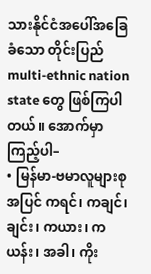သားနိုင်ငံအပေါ်အခြေခံသော တိုင်းပြည် multi-ethnic nation state တွေ ဖြစ်ကြပါတယ်။ အောက်မှာကြည့်ပါ–
• မြန်မာ-ဗမာလူများစုအပြင် ကရင်၊ ကချင်၊ ချင်း၊ ကယား၊ ကယန်း၊ အခါ၊ ကိုး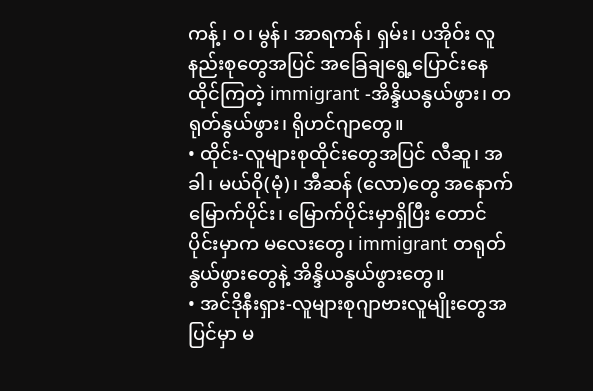ကန့်၊ ဝ၊ မွန်၊ အာရကန်၊ ရှမ်း၊ ပအိုဝ်း လူနည်းစုတွေအပြင် အခြေချရွေ့ပြောင်းနေထိုင်ကြတဲ့ immigrant -အိန္ဒိယနွယ်ဖွား၊ တရုတ်နွယ်ဖွား၊ ရိုဟင်ဂျာတွေ။
• ထိုင်း-လူများစုထိုင်းတွေအပြင် လီဆူ၊ အခါ၊ မယ်ဝို(မုံ)၊ အီဆန် (လော)တွေ အနောက်မြောက်ပိုင်း၊ မြောက်ပိုင်းမှာရှိပြီး တောင်ပိုင်းမှာက မလေးတွေ၊ immigrant တရုတ်နွယ်ဖွားတွေနဲ့ အိန္ဒိယနွယ်ဖွားတွေ။
• အင်ဒိုနီးရှား-လူများစုဂျာဗားလူမျိုးတွေအပြင်မှာ မ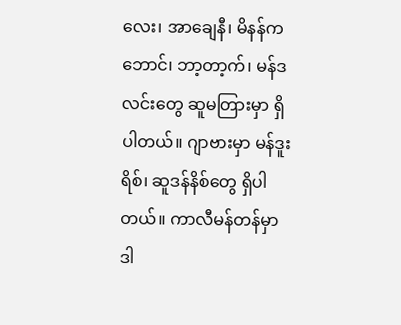လေး၊ အာချေနီ၊ မိနန်ကဘောင်၊ ဘာ့တာ့က်၊ မန်ဒလင်းတွေ ဆူမတြားမှာ ရှိပါတယ်။ ဂျာဗားမှာ မန်ဒူးရိစ်၊ ဆူဒန်နိစ်တွေ ရှိပါတယ်။ ကာလီမန်တန်မှာ ဒါ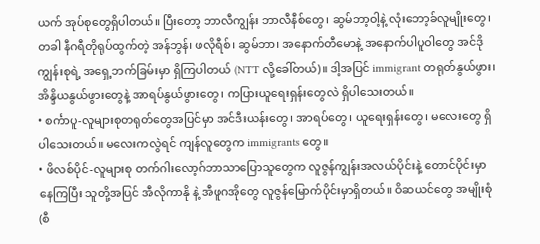ယက် အုပ်စုတွေရှိပါတယ်။ ပြီးတော့ ဘာလီကျွန်း ဘာလီနီစ်တွေ၊ ဆွမ်ဘာ့ဝါ့နဲ့ လုံးဘော့ခ်လူမျိုးတွေ၊ တခါ နီဂရီတိုရုပ်ထွက်တဲ့ အန်ဘွန်၊ ဖလိုရီစ်၊ ဆွမ်ဘာ၊ အနောက်တီမောနဲ့ အနောက်ပါပူဝါတွေ အင်ဒိုကျွန်းစုရဲ့ အရှေ့ဘက်ခြမ်းမှာ ရှိကြပါတယ် (NTT လို့ခေါ်တယ်)။ ဒါ့အပြင် immigrant တရုတ်နွယ်ဖွား၊ အိန္ဒိယနွယ်ဖွားတွေနဲ့ အာရပ်နွယ်ဖွားတွေ၊ ကပြားယူရေးရှန်းတွေလဲ ရှိပါသေးတယ်။
• စင်္ကာပူ-လူများစုတရုတ်တွေအပြင်မှာ အင်ဒီးယန်းတွေ၊ အာရပ်တွေ၊ ယူရေးရှန်းတွေ၊ မလေးတွေ ရှိပါသေးတယ်။ မလေးကလွဲရင် ကျန်လူတွေက immigrants တွေ။
• ဖိလစ်ပိုင်-လူများစု တက်ဂါးလော့ဂ်ဘာသာပြောသူတွေက လူဇွန်ကျွန်းအလယ်ပိုင်းနဲ့ တောင်ပိုင်းမှာ နေကြပြီး သူတို့အပြင် အီလိုကာနို နဲ့ အီဖူဂအိုတွေ လူဇွန်မြောက်ပိုင်းမှာရှိတယ်။ ဝိဆယင်တွေ အမျိုးစုံ (စီ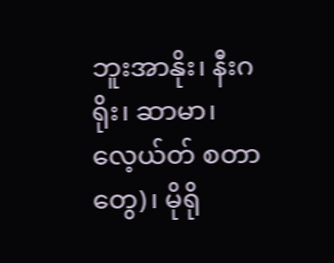ဘူးအာနိုး၊ နီးဂရိုး၊ ဆာမာ၊ လေ့ယ်တ် စတာတွေ)၊ မိုရို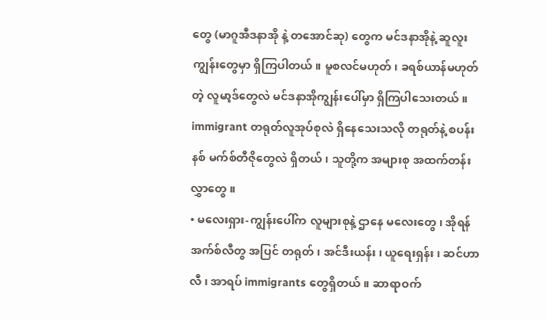တွေ (မာဂူအီဒနာအို နဲ့ တအောင်ဆု) တွေက မင်ဒနာအိုနဲ့ ဆူလူးကျွန်းတွေမှာ ရှိကြပါတယ်။ မူစလင်မဟုတ်၊ ခရစ်ယာန်မဟုတ်တဲ့ လူမာ့ဒ်တွေလဲ မင်ဒနာအိုကျွန်းပေါ်မှာ ရှိကြပါသေးတယ်။ immigrant တရုတ်လူအုပ်စုလဲ ရှိနေသေးသလို တရုတ်နဲ့ စပန်းနစ် မက်စ်တီဇိုတွေလဲ ရှိတယ်၊ သူတို့က အများစု အထက်တန်းလွှာတွေ။
• မလေးရှား-ကျွန်းပေါ်က လူများစုနဲ့ ဌာနေ မလေးတွေ၊ အိုရန်အက်စ်လီတွ အပြင် တရုတ်၊ အင်ဒီးယန်း၊ ယူရေးရှန်း၊ ဆင်ဟာလီ၊ အာရပ် immigrants တွေရှိတယ်။ ဆာရာဝက်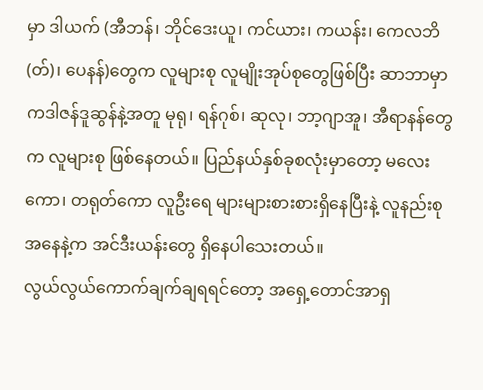မှာ ဒါယက် (အီဘန်၊ ဘိုင်ဒေးယူ၊ ကင်ယား၊ ကယန်း၊ ကေလဘိ(တ်)၊ ပေနန်)တွေက လူများစု လူမျိုးအုပ်စုတွေဖြစ်ပြီး ဆာဘာမှာ ကဒါဇန်ဒူဆွန်နဲ့အတူ မုရု၊ ရန်ဂုစ်၊ ဆုလု၊ ဘာ့ဂျာအူ၊ အီရာနန်တွေက လူများစု ဖြစ်နေတယ်။ ပြည်နယ်နှစ်ခုစလုံးမှာတော့ မလေးကော၊ တရုတ်ကော လူဦးရေ များများစားစားရှိနေပြီးနဲ့ လူနည်းစု အနေနဲ့က အင်ဒီးယန်းတွေ ရှိနေပါသေးတယ်။
လွယ်လွယ်ကောက်ချက်ချရရင်တော့ အရှေ့တောင်အာရှ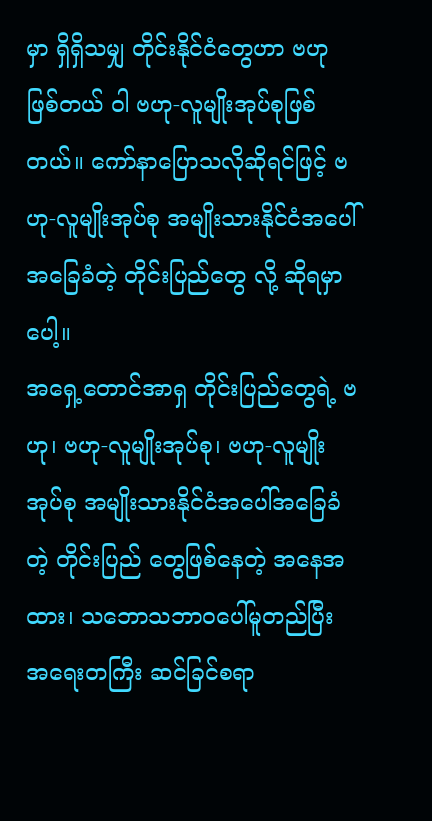မှာ ရှိရှိသမျှ တိုင်းနိုင်ငံတွေဟာ ဗဟုဖြစ်တယ် ဝါ ဗဟု-လူမျိုးအုပ်စုဖြစ်တယ်။ ကော်နာပြောသလိုဆိုရင်ဖြင့် ဗဟု-လူမျိုးအုပ်စု အမျိုးသားနိုင်ငံအပေါ်အခြေခံတဲ့ တိုင်းပြည်တွေ လို့ ဆိုရမှာပေါ့။
အရှေ့တောင်အာရှ တိုင်းပြည်တွေရဲ့ ဗဟု၊ ဗဟု-လူမျိုးအုပ်စု၊ ဗဟု-လူမျိုးအုပ်စု အမျိုးသားနိုင်ငံအပေါ်အခြေခံတဲ့ တိုင်းပြည် တွေဖြစ်နေတဲ့ အနေအထား၊ သဘောသဘာဝပေါ်မူတည်ပြီး အရေးတကြီး ဆင်ခြင်စရာ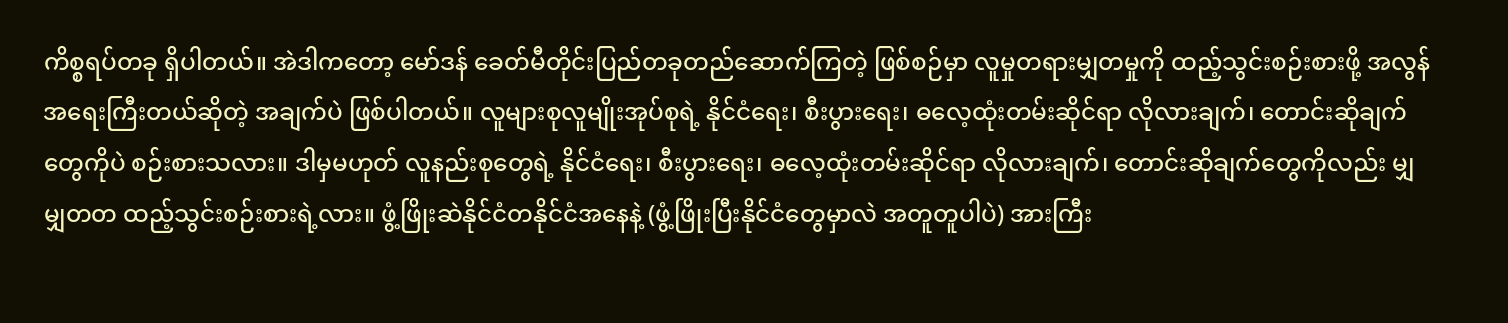ကိစ္စရပ်တခု ရှိပါတယ်။ အဲဒါကတော့ မော်ဒန် ခေတ်မီတိုင်းပြည်တခုတည်ဆောက်ကြတဲ့ ဖြစ်စဉ်မှာ လူမှုတရားမျှတမှုကို ထည့်သွင်းစဉ်းစားဖို့ အလွန်အရေးကြီးတယ်ဆိုတဲ့ အချက်ပဲ ဖြစ်ပါတယ်။ လူများစုလူမျိုးအုပ်စုရဲ့ နိုင်ငံရေး၊ စီးပွားရေး၊ ဓလေ့ထုံးတမ်းဆိုင်ရာ လိုလားချက်၊ တောင်းဆိုချက်တွေကိုပဲ စဉ်းစားသလား။ ဒါမှမဟုတ် လူနည်းစုတွေရဲ့ နိုင်ငံရေး၊ စီးပွားရေး၊ ဓလေ့ထုံးတမ်းဆိုင်ရာ လိုလားချက်၊ တောင်းဆိုချက်တွေကိုလည်း မျှမျှတတ ထည့်သွင်းစဉ်းစားရဲ့လား။ ဖွံ့ဖြိုးဆဲနိုင်ငံတနိုင်ငံအနေနဲ့ (ဖွံ့ဖြိုးပြီးနိုင်ငံတွေမှာလဲ အတူတူပါပဲ) အားကြီး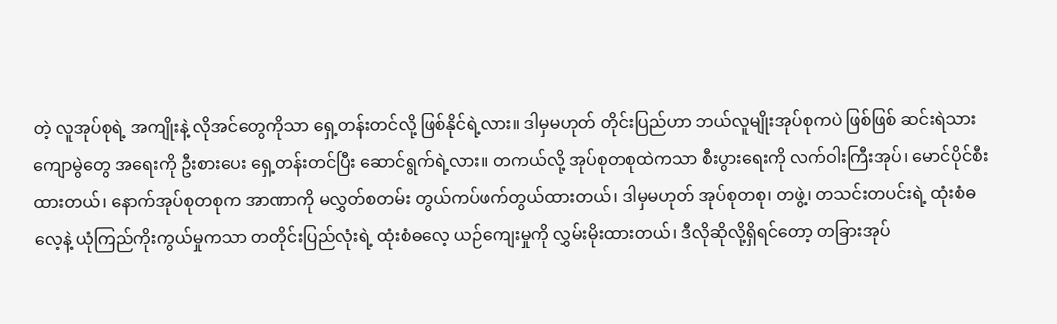တဲ့ လူအုပ်စုရဲ့ အကျိုးနဲ့ လိုအင်တွေကိုသာ ရှေ့တန်းတင်လို့ ဖြစ်နိုင်ရဲ့လား။ ဒါမှမဟုတ် တိုင်းပြည်ဟာ ဘယ်လူမျိုးအုပ်စုကပဲ ဖြစ်ဖြစ် ဆင်းရဲသားကျောမွဲတွေ အရေးကို ဦးစားပေး ရှေ့တန်းတင်ပြီး ဆောင်ရွက်ရဲ့လား။ တကယ်လို့ အုပ်စုတစုထဲကသာ စီးပွားရေးကို လက်ဝါးကြီးအုပ်၊ မောင်ပိုင်စီးထားတယ်၊ နောက်အုပ်စုတစုက အာဏာကို မလွှတ်စတမ်း တွယ်ကပ်ဖက်တွယ်ထားတယ်၊ ဒါမှမဟုတ် အုပ်စုတစု၊ တဖွဲ့၊ တသင်းတပင်းရဲ့ ထုံးစံဓလေ့နဲ့ ယုံကြည်ကိုးကွယ်မှုကသာ တတိုင်းပြည်လုံးရဲ့ ထုံးစံဓလေ့ ယဉ်ကျေးမှုကို လွှမ်းမိုးထားတယ်၊ ဒီလိုဆိုလို့ရှိရင်တော့ တခြားအုပ်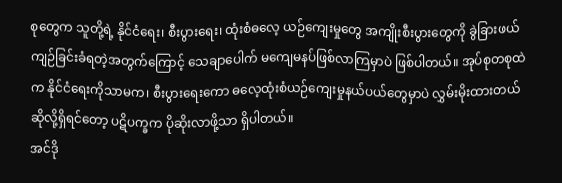စုတွေက သူတို့ရဲ့ နိုင်ငံရေး၊ စီးပွားရေး၊ ထုံးစံဓလေ့ ယဉ်ကျေးမှုတွေ အကျိုးစီးပွားတွေကို ခွဲခြားဖယ်ကျဉ်ခြင်းခံရတဲ့အတွက်ကြောင့် သေချာပေါက် မကျေမနပ်ဖြစ်လာကြမှာပဲ ဖြစ်ပါတယ်။ အုပ်စုတစုထဲက နိုင်ငံရေးကိုသာမက၊ စီးပွားရေးကော ဓလေ့ထုံးစံယဉ်ကျေးမှုနယ်ပယ်တွေမှာပဲ လွှမ်းမိုးထားတယ်ဆိုလို့ရှိရင်တော့ ပဋိပက္ခက ပိုဆိုးလာဖို့သာ ရှိပါတယ်။
အင်ဒို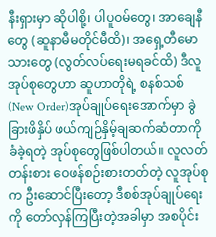နီးရှားမှာ ဆိုပါစို့၊ ပါပူဝမ်တွေ၊ အာချေနီတွေ (ဆူနာမီမတိုင်မီထိ)၊ အရှေ့တီမောသားတွေ (လွတ်လပ်ရေးမရခင်ထိ) ဒီလူအုပ်စုတွေဟာ ဆူဟာတိုရဲ့ စနစ်သစ် (New Order)အုပ်ချုပ်ရေးအောက်မှာ ခွဲခြားဖိနှိပ် ဖယ်ကျဉ်နှိမ့်ချဆက်ဆံတာကို ခံခဲ့ရတဲ့ အုပ်စုတွေဖြစ်ပါတယ်။ လူလတ်တန်းစား ဝေဖန်စဉ်းစားတတ်တဲ့ လူအုပ်စုက ဦးဆောင်ပြီးတော့ ဒီစစ်အုပ်ချုပ်ရေးကို တော်လှန်ကြပြီးတဲ့အခါမှာ အစပိုင်း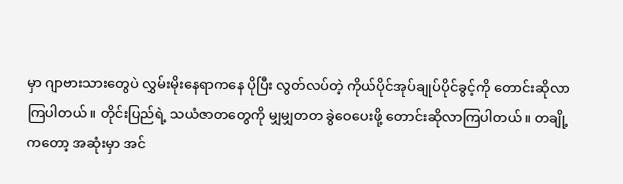မှာ ဂျာဗားသားတွေပဲ လွှမ်းမိုးနေရာကနေ ပိုပြီး လွတ်လပ်တဲ့ ကိုယ်ပိုင်အုပ်ချုပ်ပိုင်ခွင့်ကို တောင်းဆိုလာကြပါတယ်။ တိုင်းပြည်ရဲ့ သယံဇာတတွေကို မျှမျှတတ ခွဲဝေပေးဖို့ တောင်းဆိုလာကြပါတယ်။ တချို့ကတော့ အဆုံးမှာ အင်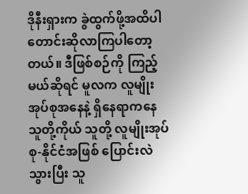ဒိုနီးရှားက ခွဲထွက်ဖို့အထိပါ တောင်းဆိုလာကြပါတော့တယ်။ ဒီဖြစ်စဉ်ကို ကြည့်မယ်ဆိုရင် မူလက လူမျိုးအုပ်စုအနေနဲ့ ရှိနေရာကနေ သူတို့ကိုယ် သူတို့ လူမျိုးအုပ်စု-နိုင်ငံအဖြစ် ပြောင်းလဲသွားပြီး သူ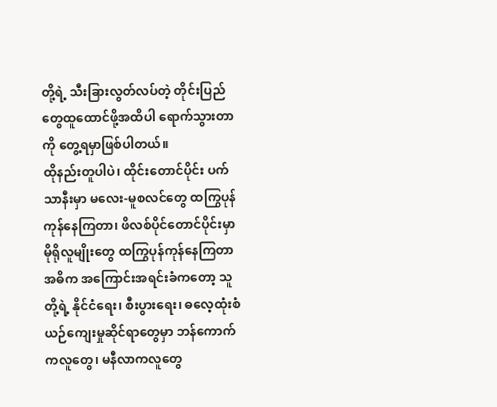တို့ရဲ့ သီးခြားလွတ်လပ်တဲ့ တိုင်းပြည်တွေထူထောင်ဖို့အထိပါ ရောက်သွားတာကို တွေ့ရမှာဖြစ်ပါတယ်။
ထိုနည်းတူပါပဲ၊ ထိုင်းတောင်ပိုင်း ပက်သာနီးမှာ မလေး-မူစလင်တွေ ထကြွပုန်ကုန်နေကြတာ၊ ဖိလစ်ပိုင်တောင်ပိုင်းမှာ မိုရိုလူမျိုးတွေ ထကြွပုန်ကုန်နေကြတာ အဓိက အကြောင်းအရင်းခံကတော့ သူတို့ရဲ့ နိုင်ငံရေး၊ စီးပွားရေး၊ ဓလေ့ထုံးစံ ယဉ်ကျေးမှုဆိုင်ရာတွေမှာ ဘန်ကောက်ကလူတွေ၊ မနီလာကလူတွေ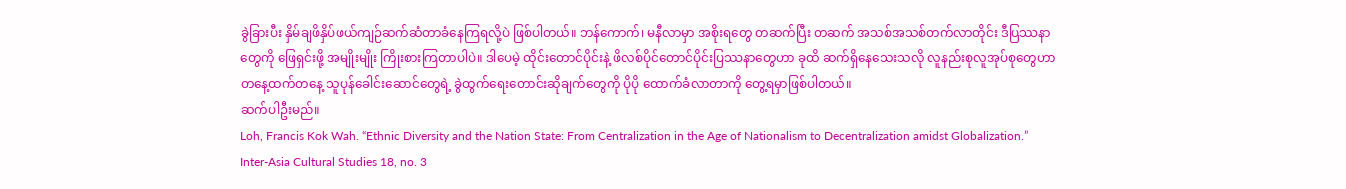ခွဲခြားပီး နှိမ်ချဖိနှိပ်ဖယ်ကျဉ်ဆက်ဆံတာခံနေကြရလို့ပဲ ဖြစ်ပါတယ်။ ဘန်ကောက်၊ မနီလာမှာ အစိုးရတွေ တဆက်ပြီး တဆက် အသစ်အသစ်တက်လာတိုင်း ဒီပြဿနာတွေကို ဖြေရှင်းဖို့ အမျိုးမျိုး ကြိုးစားကြတာပါပဲ။ ဒါပေမဲ့ ထိုင်းတောင်ပိုင်းနဲ့ ဖိလစ်ပိုင်တောင်ပိုင်းပြဿနာတွေဟာ ခုထိ ဆက်ရှိနေသေးသလို လူနည်းစုလူအုပ်စုတွေဟာ တနေ့ထက်တနေ့ သူပုန်ခေါင်းဆောင်တွေရဲ့ ခွဲထွက်ရေးတောင်းဆိုချက်တွေကို ပိုပို ထောက်ခံလာတာကို တွေ့ရမှာဖြစ်ပါတယ်။
ဆက်ပါဦးမည်။
Loh, Francis Kok Wah. “Ethnic Diversity and the Nation State: From Centralization in the Age of Nationalism to Decentralization amidst Globalization.” Inter-Asia Cultural Studies 18, no. 3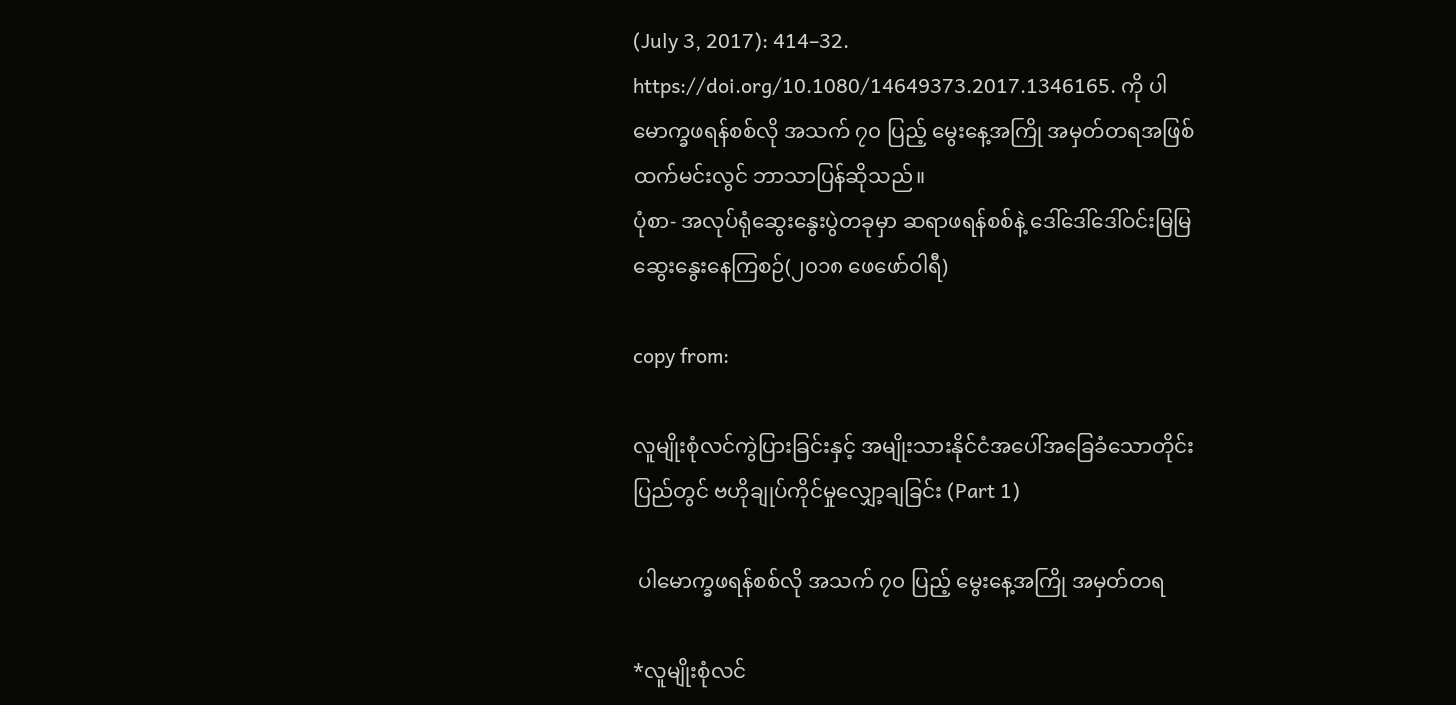(July 3, 2017): 414–32. https://doi.org/10.1080/14649373.2017.1346165. ကို ပါမောက္ခဖရန်စစ်လို အသက် ၇၀ ပြည့် မွေးနေ့အကြို အမှတ်တရအဖြစ် ထက်မင်းလွင် ဘာသာပြန်ဆိုသည်။
ပုံစာ- အလုပ်ရုံဆွေးနွေးပွဲတခုမှာ ဆရာဖရန်စစ်နဲ့ ဒေါ်ဒေါ်ဒေါ်ဝင်းမြမြ ဆွေးနွေးနေကြစဉ်(၂၀၁၈ ဖေဖော်ဝါရီ)

copy from:

လူမျိုးစုံလင်ကွဲပြားခြင်းနှင့် အမျိုးသားနိုင်ငံအပေါ်အခြေခံသောတိုင်းပြည်တွင် ဗဟိုချုပ်ကိုင်မှုလျှော့ချခြင်း (Part 1)

 ပါမောက္ခဖရန်စစ်လို အသက် ၇၀ ပြည့် မွေးနေ့အကြို အမှတ်တရ

*လူမျိုးစုံလင်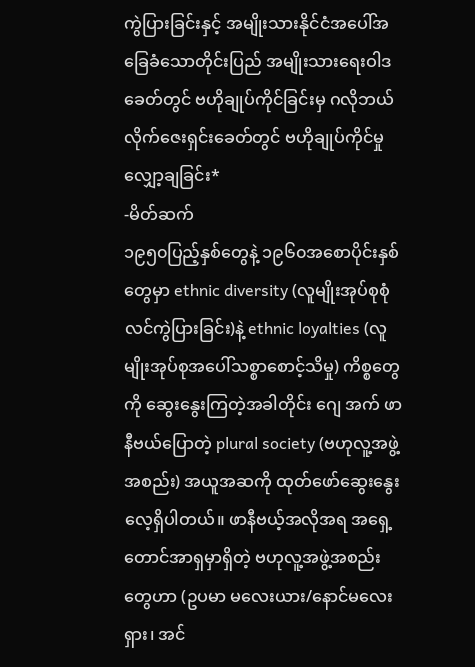ကွဲပြားခြင်းနှင့် အမျိုးသားနိုင်ငံအပေါ်အခြေခံသောတိုင်းပြည် အမျိုးသားရေးဝါဒခေတ်တွင် ဗဟိုချုပ်ကိုင်ခြင်းမှ ဂလိုဘယ်လိုက်ဇေးရှင်းခေတ်တွင် ဗဟိုချုပ်ကိုင်မှုလျှော့ချခြင်း*
-မိတ်ဆက်
၁၉၅၀ပြည့်နှစ်တွေနဲ့ ၁၉၆၀အစောပိုင်းနှစ်တွေမှာ ethnic diversity (လူမျိုးအုပ်စုစုံလင်ကွဲပြားခြင်း)နဲ့ ethnic loyalties (လူမျိုးအုပ်စုအပေါ်သစ္စာစောင့်သိမှု) ကိစ္စတွေကို ဆွေးနွေးကြတဲ့အခါတိုင်း ဂျေ အက် ဖာနီဗယ်ပြောတဲ့ plural society (ဗဟုလူ့အဖွဲ့အစည်း) အယူအဆကို ထုတ်ဖော်ဆွေးနွေးလေ့ရှိပါတယ်။ ဖာနီဗယ့်အလိုအရ အရှေ့တောင်အာရှမှာရှိတဲ့ ဗဟုလူ့အဖွဲ့အစည်းတွေဟာ (ဥပမာ မလေးယား/နောင်မလေးရှား၊ အင်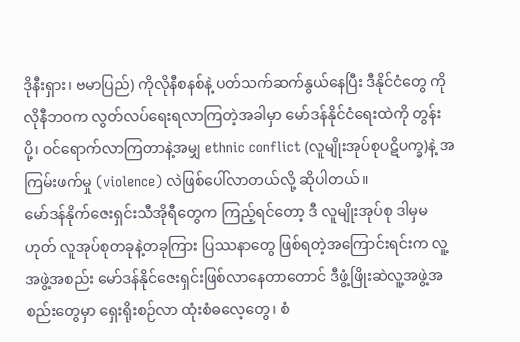ဒိုနီးရှား၊ ဗမာပြည်) ကိုလိုနီစနစ်နဲ့ ပတ်သက်ဆက်နွယ်နေပြီး ဒီနိုင်ငံတွေ ကိုလိုနီဘဝက လွတ်လပ်ရေးရလာကြတဲ့အခါမှာ မော်ဒန်နိုင်ငံရေးထဲကို တွန်းပို့၊ ဝင်ရောက်လာကြတာနဲ့အမျှ ethnic conflict (လူမျိုးအုပ်စုပဋိပက္ခ)နဲ့ အကြမ်းဖက်မှု (violence) လဲဖြစ်ပေါ်လာတယ်လို့ ဆိုပါတယ်။
မော်ဒန်နိုက်ဇေးရှင်းသီအိုရီတွေက ကြည့်ရင်တော့ ဒီ လူမျိုးအုပ်စု ဒါမှမဟုတ် လူအုပ်စုတခုနဲ့တခုကြား ပြဿနာတွေ ဖြစ်ရတဲ့အကြောင်းရင်းက လူ့အဖွဲ့အစည်း မော်ဒန်နိုင်ဇေးရှင်းဖြစ်လာနေတာတောင် ဒီဖွံ့ဖြိုးဆဲလူ့အဖွဲ့အစည်းတွေမှာ ရှေးရိုးစဉ်လာ ထုံးစံဓလေ့တွေ၊ စံ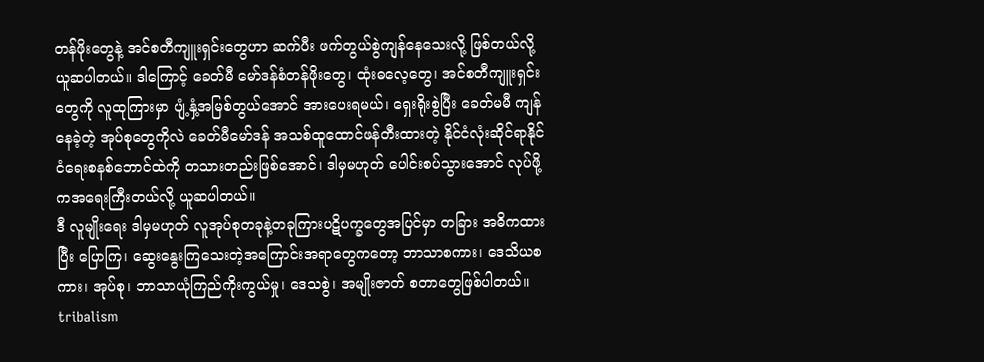တန်ဖိုးတွေနဲ့ အင်စတီကျူးရှင်းတွေဟာ ဆက်ပီး ဖက်တွယ်စွဲကျန်နေသေးလို့ ဖြစ်တယ်လို့ ယူဆပါတယ်။ ဒါကြောင့် ခေတ်မီ မော်ဒန်စံတန်ဖိုးတွေ၊ ထုံးဓလေ့တွေ၊ အင်စတီကျူးရှင်းတွေကို လူထုကြားမှာ ပျံ့နှံ့အမြစ်တွယ်အောင် အားပေးရမယ်၊ ရှေးရိုးစွဲပြီး ခေတ်မမီ ကျန်နေခဲ့တဲ့ အုပ်စုတွေကိုလဲ ခေတ်မီမော်ဒန် အသစ်ထူထောင်ဖန်တီးထားတဲ့ နိုင်ငံလုံးဆိုင်ရာနိုင်ငံရေးစနစ်ဘောင်ထဲကို တသားတည်းဖြစ်အောင်၊ ဒါမှမဟုတ် ပေါင်းစပ်သွားအောင် လုပ်ဖို့ကအရေးကြီးတယ်လို့ ယူဆပါတယ်။
ဒီ လူမျိုးရေး ဒါမှမဟုတ် လူအုပ်စုတခုနဲ့တခုကြားပဋိပက္ခတွေအပြင်မှာ တခြား အဓိကထားပြီး ပြောကြ၊ ဆွေးနွေးကြသေးတဲ့အကြောင်းအရာတွေကတော့ ဘာသာစကား၊ ဒေသိယစကား၊ အုပ်စု၊ ဘာသာယုံကြည်ကိုးကွယ်မှု၊ ဒေသစွဲ၊ အမျိုးဇာတ် စတာတွေဖြစ်ပါတယ်။ tribalism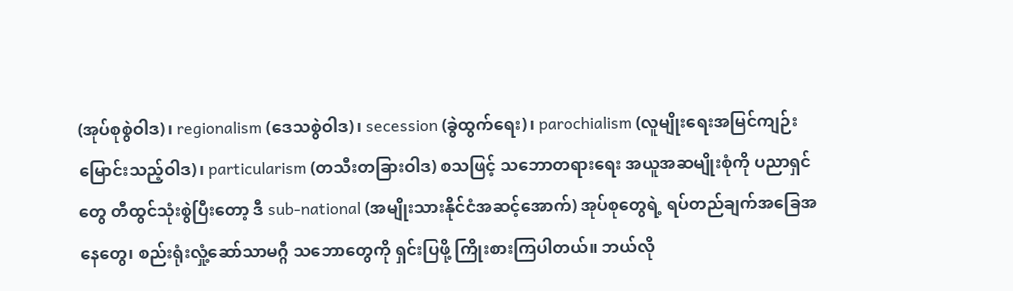(အုပ်စုစွဲဝါဒ)၊ regionalism (ဒေသစွဲဝါဒ)၊ secession (ခွဲထွက်ရေး)၊ parochialism (လူမျိုးရေးအမြင်ကျဉ်းမြောင်းသည့်ဝါဒ)၊ particularism (တသီးတခြားဝါဒ) စသဖြင့် သဘောတရားရေး အယူအဆမျိုးစုံကို ပညာရှင်တွေ တီထွင်သုံးစွဲပြီးတော့ ဒီ sub-national (အမျိုးသားနိုင်ငံအဆင့်အောက်) အုပ်စုတွေရဲ့ ရပ်တည်ချက်အခြေအနေတွေ၊ စည်းရုံးလှုံ့ဆော်သာမဂ္ဂီ သဘောတွေကို ရှင်းပြဖို့ ကြိုးစားကြပါတယ်။ ဘယ်လို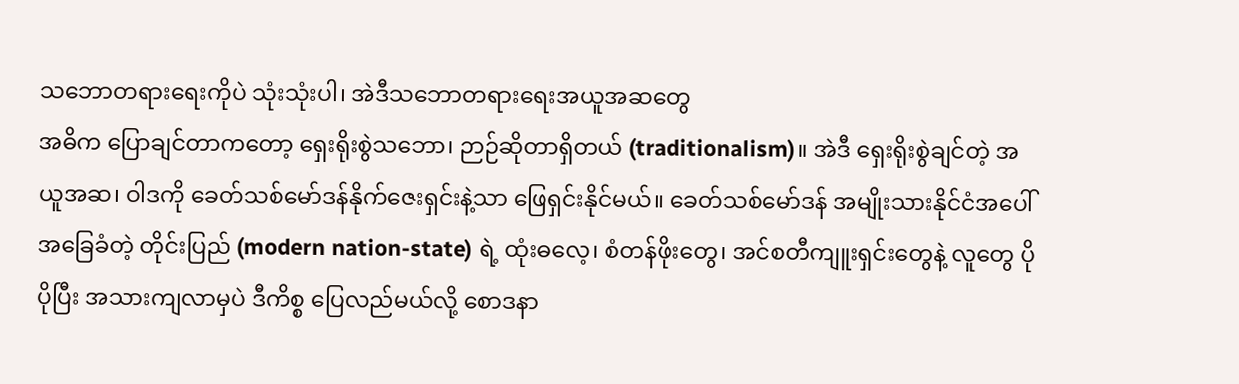သဘောတရားရေးကိုပဲ သုံးသုံးပါ၊ အဲဒီသဘောတရားရေးအယူအဆတွေ
အဓိက ပြောချင်တာကတော့ ရှေးရိုးစွဲသဘော၊ ဉာဉ်ဆိုတာရှိတယ် (traditionalism)။ အဲဒီ ရှေးရိုးစွဲချင်တဲ့ အယူအဆ၊ ဝါဒကို ခေတ်သစ်မော်ဒန်နိုက်ဇေးရှင်းနဲ့သာ ဖြေရှင်းနိုင်မယ်။ ခေတ်သစ်မော်ဒန် အမျိုးသားနိုင်ငံအပေါ်အခြေခံတဲ့ တိုင်းပြည် (modern nation-state) ရဲ့ ထုံးဓလေ့၊ စံတန်ဖိုးတွေ၊ အင်စတီကျူးရှင်းတွေနဲ့ လူတွေ ပိုပိုပြီး အသားကျလာမှပဲ ဒီကိစ္စ ပြေလည်မယ်လို့ စောဒနာ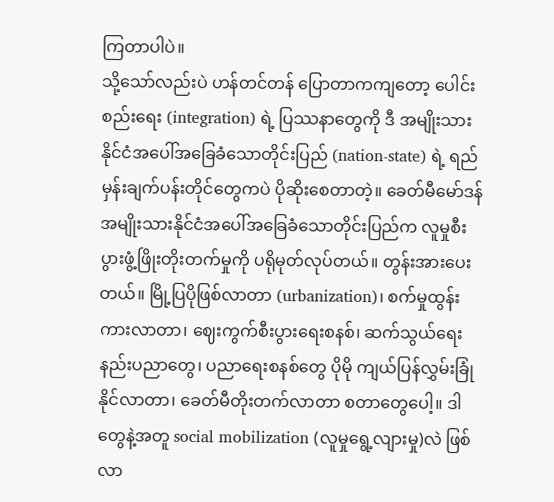ကြတာပါပဲ။
သို့သော်လည်းပဲ ဟန်တင်တန် ပြောတာကကျတော့ ပေါင်းစည်းရေး (integration) ရဲ့ ပြဿနာတွေကို ဒီ အမျိုးသားနိုင်ငံအပေါ်အခြေခံသောတိုင်းပြည် (nation-state) ရဲ့ ရည်မှန်းချက်ပန်းတိုင်တွေကပဲ ပိုဆိုးစေတာတဲ့။ ခေတ်မီမော်ဒန် အမျိုးသားနိုင်ငံအပေါ်အခြေခံသောတိုင်းပြည်က လူမှုစီးပွားဖွံ့ဖြိုးတိုးတက်မှုကို ပရိုမုတ်လုပ်တယ်။ တွန်းအားပေးတယ်။ မြို့ပြပိုဖြစ်လာတာ (urbanization)၊ စက်မှုထွန်းကားလာတာ၊ ဈေးကွက်စီးပွားရေးစနစ်၊ ဆက်သွယ်ရေးနည်းပညာတွေ၊ ပညာရေးစနစ်တွေ ပိုမို ကျယ်ပြန်လွှမ်းခြုံနိုင်လာတာ၊ ခေတ်မီတိုးတက်လာတာ စတာတွေပေါ့။ ဒါတွေနဲ့အတူ social mobilization (လူမှုရွေ့လျားမှု)လဲ ဖြစ်လာ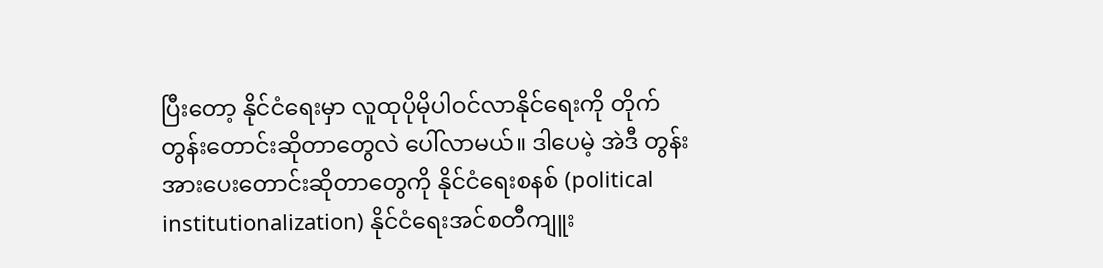ပြီးတော့ နိုင်ငံရေးမှာ လူထုပိုမိုပါဝင်လာနိုင်ရေးကို တိုက်တွန်းတောင်းဆိုတာတွေလဲ ပေါ်လာမယ်။ ဒါပေမဲ့ အဲဒီ တွန်းအားပေးတောင်းဆိုတာတွေကို နိုင်ငံရေးစနစ် (political institutionalization) နိုင်ငံရေးအင်စတီကျူး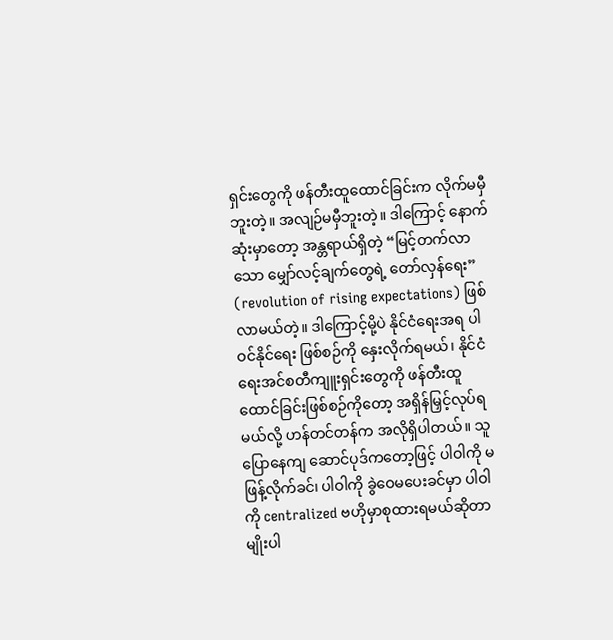ရှင်းတွေကို ဖန်တီးထူထောင်ခြင်းက လိုက်မမှီဘူးတဲ့။ အလျဉ်မမှီဘူးတဲ့။ ဒါကြောင့် နောက်ဆုံးမှာတော့ အန္တရာယ်ရှိတဲ့ “မြင့်တက်လာသော မျှော်လင့်ချက်တွေရဲ့ တော်လှန်ရေး” (revolution of rising expectations) ဖြစ်လာမယ်တဲ့။ ဒါကြောင့်မို့ပဲ နိုင်ငံရေးအရ ပါဝင်နိုင်ရေး ဖြစ်စဉ်ကို နှေးလိုက်ရမယ်၊ နိုင်ငံရေးအင်စတီကျူးရှင်းတွေကို ဖန်တီးထူထောင်ခြင်းဖြစ်စဉ်ကိုတော့ အရှိန်မြှင့်လုပ်ရမယ်လို့ ဟန်တင်တန်က အလိုရှိပါတယ်။ သူ ပြောနေကျ ဆောင်ပုဒ်ကတော့ဖြင့် ပါဝါကို မဖြန့်လိုက်ခင်၊ ပါဝါကို ခွဲဝေမပေးခင်မှာ ပါဝါကို centralized ဗဟိုမှာစုထားရမယ်ဆိုတာမျိုးပါ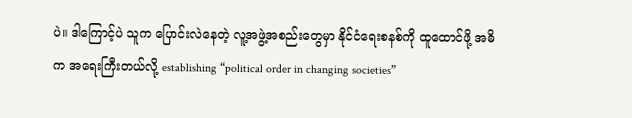ပဲ။ ဒါကြောင့်ပဲ သူက ပြောင်းလဲနေတဲ့ လူ့အဖွဲ့အစည်းတွေမှာ နိုင်ငံရေးစနစ်ကို ထူထောင်ဖို့ အဓိက အရေးကြီးတယ်လို့ establishing “political order in changing societies”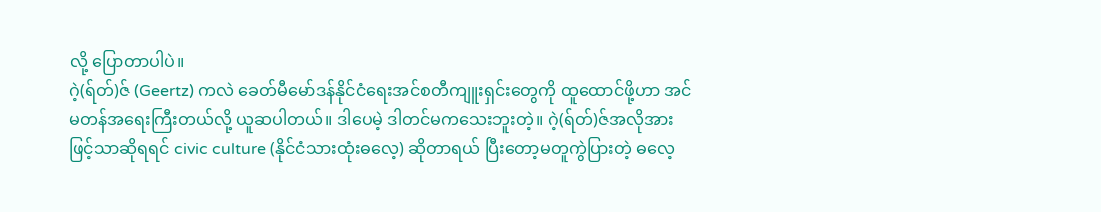လို့ ပြောတာပါပဲ။
ဂဲ့(ရ်တ်)ဇ် (Geertz) ကလဲ ခေတ်မီမော်ဒန်နိုင်ငံရေးအင်စတီကျူးရှင်းတွေကို ထူထောင်ဖို့ဟာ အင်မတန်အရေးကြီးတယ်လို့ ယူဆပါတယ်။ ဒါပေမဲ့ ဒါတင်မကသေးဘူးတဲ့။ ဂဲ့(ရ်တ်)ဇ်အလိုအားဖြင့်သာဆိုရရင် civic culture (နိုင်ငံသားထုံးဓလေ့) ဆိုတာရယ် ပြီးတော့မတူကွဲပြားတဲ့ ဓလေ့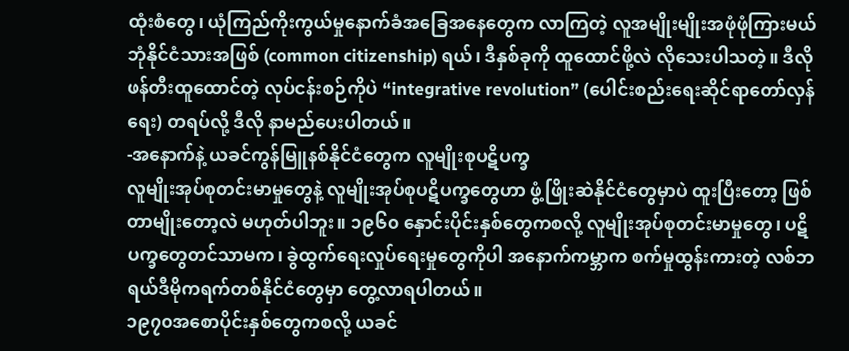ထုံးစံတွေ၊ ယုံကြည်ကိုးကွယ်မှုနောက်ခံအခြေအနေတွေက လာကြတဲ့ လူအမျိုးမျိုးအဖုံဖုံကြားမယ် ဘုံနိုင်ငံသားအဖြစ် (common citizenship) ရယ်၊ ဒီနှစ်ခုကို ထူထောင်ဖို့လဲ လိုသေးပါသတဲ့။ ဒီလို ဖန်တီးထူထောင်တဲ့ လုပ်ငန်းစဉ်ကိုပဲ “integrative revolution” (ပေါင်းစည်းရေးဆိုင်ရာတော်လှန်ရေး) တရပ်လို့ ဒီလို နာမည်ပေးပါတယ်။
-အနောက်နဲ့ ယခင်ကွန်မြူနစ်နိုင်ငံတွေက လူမျိုးစုပဋိပက္ခ
လူမျိုးအုပ်စုတင်းမာမှုတွေနဲ့ လူမျိုးအုပ်စုပဋိပက္ခတွေဟာ ဖွံ့ဖြိုးဆဲနိုင်ငံတွေမှာပဲ ထူးပြီးတော့ ဖြစ်တာမျိုးတော့လဲ မဟုတ်ပါဘူး။ ၁၉၆၀ နှောင်းပိုင်းနှစ်တွေကစလို့ လူမျိုးအုပ်စုတင်းမာမှုတွေ၊ ပဋိပက္ခတွေတင်သာမက၊ ခွဲထွက်ရေးလှုပ်ရေးမှုတွေကိုပါ အနောက်ကမ္ဘာက စက်မှုထွန်းကားတဲ့ လစ်ဘရယ်ဒီမိုကရက်တစ်နိုင်ငံတွေမှာ တွေ့လာရပါတယ်။
၁၉၇၀အစောပိုင်းနှစ်တွေကစလို့ ယခင်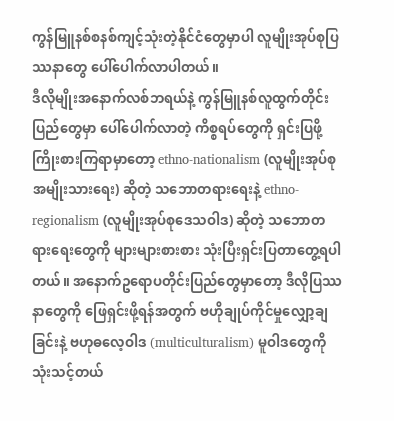ကွန်မြူနစ်စနစ်ကျင့်သုံးတဲ့နိုင်ငံတွေမှာပါ လူမျိုးအုပ်စုပြဿနာတွေ ပေါ်ပေါက်လာပါတယ်။
ဒီလိုမျိုးအနောက်လစ်ဘရယ်နဲ့ ကွန်မြူနစ်လူထွက်တိုင်းပြည်တွေမှာ ပေါ်ပေါက်လာတဲ့ ကိစ္စရပ်တွေကို ရှင်းပြဖို့ ကြိုးစားကြရာမှာတော့ ethno-nationalism (လူမျိုးအုပ်စုအမျိုးသားရေး) ဆိုတဲ့ သဘောတရားရေးနဲ့ ethno-regionalism (လူမျိုးအုပ်စုဒေသဝါဒ) ဆိုတဲ့ သဘောတရားရေးတွေကို များများစားစား သုံးပြီးရှင်းပြတာတွေ့ရပါတယ်။ အနောက်ဥရောပတိုင်းပြည်တွေမှာတော့ ဒီလိုပြဿနာတွေကို ဖြေရှင်းဖို့ရန်အတွက် ဗဟိုချုပ်ကိုင်မှုလျှော့ချခြင်းနဲ့ ဗဟုဓလေ့ဝါဒ (multiculturalism) မူဝါဒတွေကို သုံးသင့်တယ်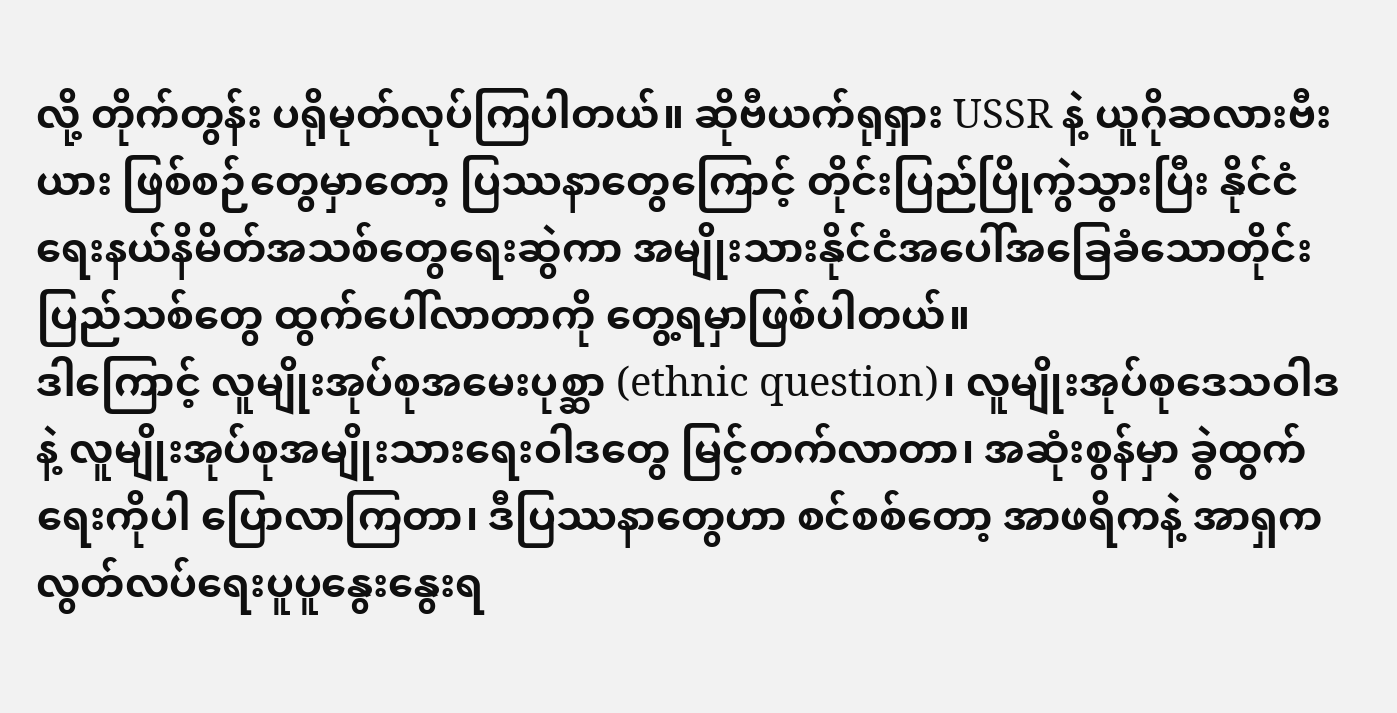လို့ တိုက်တွန်း ပရိုမုတ်လုပ်ကြပါတယ်။ ဆိုဗီယက်ရုရှား USSR နဲ့ ယူဂိုဆလားဗီးယား ဖြစ်စဉ်တွေမှာတော့ ပြဿနာတွေကြောင့် တိုင်းပြည်ပြိုကွဲသွားပြီး နိုင်ငံရေးနယ်နိမိတ်အသစ်တွေရေးဆွဲကာ အမျိုးသားနိုင်ငံအပေါ်အခြေခံသောတိုင်းပြည်သစ်တွေ ထွက်ပေါ်လာတာကို တွေ့ရမှာဖြစ်ပါတယ်။
ဒါကြောင့် လူမျိုးအုပ်စုအမေးပုစ္ဆာ (ethnic question)၊ လူမျိုးအုပ်စုဒေသဝါဒနဲ့ လူမျိုးအုပ်စုအမျိုးသားရေးဝါဒတွေ မြင့်တက်လာတာ၊ အဆုံးစွန်မှာ ခွဲထွက်ရေးကိုပါ ပြောလာကြတာ၊ ဒီပြဿနာတွေဟာ စင်စစ်တော့ အာဖရိကနဲ့ အာရှက လွတ်လပ်ရေးပူပူနွေးနွေးရ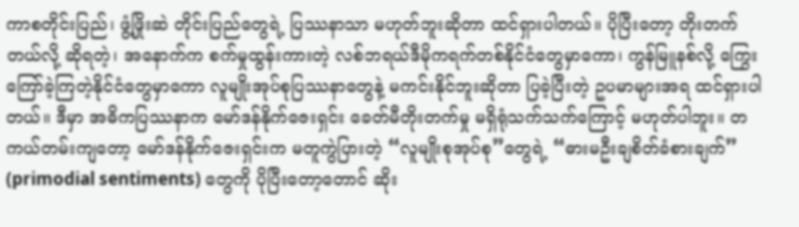ကာစတိုင်းပြည်၊ ဖွံ့ဖြိုးဆဲ တိုင်းပြည်တွေရဲ့ ပြဿနာသာ မဟုတ်ဘူးဆိုတာ ထင်ရှားပါတယ်။ ပိုပြီးတော့ တိုးတက်တယ်လို့ ဆိုရတဲ့၊ အနောက်က စက်မှုထွန်းကားတဲ့ လစ်ဘရယ်ဒီမိုကရက်တစ်နိုင်ငံတွေမှာကော၊ ကွန်မြူနစ်လို့ ကြွေးကြော်ခဲ့ကြတဲ့နိုင်ငံတွေမှာကော လူမျိုးအုပ်စုပြဿနာတွေနဲ့ မကင်းနိုင်ဘူးဆိုတာ ပြခဲ့ပြီးတဲ့ ဥပမာများအရ ထင်ရှားပါတယ်။ ဒီမှာ အဓိကပြဿနာက မော်ဒန်နိုက်ဇေးရှင်း ခေတ်မီတိုးတက်မှု မရှိရုံသက်သက်ကြောင့် မဟုတ်ပါဘူး။ တကယ်တမ်းကျတော့ မော်ဒန်နိုက်ဇေးရှင်းက မတူကွဲပြားတဲ့ “လူမျိုးစုအုပ်စု”တွေရဲ့ “ဓားမဦးချစိတ်ခံစားချက်” (primodial sentiments) တွေကို ပိုပြီးတော့တောင် ဆိုး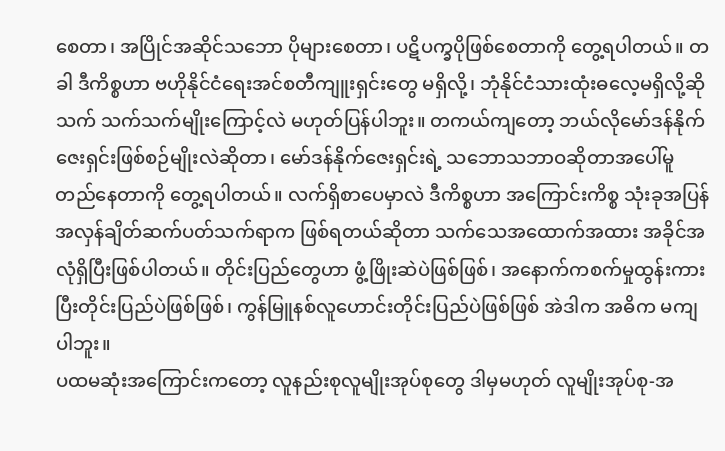စေတာ၊ အပြိုင်အဆိုင်သဘော ပိုများစေတာ၊ ပဋိပက္ခပိုဖြစ်စေတာကို တွေ့ရပါတယ်။ တခါ ဒီကိစ္စဟာ ဗဟိုနိုင်ငံရေးအင်စတီကျူးရှင်းတွေ မရှိလို့၊ ဘုံနိုင်ငံသားထုံးဓလေ့မရှိလို့ဆိုသက် သက်သက်မျိုးကြောင့်လဲ မဟုတ်ပြန်ပါဘူး။ တကယ်ကျတော့ ဘယ်လိုမော်ဒန်နိုက်ဇေးရှင်းဖြစ်စဉ်မျိုးလဲဆိုတာ၊ မော်ဒန်နိုက်ဇေးရှင်းရဲ့ သဘောသဘာဝဆိုတာအပေါ်မူတည်နေတာကို တွေ့ရပါတယ်။ လက်ရှိစာပေမှာလဲ ဒီကိစ္စဟာ အကြောင်းကိစ္စ သုံးခုအပြန်အလှန်ချိတ်ဆက်ပတ်သက်ရာက ဖြစ်ရတယ်ဆိုတာ သက်သေအထောက်အထား အခိုင်အလုံရှိပြီးဖြစ်ပါတယ်။ တိုင်းပြည်တွေဟာ ဖွံ့ဖြိုးဆဲပဲဖြစ်ဖြစ်၊ အနောက်ကစက်မှုထွန်းကားပြီးတိုင်းပြည်ပဲဖြစ်ဖြစ်၊ ကွန်မြူနစ်လူဟောင်းတိုင်းပြည်ပဲဖြစ်ဖြစ် အဲဒါက အဓိက မကျပါဘူး။
ပထမဆုံးအကြောင်းကတော့ လူနည်းစုလူမျိုးအုပ်စုတွေ ဒါမှမဟုတ် လူမျိုးအုပ်စု-အ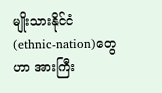မျိုးသားနိုင်ငံ (ethnic-nation)တွေဟာ အားကြီး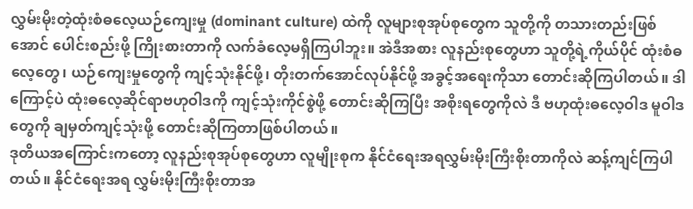လွှမ်းမိုးတဲ့ထုံးစံဓလေ့ယဉ်ကျေးမှု (dominant culture) ထဲကို လူများစုအုပ်စုတွေက သူတို့ကို တသားတည်းဖြစ်အောင် ပေါင်းစည်းဖို့ ကြိုးစားတာကို လက်ခံလေ့မရှိကြပါဘူး။ အဲဒီအစား လူနည်းစုတွေဟာ သူတို့ရဲ့ကိုယ်ပိုင် ထုံးစံဓလေ့တွေ၊ ယဉ်ကျေးမှုတွေကို ကျင့်သုံးနိုင်ဖို့၊ တိုးတက်အောင်လုပ်နိုင်ဖို့ အခွင့်အရေးကိုသာ တောင်းဆိုကြပါတယ်။ ဒါကြောင့်ပဲ ထုံးဓလေ့ဆိုင်ရာဗဟုဝါဒကို ကျင့်သုံးကိုင်စွဲဖို့ တောင်းဆိုကြပြီး အစိုးရတွေကိုလဲ ဒီ ဗဟုထုံးဓလေ့ဝါဒ မူဝါဒတွေကို ချမှတ်ကျင့်သုံးဖို့ တောင်းဆိုကြတာဖြစ်ပါတယ်။
ဒုတိယအကြောင်းကတော့ လူနည်းစုအုပ်စုတွေဟာ လူမျိုးစုက နိုင်ငံရေးအရလွှမ်းမိုးကြီးစိုးတာကိုလဲ ဆန့်ကျင်ကြပါတယ်။ နိုင်ငံရေးအရ လွှမ်းမိုးကြီးစိုးတာအ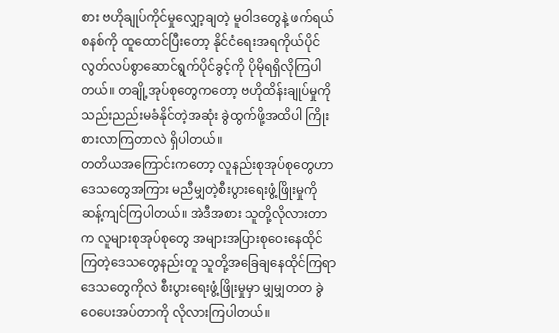စား ဗဟိုချုပ်ကိုင်မှုလျှော့ချတဲ့ မူဝါဒတွေနဲ့ ဖက်ရယ်စနစ်ကို ထူထောင်ပြီးတော့ နိုင်ငံရေးအရကိုယ်ပိုင်လွတ်လပ်စွာဆောင်ရွက်ပိုင်ခွင့်ကို ပိုမိုရရှိလိုကြပါတယ်။ တချို့အုပ်စုတွေကတော့ ဗဟိုထိန်းချုပ်မှုကို သည်းညည်းမခံနိုင်တဲ့အဆုံး ခွဲထွက်ဖို့အထိပါ ကြိုးစားလာကြတာလဲ ရှိပါတယ်။
တတိယအကြောင်းကတော့ လူနည်းစုအုပ်စုတွေဟာ ဒေသတွေအကြား မညီမျှတဲ့စီးပွားရေးဖွံ့ဖြိုးမှုကို ဆန့်ကျင်ကြပါတယ်။ အဲဒီအစား သူတို့လိုလားတာက လူများစုအုပ်စုတွေ အများအပြားစုဝေးနေထိုင်ကြတဲ့ဒေသတွေနည်းတူ သူတို့အခြေချနေထိုင်ကြရာ ဒေသတွေကိုလဲ စီးပွားရေးဖွံ့ဖြိုးမှုမှာ မျှမျှတတ ခွဲဝေပေးအပ်တာကို လိုလားကြပါတယ်။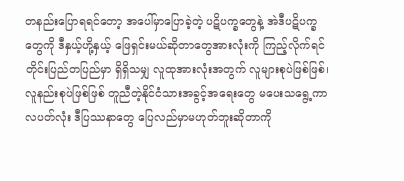တနည်းပြောရရင်တော့ အပေါ်မှာပြောခဲ့တဲ့ ပဋိပက္ခတွေနဲ့ အဲဒီပဋိပက္ခတွေကို ဒီနှယ့်ဟို့နှယ့် ဖြေရှင်းမယ်ဆိုတာတွေအားလုံးကို ကြည့်လိုက်ရင် တိုင်းပြည်တပြည်မှာ ရှိရှိသမျှ လူထုအားလုံးအတွက် လူများစုပဲဖြစ်ဖြစ်၊ လူနည်းစုပဲဖြစ်ဖြစ် တူညီတဲ့နိုင်ငံသားအခွင့်အရေးတွေ မပေးသရွေ့ကာလပတ်လုံး ဒီပြဿနာတွေ ပြေလည်မှာမဟုတ်ဘူးဆိုတာကို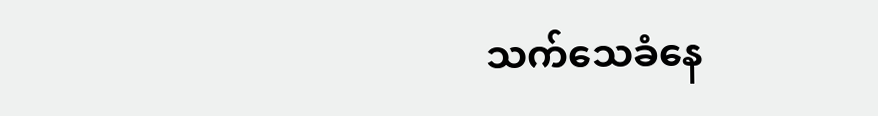သက်သေခံနေ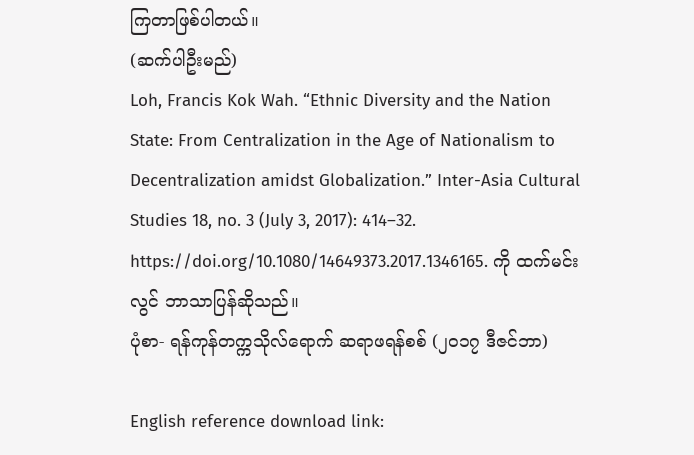ကြတာဖြစ်ပါတယ်။
(ဆက်ပါဦးမည်)
Loh, Francis Kok Wah. “Ethnic Diversity and the Nation State: From Centralization in the Age of Nationalism to Decentralization amidst Globalization.” Inter-Asia Cultural Studies 18, no. 3 (July 3, 2017): 414–32. https://doi.org/10.1080/14649373.2017.1346165. ကို ထက်မင်းလွင် ဘာသာပြန်ဆိုသည်။
ပုံစာ- ရန်ကုန်တက္ကသိုလ်ရောက် ဆရာဖရန်စစ် (၂၀၁၇ ဒီဇင်ဘာ)

English reference download link: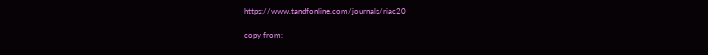https://www.tandfonline.com/journals/riac20

copy from: